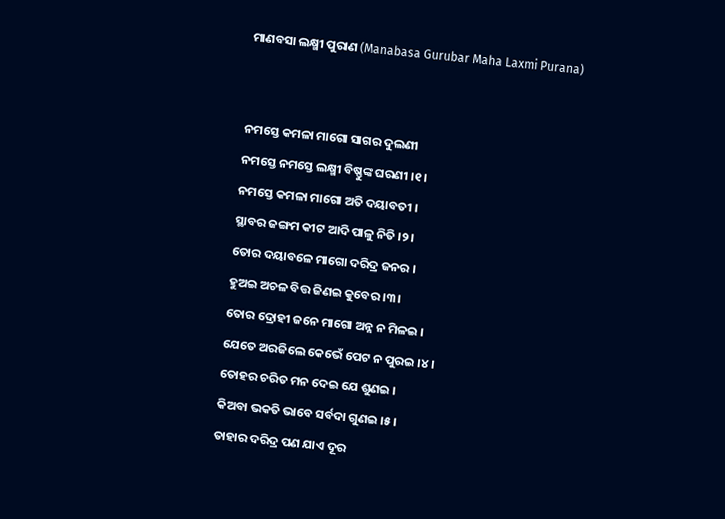ମାଣବସା ଲକ୍ଷ୍ମୀ ପୁରାଣ (Manabasa Gurubar Maha Laxmi Purana)


ନମସ୍ତେ କମଳା ମାଗୋ ସାଗର ଦୁଲଣୀ
ନମସ୍ତେ ନମସ୍ତେ ଲକ୍ଷ୍ମୀ ବିଷ୍ଣୁଙ୍କ ଘରଣୀ ।୧।
ନମସ୍ତେ କମଳା ମାଗୋ ଅତି ଦୟାବତୀ ।
ସ୍ଥାବର ଜଙ୍ଗମ କୀଟ ଆଦି ପାଳୁ ନିତି ।୨।
ତୋର ଦୟାବଳେ ମାଗୋ ଦରିଦ୍ର ଜନର ।
ହୁଅଇ ଅଚଳ ବିତ୍ତ ଜିଣଇ କୁବେର ।୩।
ତୋର ଦ୍ରୋହୀ ଜନେ ମାଗୋ ଅନ୍ନ ନ ମିଳଇ ।
ଯେତେ ଅରଜିଲେ କେଭେଁ ପେଟ ନ ପୁରଇ ।୪।
ତୋହର ଚରିତ ମନ ଦେଇ ଯେ ଶୁଣଇ ।
କିଅବା ଭକତି ଭାବେ ସର୍ବଦା ଗୁଣଇ ।୫।
ତାହାର ଦରିଦ୍ର ପଣ ଯାଏ ଦୂର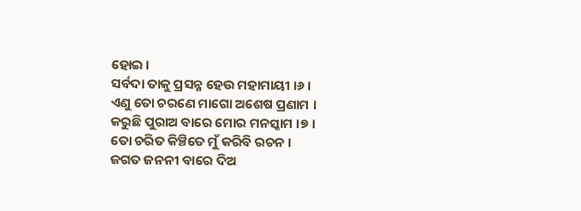ହୋଇ ।
ସର୍ବଦା ତାକୁ ପ୍ରସନ୍ନ ହେଉ ମହାମାୟୀ ।୬।
ଏଣୁ ତୋ ଚରଣେ ମାଗୋ ଅଶେଷ ପ୍ରଣାମ ।
କରୁଛି ପୁରାଅ ବାରେ ମୋର ମନସ୍କାମ ।୭।
ତୋ ଚରିତ କିଞ୍ଚିତେ ମୁଁ କରିବି ରଚନ ।
ଜଗତ ଜନନୀ ବାରେ ଦିଅ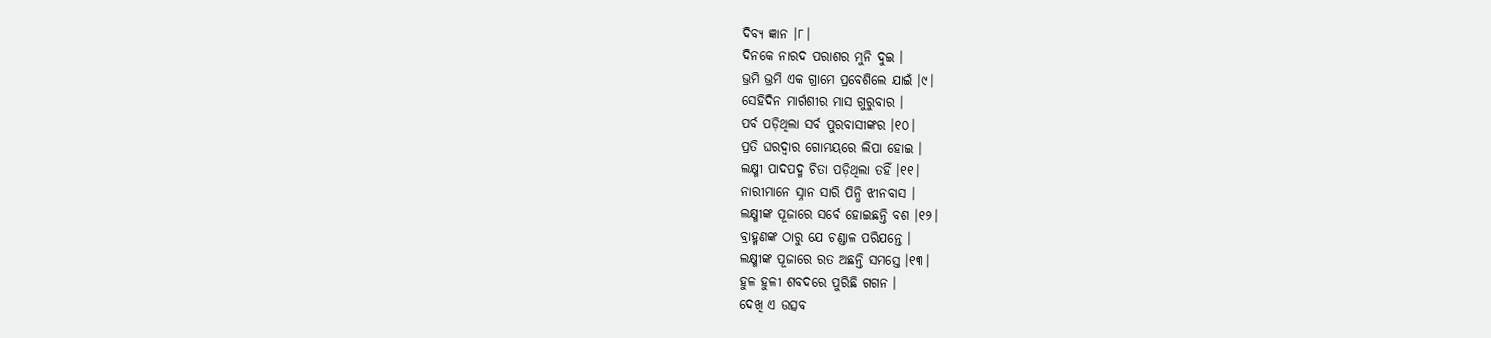ଦିବ୍ୟ ଜ୍ଞାନ ।୮।
ଦିନକେ ନାରଦ ପରାଶର ମୁନି ଦୁଇ ।
ଭ୍ରମି ଭ୍ରମି ଏକ ଗ୍ରାମେ ପ୍ରବେଶିଲେ ଯାଇଁ ।୯।
ସେହିଦିନ ମାର୍ଗଶୀର ମାସ ଗୁରୁବାର ।
ପର୍ବ ପଡ଼ିଥିଲା ସର୍ବ ପୁରବାସୀଙ୍କର ।୧୦।
ପ୍ରତି ଘରଦ୍ୱାର ଗୋମୟରେ ଲିପା ହୋଇ ।
ଲକ୍ଷ୍ମୀ ପାଦପଦ୍ମ ଚିତା ପଡ଼ିଥିଲା ତହିଁ ।୧୧।
ନାରୀମାନେ ସ୍ନାନ ସାରି ପିନ୍ଧି ଝୀନବାସ ।
ଲକ୍ଷ୍ମୀଙ୍କ ପୂଜାରେ ସର୍ବେ ହୋଇଛନ୍ତି ବଶ ।୧୨।
ବ୍ରାହ୍ମଣଙ୍କ ଠାରୁ ଯେ ଚଣ୍ଡାଳ ପରିଯନ୍ତେ ।
ଲକ୍ଷ୍ମୀଙ୍କ ପୂଜାରେ ରତ ଅଛନ୍ତି ସମସ୍ତେ ।୧୩।
ହୁଳ ହୁଳୀ ଶବଦରେ ପୁରିଛି ଗଗନ ।
ଦେଖି ଏ ଉତ୍ସବ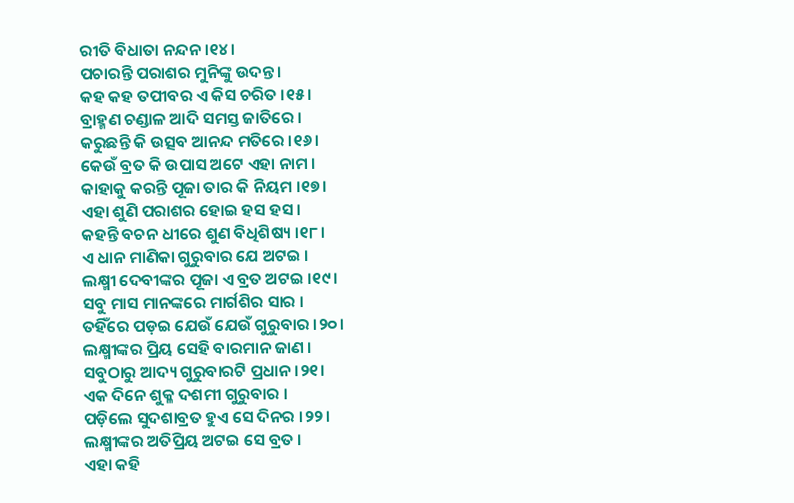ରୀତି ବିଧାତା ନନ୍ଦନ ।୧୪।
ପଚାରନ୍ତି ପରାଶର ମୁନିଙ୍କୁ ଉଦନ୍ତ ।
କହ କହ ତପୀବର ଏ କିସ ଚରିତ ।୧୫।
ବ୍ରାହ୍ମଣ ଚଣ୍ଡାଳ ଆଦି ସମସ୍ତ ଜାତିରେ ।
କରୁଛନ୍ତି କି ଉତ୍ସବ ଆନନ୍ଦ ମତିରେ ।୧୬।
କେଉଁ ବ୍ରତ କି ଉପାସ ଅଟେ ଏହା ନାମ ।
କାହାକୁ କରନ୍ତି ପୂଜା ତାର କି ନିୟମ ।୧୭।
ଏହା ଶୁଣି ପରାଶର ହୋଇ ହସ ହସ ।
କହନ୍ତି ବଚନ ଧୀରେ ଶୁଣ ବିଧିଶିଷ୍ୟ ।୧୮।
ଏ ଧାନ ମାଣିକା ଗୁରୁବାର ଯେ ଅଟଇ ।
ଲକ୍ଷ୍ମୀ ଦେବୀଙ୍କର ପୂଜା ଏ ବ୍ରତ ଅଟଇ ।୧୯।
ସବୁ ମାସ ମାନଙ୍କରେ ମାର୍ଗଶିର ସାର ।
ତହିଁରେ ପଡ଼ଇ ଯେଉଁ ଯେଉଁ ଗୁରୁବାର ।୨୦।
ଲକ୍ଷ୍ମୀଙ୍କର ପ୍ରିୟ ସେହି ବାରମାନ ଜାଣ ।
ସବୁଠାରୁ ଆଦ୍ୟ ଗୁରୁବାରଟି ପ୍ରଧାନ ।୨୧।
ଏକ ଦିନେ ଶୁକ୍ଳ ଦଶମୀ ଗୁରୁବାର ।
ପଡ଼ିଲେ ସୁଦଶାବ୍ରତ ହୁଏ ସେ ଦିନର ।୨୨।
ଲକ୍ଷ୍ମୀଙ୍କର ଅତିପ୍ରିୟ ଅଟଇ ସେ ବ୍ରତ ।
ଏହା କହି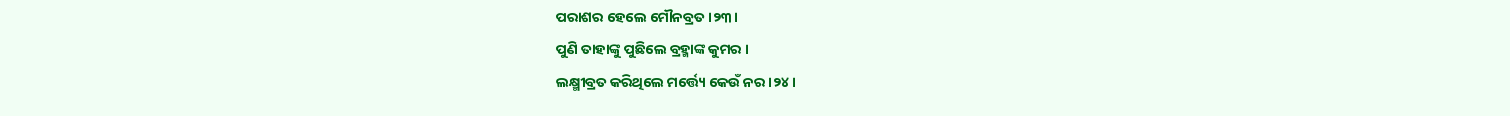ପରାଶର ହେଲେ ମୌନବ୍ରତ ।୨୩।
ପୁଣି ତାହାଙ୍କୁ ପୁଛିଲେ ବ୍ରହ୍ମାଙ୍କ କୁମର ।
ଲକ୍ଷ୍ମୀବ୍ରତ କରିଥିଲେ ମର୍ତ୍ତ୍ୟେ କେଉଁ ନର ।୨୪।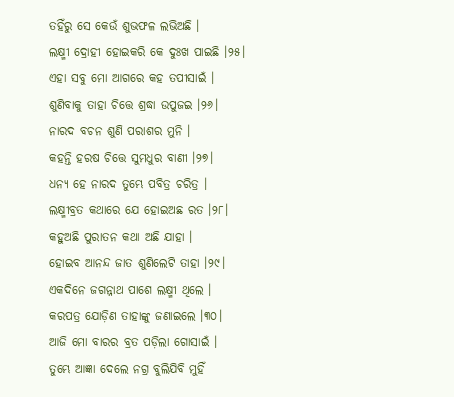ତହିଁରୁ ସେ କେଉଁ ଶୁଭଫଳ ଲଭିଅଛି ।
ଲକ୍ଷ୍ମୀ ଦ୍ରୋହୀ ହୋଇକରି କେ ଦୁଃଖ ପାଇଛି ।୨୫।
ଏହା ସବୁ ମୋ ଆଗରେ କହ ତପୀସାଇଁ ।
ଶୁଣିବାକୁ ତାହା ଚିତ୍ତେ ଶ୍ରଦ୍ଧା ଉପୁଜଇ ।୨୬।
ନାରଦ ବଚନ ଶୁଣି ପରାଶର ମୁନି ।
କହନ୍ତି ହରଷ ଚିତ୍ତେ ସୁମଧୁର ବାଣୀ ।୨୭।
ଧନ୍ୟ ହେ ନାରଦ ତୁମ୍ଭେ ପବିତ୍ର ଚରିତ୍ର ।
ଲକ୍ଷ୍ମୀବ୍ରତ କଥାରେ ଯେ ହୋଇଅଛ ରତ ।୨୮।
କହୁଅଛି ପୁରାତନ କଥା ଅଛି ଯାହା ।
ହୋଇବ ଆନନ୍ଦ ଜାତ ଶୁଣିଲେଟି ତାହା ।୨୯।
ଏକଦିନେ ଜଗନ୍ନାଥ ପାଶେ ଲକ୍ଷ୍ମୀ ଥିଲେ ।
କରପତ୍ର ଯୋଡ଼ିଣ ତାହାଙ୍କୁ ଜଣାଇଲେ ।୩୦।
ଆଜି ମୋ ବାରର ବ୍ରତ ପଡ଼ିଲା ଗୋସାଇଁ ।
ତୁମ୍ଭେ ଆଜ୍ଞା ଦେଲେ ନଗ୍ର ବୁଲିଯିବି ମୁହିଁ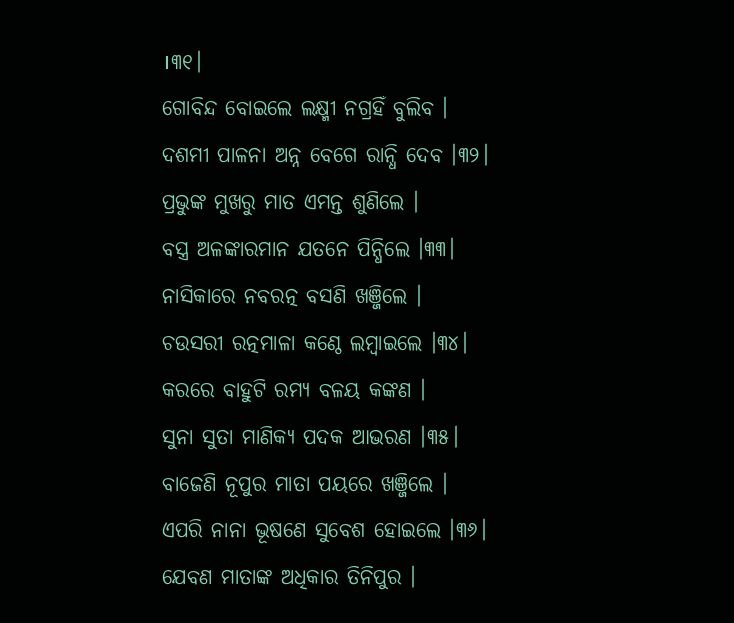।୩୧।
ଗୋବିନ୍ଦ ବୋଇଲେ ଲକ୍ଷ୍ମୀ ନଗ୍ରହିଁ ବୁଲିବ ।
ଦଶମୀ ପାଳନା ଅନ୍ନ ବେଗେ ରାନ୍ଧି ଦେବ ।୩୨।
ପ୍ରଭୁଙ୍କ ମୁଖରୁ ମାତ ଏମନ୍ତ ଶୁଣିଲେ ।
ବସ୍ତ୍ର ଅଳଙ୍କାରମାନ ଯତନେ ପିନ୍ଧିଲେ ।୩୩।
ନାସିକାରେ ନବରତ୍ନ ବସଣି ଖଞ୍ଜିଲେ ।
ଚଉସରୀ ରତ୍ନମାଳା କଣ୍ଠେ ଲମ୍ବାଇଲେ ।୩୪।
କରରେ ବାହୁଟି ରମ୍ୟ ବଳୟ କଙ୍କଣ ।
ସୁନା ସୁତା ମାଣିକ୍ୟ ପଦକ ଆଭରଣ ।୩୫।
ବାଜେଣି ନୂପୁର ମାତା ପୟରେ ଖଞ୍ଜିଲେ ।
ଏପରି ନାନା ଭୂଷଣେ ସୁବେଶ ହୋଇଲେ ।୩୬।
ଯେବଣ ମାତାଙ୍କ ଅଧିକାର ତିନିପୁର ।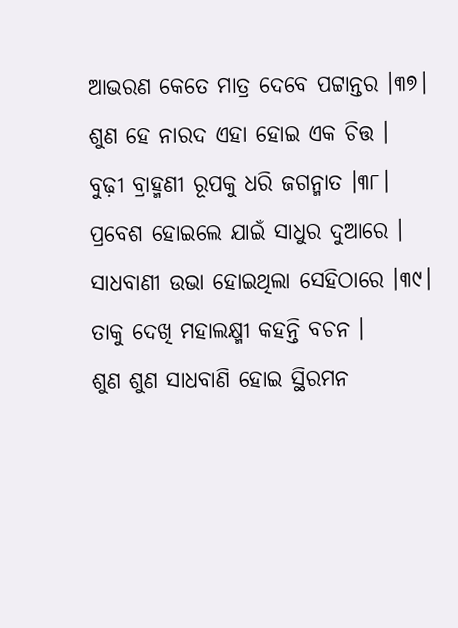ଆଭରଣ କେତେ ମାତ୍ର ଦେବେ ପଟ୍ଟାନ୍ତର ।୩୭।
ଶୁଣ ହେ ନାରଦ ଏହା ହୋଇ ଏକ ଚିତ୍ତ ।
ବୁଢ଼ୀ ବ୍ରାହ୍ମଣୀ ରୂପକୁ ଧରି ଜଗନ୍ମାତ ।୩୮।
ପ୍ରବେଶ ହୋଇଲେ ଯାଇଁ ସାଧୁର ଦୁଆରେ ।
ସାଧବାଣୀ ଉଭା ହୋଇଥିଲା ସେହିଠାରେ ।୩୯।
ତାକୁ ଦେଖି ମହାଲକ୍ଷ୍ମୀ କହନ୍ତି ବଚନ ।
ଶୁଣ ଶୁଣ ସାଧବାଣି ହୋଇ ସ୍ଥିରମନ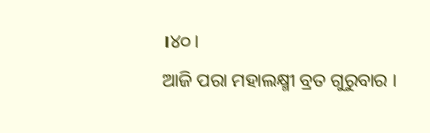।୪୦।
ଆଜି ପରା ମହାଲକ୍ଷ୍ମୀ ବ୍ରତ ଗୁରୁବାର ।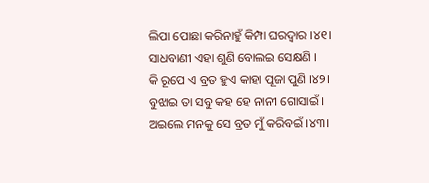ଲିପା ପୋଛା କରିନାହୁଁ କିମ୍ପା ଘରଦ୍ୱାର ।୪୧।
ସାଧବାଣୀ ଏହା ଶୁଣି ବୋଲଇ ସେକ୍ଷଣି ।
କି ରୂପେ ଏ ବ୍ରତ ହୁଏ କାହା ପୂଜା ପୁଣି ।୪୨।
ବୁଝାଇ ତା ସବୁ କହ ହେ ନାନୀ ଗୋସାଇଁ ।
ଅଇଲେ ମନକୁ ସେ ବ୍ରତ ମୁଁ କରିବଇଁ ।୪୩।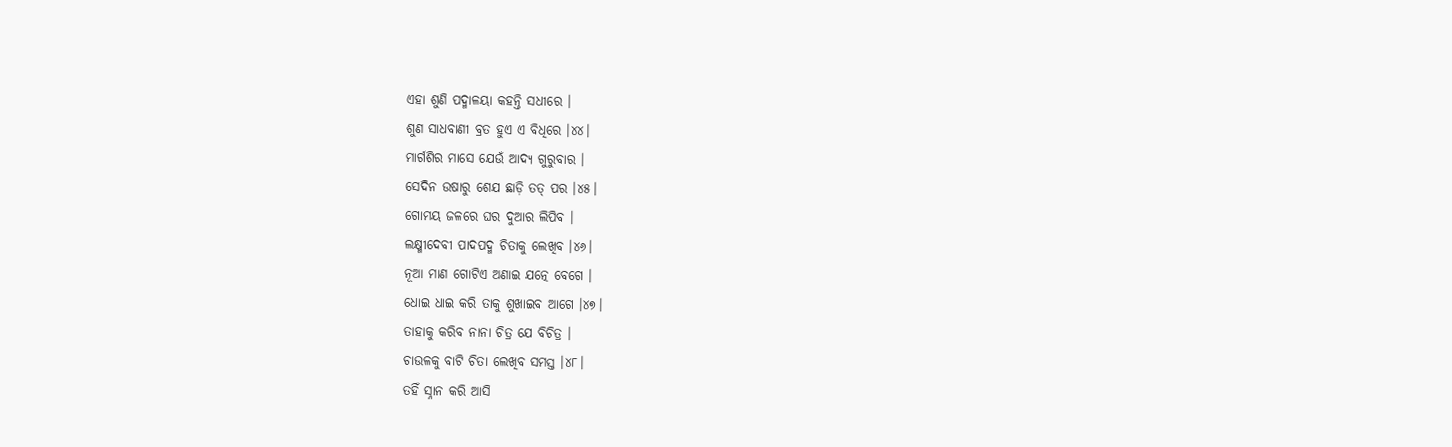ଏହା ଶୁଣି ପଦ୍ମାଳୟା କହନ୍ତି ସଧୀରେ ।
ଶୁଣ ସାଧବାଣୀ ବ୍ରତ ହୁଏ ଏ ବିଧିରେ ।୪୪।
ମାର୍ଗଶିର ମାସେ ଯେଉଁ ଆଦ୍ୟ ଗୁରୁବାର ।
ସେଦିନ ଉଷାରୁ ଶେଯ ଛାଡ଼ି ତତ୍ ପର ।୪୫।
ଗୋମୟ ଜଳରେ ଘର ଦୁଆର ଲିପିବ ।
ଲକ୍ଷ୍ମୀଦେବୀ ପାଦପଦ୍ମ ଚିତାକୁ ଲେଖିବ ।୪୬।
ନୂଆ ମାଣ ଗୋଟିଏ ଅଣାଇ ଯତ୍ନେ ବେଗେ ।
ଧୋଇ ଧାଇ କରି ତାକୁ ଶୁଖାଇବ ଆଗେ ।୪୭।
ତାହାକୁ କରିବ ନାନା ଚିତ୍ର ଯେ ବିଚିତ୍ର ।
ଚାଉଳକୁ ବାଟି ଚିତା ଲେଖିବ ସମସ୍ତ ।୪୮।
ତହିଁ ସ୍ନାନ କରି ଆସି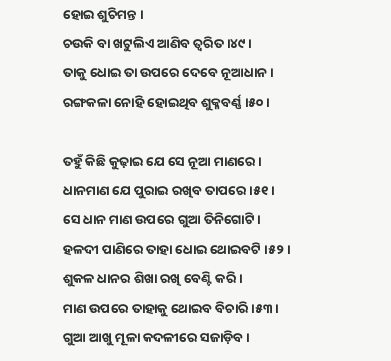ହୋଇ ଶୁଚିମନ୍ତ ।
ଚଉକି ବା ଖଟୁଲିଏ ଆଣିବ ତ୍ୱରିତ ।୪୯।
ତାକୁ ଧୋଇ ତା ଉପରେ ଦେବେ ନୂଆଧାନ ।
ରଙ୍ଗକଳା ନୋହି ହୋଇଥିବ ଶୁକ୍ଳବର୍ଣ୍ଣ ।୫୦।

ତହୁଁ କିଛି କୁଢ଼ାଇ ଯେ ସେ ନୂଆ ମାଣରେ ।
ଧାନମାଣ ଯେ ପୁରାଇ ରଖିବ ତାପରେ ।୫୧।
ସେ ଧାନ ମାଣ ଉପରେ ଗୁଆ ତିନିଗୋଟି ।
ହଳଦୀ ପାଣିରେ ତାହା ଧୋଇ ଥୋଇବଟି ।୫୨।
ଶୁକଳ ଧାନର ଶିଖା ରଖି ବେଣ୍ଟି କରି ।
ମାଣ ଉପରେ ତାହାକୁ ଥୋଇବ ବିଚାରି ।୫୩।
ଗୁଆ ଆଖୁ ମୂଳା କଦଳୀରେ ସଜାଡ଼ିବ ।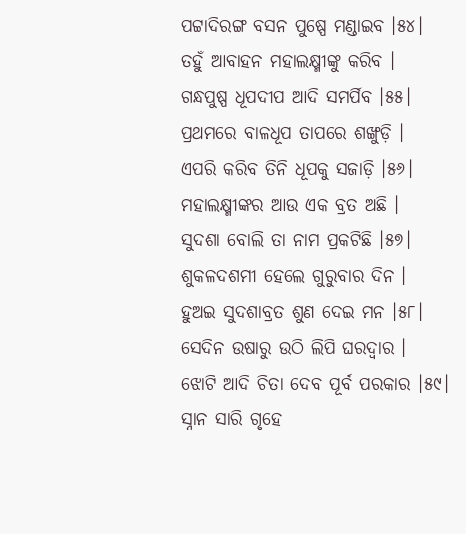ପଟ୍ଟାଦିରଙ୍ଗ ବସନ ପୁଷ୍ପେ ମଣ୍ଡାଇବ ।୫୪।
ତହୁଁ ଆବାହନ ମହାଲକ୍ଷ୍ମୀଙ୍କୁ କରିବ ।
ଗନ୍ଧପୁଷ୍ପ ଧୂପଦୀପ ଆଦି ସମର୍ପିବ ।୫୫।
ପ୍ରଥମରେ ବାଳଧୂପ ତାପରେ ଶଙ୍ଖୁଡ଼ି ।
ଏପରି କରିବ ତିନି ଧୂପକୁ ସଜାଡ଼ି ।୫୬।
ମହାଲକ୍ଷ୍ମୀଙ୍କର ଆଉ ଏକ ବ୍ରତ ଅଛି ।
ସୁଦଶା ବୋଲି ତା ନାମ ପ୍ରକଟିଛି ।୫୭।
ଶୁକଳଦଶମୀ ହେଲେ ଗୁରୁବାର ଦିନ ।
ହୁଅଇ ସୁଦଶାବ୍ରତ ଶୁଣ ଦେଇ ମନ ।୫୮।
ସେଦିନ ଉଷାରୁ ଉଠି ଲିପି ଘରଦ୍ୱାର ।
ଝୋଟି ଆଦି ଚିତା ଦେବ ପୂର୍ବ ପରକାର ।୫୯।
ସ୍ନାନ ସାରି ଗୃହେ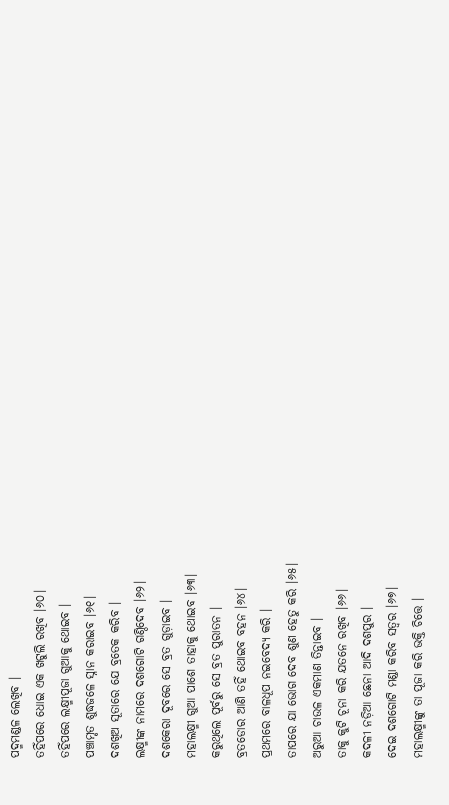ପଦ୍ମମଣ୍ଡଳ ଲେଖିବ ।
ତହିଁପରେ ଧୋଇ ଏକ ଖଟୁଲି ରଖିବ ।୬୦।
ତହିଁପରେ ଲକ୍ଷ୍ମୀପୂଜା ଗୁଆକୁ ଥୋଇବ ।
ପଞ୍ଚାମୃତ ଶୁଦ୍ଧଜଳେ ସ୍ନାନ କରାଇବ ।୬୧।
ଦଶଖିଅ ସୂତାରେ ଯେ ବ୍ରତେକ କରିବ ।
ଲକ୍ଷ୍ମୀଙ୍କ ନାମରେ ଦଶଗୋଟି ଗଣ୍ଠିଦେବ ।୬୨।
ଦଶକେରା ଦୂବରେ ସେ ବ୍ରତ ଗୁଡ଼ାଇବ ।
ମହାଲକ୍ଷ୍ମୀ ଗୁଆ ପାଶେ ତାହାକୁ ଥୋଇବ ।୬୩।
କରୁଥିଲେ ପୂର୍ବରୁ ସେ ବ୍ରତ ପୁରାତନ ।
ବ୍ରତଡୋର ଆଣି ତହିଁ ଥୋଇବ ବହନ ।୬୪।
ପ୍ରଥମରେ ବାଳଧୂପ ନଇବେଦ୍ୟ କରି ।
ତାପରେ ଯା ଭୋଗ ଦେବ ଶୁଣ ହେତୁ କରି ।୬୫।
ଅରୁଆ ଚାଉଳ ଏକମାଣ ତିନ୍ତାଇବ ।
ତାକୁ କୁଟି ଚୂନା କରି ଯତନେ ରଖିବ ।୬୬।
କଦଳୀ ନଡ଼ିଆ ଛେନା ଆଦି ଦଶପୁର ।
ଦେଇ ଦଶଗୋଟି ମଣ୍ଡା କରିବ ସତ୍ୱର ।୬୭।
ମହାଲକ୍ଷ୍ମୀଙ୍କୁ ତା ପୂଜା କରି ଭକ୍ତି ଚିତ୍ତେ ।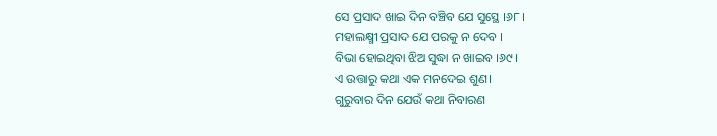ସେ ପ୍ରସାଦ ଖାଇ ଦିନ ବଞ୍ଚିବ ଯେ ସୁସ୍ଥେ ।୬୮।
ମହାଲକ୍ଷ୍ମୀ ପ୍ରସାଦ ଯେ ପରକୁ ନ ଦେବ ।
ବିଭା ହୋଇଥିବା ଝିଅ ସୁଦ୍ଧା ନ ଖାଇବ ।୬୯।
ଏ ଉତ୍ତାରୁ କଥା ଏକ ମନଦେଇ ଶୁଣ ।
ଗୁରୁବାର ଦିନ ଯେଉଁ କଥା ନିବାରଣ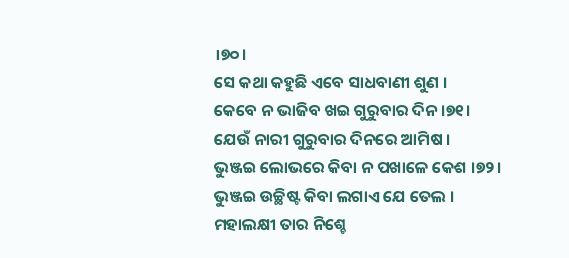।୭୦।
ସେ କଥା କହୁଛି ଏବେ ସାଧବାଣୀ ଶୁଣ ।
କେବେ ନ ଭାଜିବ ଖଇ ଗୁରୁବାର ଦିନ ।୭୧।
ଯେଉଁ ନାରୀ ଗୁରୁବାର ଦିନରେ ଆମିଷ ।
ଭୁଞ୍ଜଇ ଲୋଭରେ କିବା ନ ପଖାଳେ କେଶ ।୭୨।
ଭୁଞ୍ଜଇ ଉଚ୍ଛିଷ୍ଟ କିବା ଲଗାଏ ଯେ ତେଲ ।
ମହାଲକ୍ଷୀ ତାର ନିଶ୍ଚେ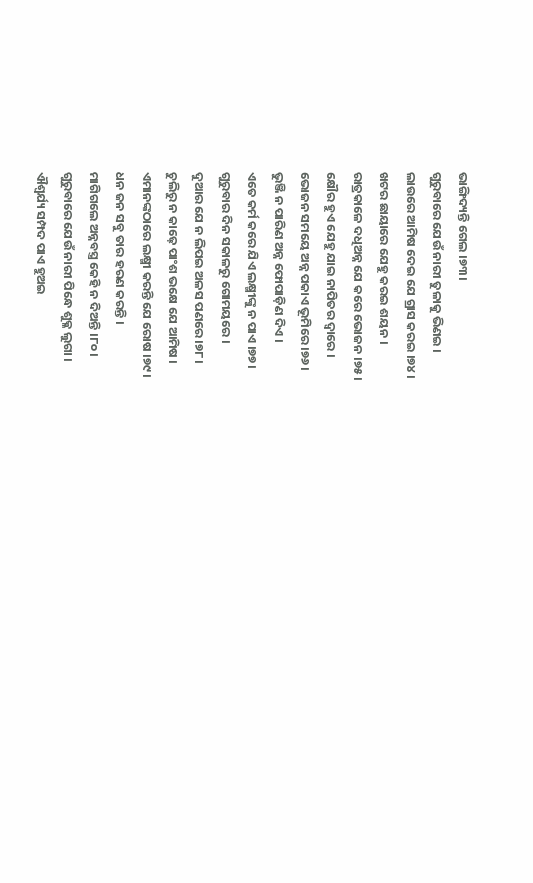ଭାଙ୍ଗିଦ୍ୟନ୍ତି ଗେଲ ।୭୩।
ଗୁରୁବାରେ ଯେଉଁ ନାରୀ ତୁଳାକୁ ଭିଣଇ ।
ଲାଉରେ ଆମିଷ ଦେଇ ଯେ ଗ୍ରାସ କରଇ ।୭୪।
ଖଟର ଛାୟାରେ ଯେହୁ କରଇ ଶୟନ ।
ରାତ୍ରକାଳେ ଦ‌ଧିଅନ୍ନ ଯେ କରେ ଭୋଜନ ।୭୫।
କ୍ଷୌର ହୁଏ ଯେହୁ ଯାଇ ନାପିତର ଦ୍ୱାରେ ।
ଭୋଜନ ସମୟେ ଅନ୍ନ ପକାଏ ଭୂମିରେ ।୭୬।
ଭୁଞ୍ଜି ନ ପାରିଣ ଅନ୍ନ ଫୋପାଡ଼ିଣ ଦିଏ ।
ଏତେ କର୍ମ କରେ ଯିଏ ଲକ୍ଷ୍ମୀଙ୍କୁ ନ ପାଏ ।୭୭।
ଗୁରୁବାର ଦିନ ସକାଳରୁ ଗୋମୟରେ ।
ଦୁଆର ଯେ ନ ଲିପଇ ଅଳସ ପଣରେ ।୭୮।
ଚୁଲିରୁ ନ କାଢ଼େ ପାଂଶ ଭକ୍ଷେ ଯେ ଆମିଷ ।
ଏମାନଙ୍କଠାରେ ଲକ୍ଷ୍ମୀ କରନ୍ତି ଯେ ରୋଷ ।୭୯।
ଧନ ଜନ ସବୁ ତାର ହରଣ କରନ୍ତି ।
ମାଗିଗଲେ ଅନ୍ନବସ୍ତ୍ର କେହି ନ ଦିଅନ୍ତି ।୮୦।
ଗୁରୁବାରେ ଯେଉଁ ନାରୀ ପିନ୍ଧେ ଶୁକ୍ଳ ଲୁଗା ।
ଐଶ୍ୱର୍ଯ୍ୟ ସମ୍ପଦ ପାଏ ହୁଅଇ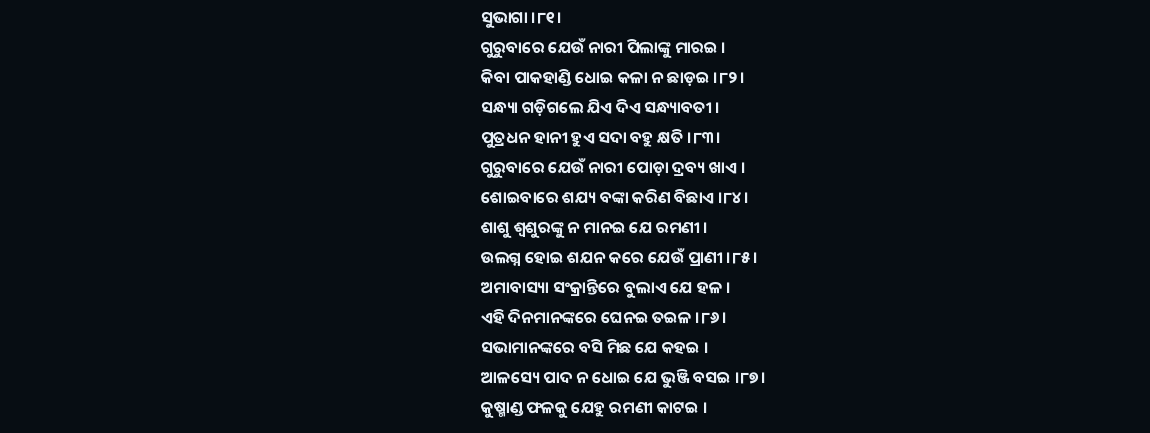ସୁଭାଗା ।୮୧।
ଗୁରୁବାରେ ଯେଉଁ ନାରୀ ପିଲାଙ୍କୁ ମାରଇ ।
କିବା ପାକହାଣ୍ଡି ଧୋଇ କଳା ନ ଛାଡ଼ଇ ।୮୨।
ସନ୍ଧ୍ୟା ଗଡ଼ିଗଲେ ଯିଏ ଦିଏ ସନ୍ଧ୍ୟାବତୀ ।
ପୁତ୍ରଧନ ହାନୀ ହୁଏ ସଦା ବ‌ହୁ କ୍ଷତି ।୮୩।
ଗୁରୁବାରେ ଯେଉଁ ନାରୀ ପୋଡ଼ା ଦ୍ରବ୍ୟ ଖାଏ ।
ଶୋଇବାରେ ଶ‌ଯ୍ୟ ବଙ୍କା କରିଣ ବିଛାଏ ।୮୪।
ଶାଶୁ ଶ୍ୱଶୁରଙ୍କୁ ନ ମାନଇ ଯେ ରମଣୀ ।
ଉଲଗ୍ନ ହୋଇ ଶ‌ଯନ କରେ ଯେଉଁ ପ୍ରାଣୀ ।୮୫।
ଅମାବାସ୍ୟା ସଂକ୍ରାନ୍ତିରେ ବୁଲାଏ ଯେ ହଳ ।
ଏହି ଦିନମାନଙ୍କରେ ଘେନଇ ତଇଳ ।୮୬।
ସଭାମାନଙ୍କରେ ବସି ମିଛ ଯେ କହଇ ।
ଆଳସ୍ୟେ ପାଦ ନ ଧୋଇ ଯେ ଭୁଞ୍ଜି ବସଇ ।୮୭।
କୁଷ୍ମାଣ୍ଡ ଫଳକୁ ଯେହୁ ରମଣୀ କାଟଇ ।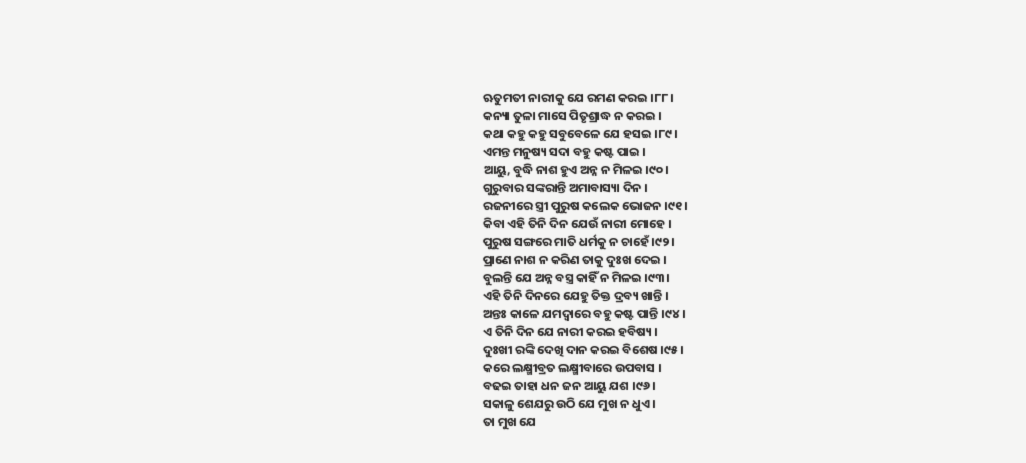ଋତୁମତୀ ନାରୀକୁ ଯେ ରମଣ କରଇ ।୮୮।
କନ୍ୟା ତୁଳା ମାସେ ପିତୃଶ୍ରାଦ୍ଧ ନ କରଇ ।
କଥା କହୁ କହୁ ସବୁବେଳେ ଯେ ହସଇ ।୮୯।
ଏମନ୍ତ ମନୁଷ୍ୟ ସଦା ବ‌ହୁ କଷ୍ଟ ପାଇ ।
ଆୟୁ, ବୁଦ୍ଧି ନାଶ ହୁଏ ଅନ୍ନ ନ ମିଳଇ ।୯୦।
ଗୁରୁବାର ସଙ୍କରାନ୍ତି ଅମାବାସ୍ୟା ଦିନ ।
ରଜନୀରେ ସ୍ତ୍ରୀ ପୁରୁଷ କଲେକ ଭୋଜନ ।୯୧।
କିବା ଏହି ତିନି ଦିନ ଯେଉଁ ନାରୀ ମୋହେ ।
ପୁରୁଷ ସଙ୍ଗରେ ମାତି ଧର୍ମକୁ ନ ଚାହେଁ ।୯୨।
ପ୍ରାଣେ ନାଶ ନ କରିଣ ତାକୁ ଦୁଃଖ ଦେଇ ।
ବୁଲନ୍ତି ଯେ ଅନ୍ନ ବସ୍ତ୍ର କାହିଁ ନ ମିଳଇ ।୯୩।
ଏହି ତିନି ଦିନରେ ଯେହୁ ତିକ୍ତ ଦ୍ରବ୍ୟ ଖାନ୍ତି ।
ଅନ୍ତଃ କାଳେ ଯମଦ୍ୱାରେ ବ‌ହୁ କଷ୍ଟ ପାନ୍ତି ।୯୪।
ଏ ତିନି ଦିନ ଯେ ନାରୀ କରଇ ହବିଷ୍ୟ ।
ଦୁଃଖୀ ରଙ୍କି ଦେଖି ଦାନ କରଇ ବିଶେଷ ।୯୫।
କରେ ଲକ୍ଷ୍ମୀବ୍ରତ ଲକ୍ଷ୍ମୀବାରେ ଉପବାସ ।
ବଢଇ ତାହା ଧନ ଜନ ଆୟୁ ଯଶ ।୯୬।
ସକାଳୁ ଶେଯରୁ ଉଠି ଯେ ମୁଖ ନ ଧୁଏ ।
ତା ମୁଖ ଯେ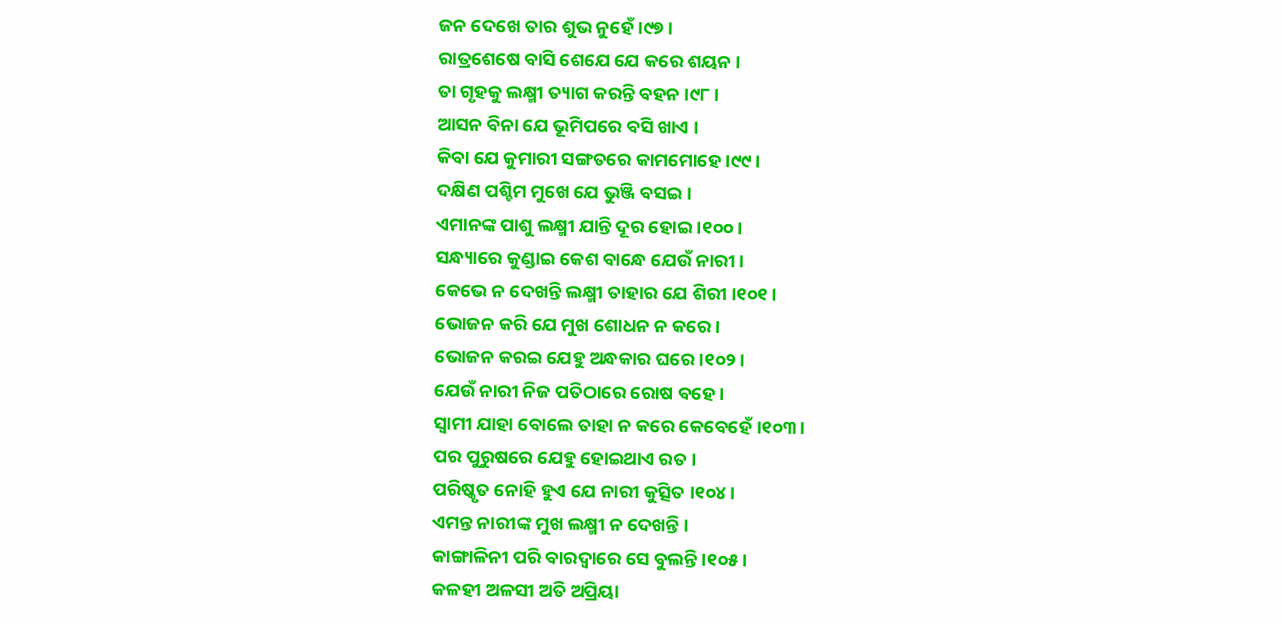ଜନ ଦେଖେ ତାର ଶୁଭ ନୁହେଁ ।୯୭।
ରାତ୍ରଶେଷେ ବାସି ଶେଯେ ଯେ କରେ ଶୟନ ।
ତା ଗୃହକୁ ଲକ୍ଷ୍ମୀ ତ୍ୟାଗ କରନ୍ତି ବ‌ହ‌ନ ।୯୮।
ଆସନ ବିନା ଯେ ଭୂମିପରେ ବସି ଖାଏ ।
କିବା ଯେ କୁମାରୀ ସଙ୍ଗତରେ କାମମୋହେ ।୯୯।
ଦକ୍ଷିଣ ପଶ୍ଚିମ ମୁଖେ ଯେ ଭୁଞ୍ଜି ବସଇ ।
ଏମାନଙ୍କ ପାଶୁ ଲକ୍ଷ୍ମୀ ଯାନ୍ତି ଦୂର ହୋଇ ।୧୦୦।
ସନ୍ଧ୍ୟାରେ କୁଣ୍ଡାଇ କେଶ ବାନ୍ଧେ ଯେଉଁ ନାରୀ ।
କେଭେ ନ ଦେଖନ୍ତି ଲକ୍ଷ୍ମୀ ତାହାର ଯେ ଶିରୀ ।୧୦୧।
ଭୋଜନ କରି ଯେ ମୁଖ ଶୋଧନ ନ କରେ ।
ଭୋଜନ କରଇ ଯେହୁ ଅନ୍ଧକାର ଘରେ ।୧୦୨।
ଯେଉଁ ନାରୀ ନିଜ ପତିଠାରେ ରୋଷ ବ‌ହେ ।
ସ୍ୱାମୀ ଯାହା ବୋଲେ ତାହା ନ କରେ କେବେହେଁ ।୧୦୩।
ପର ପୁରୁଷରେ ଯେହୁ ହୋଇଥାଏ ରତ ।
ପରିଷ୍କୃତ ନୋହି ହୁଏ ଯେ ନାରୀ କୁତ୍ସିତ ।୧୦୪।
ଏମନ୍ତ ନାରୀଙ୍କ ମୁଖ ଲକ୍ଷ୍ମୀ ନ ଦେଖନ୍ତି ।
କାଙ୍ଗାଳିନୀ ପରି ବାରଦ୍ୱାରେ ସେ ବୁଲନ୍ତି ।୧୦୫।
କଳହୀ ଅଳସୀ ଅତି ଅପ୍ରିୟା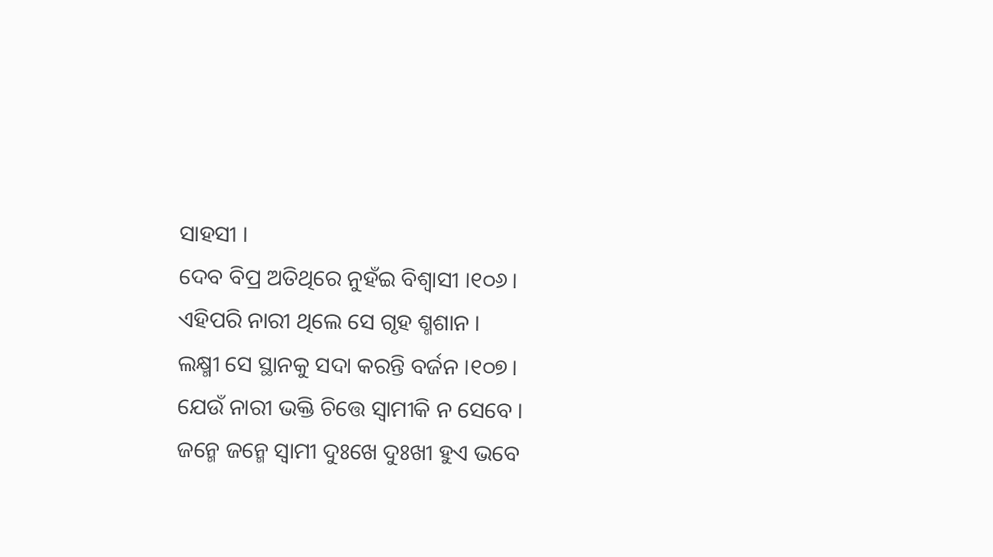ସାହସୀ ।
ଦେବ ବିପ୍ର ଅତିଥିରେ ନୁହଁଇ ବିଶ୍ୱାସୀ ।୧୦୬।
ଏହିପରି ନାରୀ ଥିଲେ ସେ ଗୃହ ଶ୍ମଶାନ ।
ଲକ୍ଷ୍ମୀ ସେ ସ୍ଥାନ‌କୁ ସଦା କରନ୍ତି ବର୍ଜନ ।୧୦୭।
ଯେଉଁ ନାରୀ ଭକ୍ତି ଚିତ୍ତେ ସ୍ୱାମୀକି ନ ସେବେ ।
ଜନ୍ମେ ଜନ୍ମେ ସ୍ୱାମୀ ଦୁଃଖେ ଦୁଃଖୀ ହୁଏ ଭବେ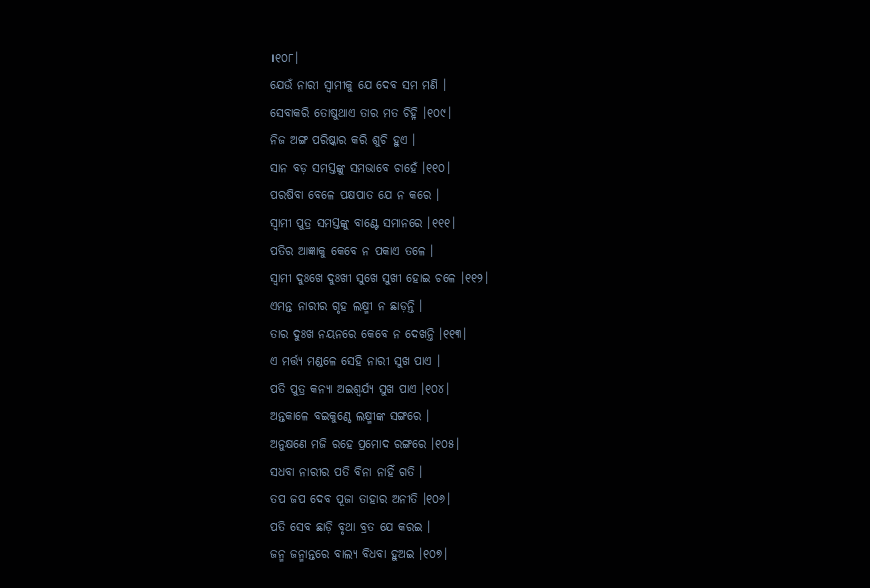।୧୦୮।
ଯେଉଁ ନାରୀ ସ୍ୱାମୀକୁ ଯେ ଦେବ ସମ ମଣି ।
ସେବାକରି ତୋଷୁଥାଏ ତାର ମତ ଚିହ୍ନି ।୧୦୯।
ନିଜ ଅଙ୍ଗ ପରିଷ୍କାର କରି ଶୁଚି ହୁଏ ।
ସାନ ବଡ଼ ସମସ୍ତଙ୍କୁ ସମ‌ଭାବେ ଚାହେଁ ।୧୧୦।
ପରଷିବା ବେଳେ ପକ୍ଷ‌ପାତ ଯେ ନ କରେ ।
ସ୍ୱାମୀ ପୁତ୍ର ସମସ୍ତଙ୍କୁ ବାଣ୍ଟେ ସମାନରେ ।୧୧୧।
ପତିର ଆଜ୍ଞାକୁ କେବେ ନ ପକାଏ ତଳେ ।
ସ୍ୱାମୀ ଦୁଃଖେ ଦୁଃଖୀ ସୁଖେ ସୁଖୀ ହୋଇ ଚଳେ ।୧୧୨।
ଏମନ୍ତ ନାରୀର ଗୃହ ଲକ୍ଷ୍ମୀ ନ ଛାଡ଼ନ୍ତି ।
ତାର ଦୁଃଖ ନୟନରେ କେବେ ନ ଦେଖନ୍ତି ।୧୧୩।
ଏ ମର୍ତ୍ତ୍ୟ ମଣ୍ଡଳେ ସେହି ନାରୀ ସୁଖ ପାଏ ।
ପତି ପୁତ୍ର କନ୍ୟା ଅଇଶ୍ୱର୍ଯ୍ୟ ସୁଖ ପାଏ ।୧୦୪।
ଅନ୍ତକାଳେ ବଇକୁଣ୍ଠେ ଲକ୍ଷ୍ମୀଙ୍କ ସଙ୍ଗରେ ।
ଅନୁକ୍ଷଣେ ମଜି ରହେ ପ୍ରମୋଦ ରଙ୍ଗରେ ।୧୦୫।
ସଧବା ନାରୀର ପତି ବିନା ନାହିଁ ଗତି ।
ତପ ଜପ ଦେବ ପୂଜା ତାହାର ଅନୀତି ।୧୦୬।
ପତି ସେବ ଛାଡ଼ି ବୃଥା ବ୍ରତ ଯେ କରଇ ।
ଜନ୍ମ ଜନ୍ମାନ୍ତରେ ବାଲ୍ୟ ବିଧବା ହୁଅଇ ।୧୦୭।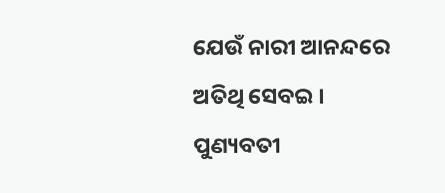ଯେଉଁ ନାରୀ ଆନନ୍ଦରେ ଅତିଥି ସେବଇ ।
ପୁଣ୍ୟବତୀ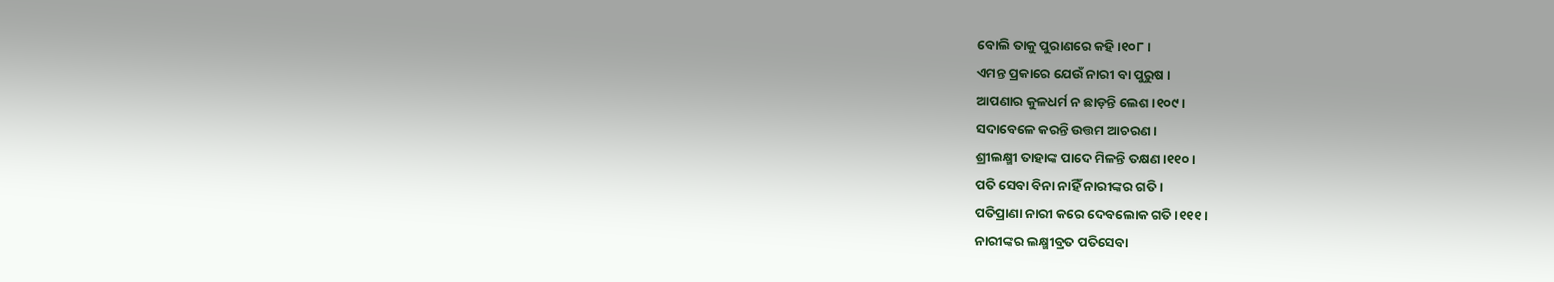ବୋଲି ତାକୁ ପୁରାଣରେ କହି ।୧୦୮।
ଏମନ୍ତ ପ୍ରକାରେ ଯେଉଁ ନାରୀ ବା ପୁରୁଷ ।
ଆପଣାର କୁଳଧର୍ମ ନ ଛାଡ଼ନ୍ତି ଲେଶ ।୧୦୯।
ସଦାବେଳେ କରନ୍ତି ଉତ୍ତମ ଆଚରଣ ।
ଶ୍ରୀଲକ୍ଷ୍ମୀ ତାହାଙ୍କ ପାଦେ ମିଳନ୍ତି ତକ୍ଷଣ ।୧୧୦।
ପତି ସେବା ବିନା ନାହିଁ ନାରୀଙ୍କର ଗତି ।
ପତିପ୍ରାଣା ନାରୀ କରେ ଦେବଲୋକ ଗତି ।୧୧୧।
ନାରୀଙ୍କର ଲକ୍ଷ୍ମୀବ୍ରତ ପତିସେବା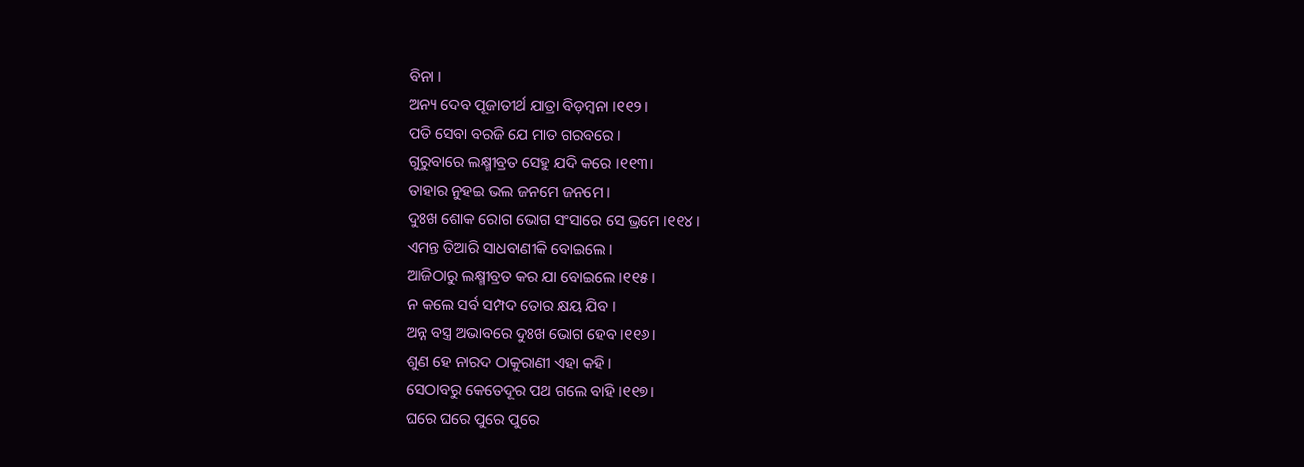ବିନା ।
ଅନ୍ୟ ଦେବ ପୂଜାତୀର୍ଥ ଯାତ୍ରା ବିଡ଼ମ୍ବନା ।୧୧୨।
ପତି ସେବା ବରଜି ଯେ ମାତ ଗରବରେ ।
ଗୁରୁବାରେ ଲକ୍ଷ୍ମୀବ୍ରତ ସେହୁ ଯଦି କରେ ।୧୧୩।
ତାହାର ନୁହଇ ଭଲ ଜନମେ ଜନମେ ।
ଦୁଃଖ ଶୋକ ରୋଗ ଭୋଗ ସଂସାରେ ସେ ଭ୍ରମେ ।୧୧୪।
ଏମନ୍ତ ତିଆରି ସାଧବାଣୀକି ବୋଇଲେ ।
ଆଜିଠାରୁ ଲକ୍ଷ୍ମୀବ୍ରତ କର ଯା ବୋଇଲେ ।୧୧୫।
ନ କଲେ ସର୍ବ ସମ୍ପଦ ତୋର କ୍ଷୟ ଯିବ ।
ଅନ୍ନ ବସ୍ତ୍ର ଅଭାବରେ ଦୁଃଖ ଭୋଗ ହେବ ।୧୧୬।
ଶୁଣ ହେ ନାରଦ ଠାକୁରାଣୀ ଏହା କହି ।
ସେଠାବରୁ କେତେଦୂର ପଥ ଗଲେ ବାହି ।୧୧୭।
ଘରେ ଘରେ ପୁରେ ପୁରେ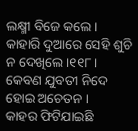ଲକ୍ଷ୍ମୀ ବିଜେ କଲେ ।
କାହାରି ଦୁଆରେ ସେହି ଶୁଚି ନ ଦେଖିଲେ ।୧୧୮।
କେବଣ ଯୁବତୀ ନିଦେ ହୋଇ ଅଚେତନ ।
କାହର ଫିଟିଯାଇଛି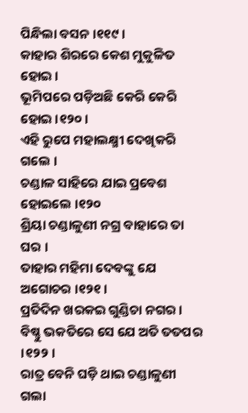ପିନ୍ଧିଲା ବସନ ।୧୧୯।
କାହାର ଶିରରେ କେଶ ମୁକୁଳିତ ହୋଇ ।
ଭୂମିପରେ ପଡ଼ିଅଛି କେରି କେରି ହୋଇ ।୧୨୦।
ଏହି ରୁପେ ମହାଲକ୍ଷ୍ମୀ ଦେଖିକରି ଗଲେ ।
ଚଣ୍ଡାଳ ସାହିରେ ଯାଇ ପ୍ରବେଶ ହୋଇଲେ ।୧୨୦
ଶ୍ରିୟା ଚଣ୍ଡାଳୁଣୀ ନ‌ଗ୍ର ବାହାରେ ତା ଘର ।
ତାହାର ମହିମା ଦେବଙ୍କୁ ଯେ ଅଗୋଚର ।୧୨୧।
ପ୍ରତିଦିନ ଖରକଇ ଗୁଣ୍ଡିଚା ନ‌ଗର ।
ବିଷ୍ଣୁ ଭକତିରେ ସେ ଯେ ଅତି ତ‌ତପର ।୧୨୨।
ରାତ୍ର ବେନି ଘଡ଼ି ଥାଇ ଚଣ୍ଡାଳୁଣୀ ଗଲା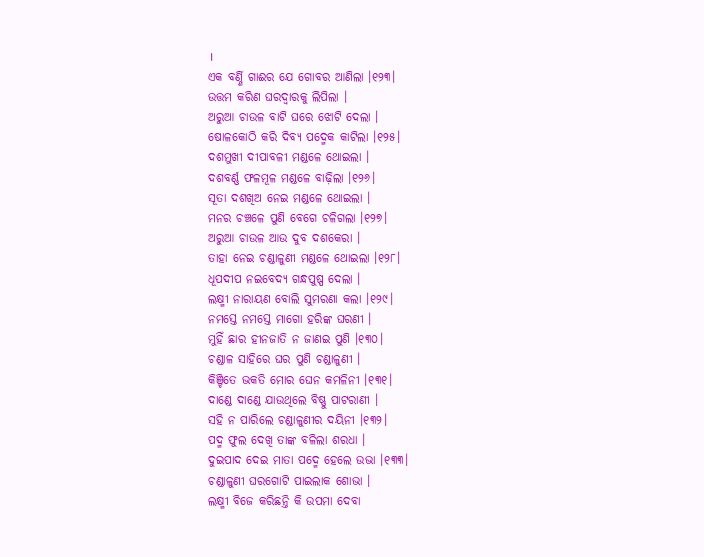।
ଏକ ବର୍ଣ୍ଣି ଗାଈର ଯେ ଗୋବର ଆଣିଲା ।୧୨୩।
ଉତ୍ତମ କରିଣ ଘରଦ୍ୱାରକୁ ଲିପିଲା ।
ଅରୁଆ ଚାଉଳ ବାଟି ଘରେ ଝୋଟି ଦେଲା ।
ଷୋଳକୋଠି କରି ଦିବ୍ୟ ପଦ୍ମେକ କାଟିଲା ।୧୨୫।
ଦଶମୁଖୀ ଦୀପାବଳୀ ମଣ୍ଡଳେ ଥୋଇଲା ।
ଦଶବର୍ଣ୍ଣ ଫଳମୂଳ ମଣ୍ଡଳେ ବାଢ଼ିଲା ।୧୨୬।
ସୂତା ଦଶଖିଅ ନେଇ ମଣ୍ଡଳେ ଥୋଇଲା ।
ମନର ଚଞ୍ଚଳେ ପୁଣି ବେଗେ ଚଳିଗଲା ।୧୨୭।
ଅରୁଆ ଚାଉଳ ଆଉ ଦୁବ ଦଶକେରା ।
ତାହା ନେଇ ଚଣ୍ଡାଳୁଣୀ ମଣ୍ଡଳେ ଥୋଇଲା ।୧୨୮।
ଧୂପଦୀପ ନଇବେଦ୍ୟ ଗନ୍ଧପୁଷ୍ପ ଦେଲା ।
ଲକ୍ଷ୍ମୀ ନାରାୟଣ ବୋଲି ସୁମରଣା କଲା ।୧୨୯।
ନମସ୍ତେ ନମସ୍ତେ ମାଗୋ ହରିଙ୍କ ଘରଣୀ ।
ମୁହିଁ ଛାର ହୀନ‌ଜାତି ନ ଜାଣଇ ପୁଣି ।୧୩୦।
ଚଣ୍ଡାଳ ସାହିରେ ଘର ପୁଣି ଚଣ୍ଡାଳୁଣୀ ।
କିଞ୍ଚିତେ ଭକତି ମୋର ଘେନ କମଳିନୀ ।୧୩୧।
ଦାଣ୍ଡେ ଦାଣ୍ଡେ ଯାଉଥିଲେ ବିଷ୍ଣୁ ପାଟରାଣୀ ।
ସ‌ହି ନ ପାରିଲେ ଚଣ୍ଡାଳୁଣୀର ଦୟିନୀ ।୧୩୨।
ପଦ୍ମ ଫୁଲ ଦେଖି ତାଙ୍କ ବଳିଲା ଶରଧା ।
ଦୁଇପାଦ ଦେଇ ମାତା ପଦ୍ମେ ହେଲେ ଉଭା ।୧୩୩।
ଚଣ୍ଡାଳୁଣୀ ଘରଗୋଟି ପାଇଲାକ ଶୋଭା ।
ଲକ୍ଷ୍ମୀ ବିଜେ କରିଛନ୍ତି କି ଉପମା ଦେବା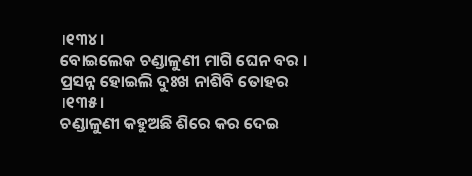।୧୩୪।
ବୋଇଲେକ ଚଣ୍ଡାଳୁଣୀ ମାଗି ଘେନ ବର ।
ପ୍ରସନ୍ନ ହୋଇଲି ଦୁଃଖ ନାଶିବି ତୋହର ।୧୩୫।
ଚଣ୍ଡାଳୁଣୀ କହୁଅଛି ଶିରେ କର ଦେଇ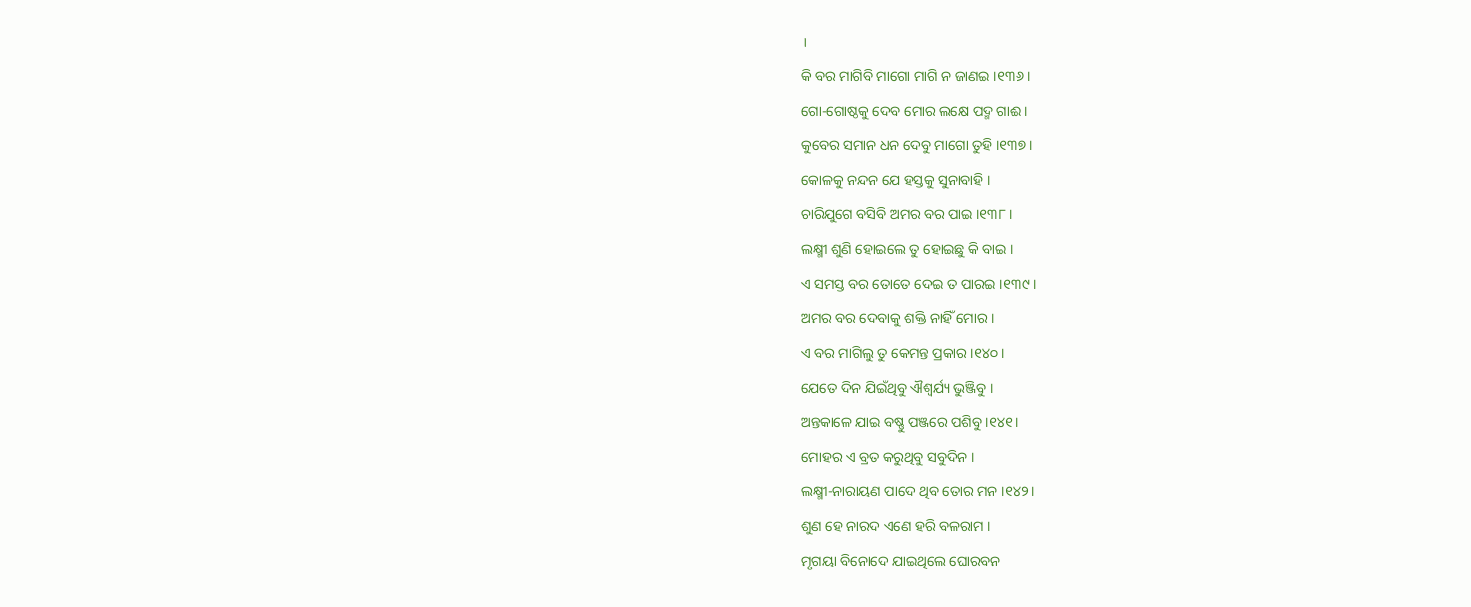।
କି ବର ମାଗିବି ମାଗୋ ମାଗି ନ ଜାଣଇ ।୧୩୬।
ଗୋ-ଗୋଷ୍ଠକୁ ଦେବ ମୋର ଲକ୍ଷେ ପଦ୍ମ ଗାଈ ।
କୁବେର ସମାନ ଧନ ଦେବୁ ମାଗୋ ତୁହି ।୧୩୭।
କୋଳକୁ ନନ୍ଦନ ଯେ ହସ୍ତକୁ ସୁନାବାହି ।
ଚାରିଯୁଗେ ବସିବି ଅମର ବର ପାଇ ।୧୩୮।
ଲକ୍ଷ୍ମୀ ଶୁଣି ହୋଇଲେ ତୁ ହୋଇଛୁ କି ବାଇ ।
ଏ ସମସ୍ତ ବର ତୋତେ ଦେଇ ତ ପାରଇ ।୧୩୯।
ଅମର ବର ଦେବାକୁ ଶକ୍ତି ନାହିଁ ମୋର ।
ଏ ବର ମାଗିଲୁ ତୁ କେମନ୍ତ ପ୍ରକାର ।୧୪୦।
ଯେତେ ଦିନ ଯିଇଁଥିବୁ ଐଶ୍ୱର୍ଯ୍ୟ ଭୁଞ୍ଜିବୁ ।
ଅନ୍ତକାଳେ ଯାଇ ବଷ୍ଣୁ ପଞ୍ଜରେ ପଶିବୁ ।୧୪୧।
ମୋହର ଏ ବ୍ରତ କରୁଥିବୁ ସବୁଦିନ ।
ଲକ୍ଷ୍ମୀ-ନାରାୟଣ ପାଦେ ଥିବ ତୋର ମନ ।୧୪୨।
ଶୁଣ ହେ ନାରଦ ଏଣେ ହରି ବଳରାମ ।
ମୃଗୟା ବିନୋଦେ ଯାଇଥିଲେ ଘୋରବନ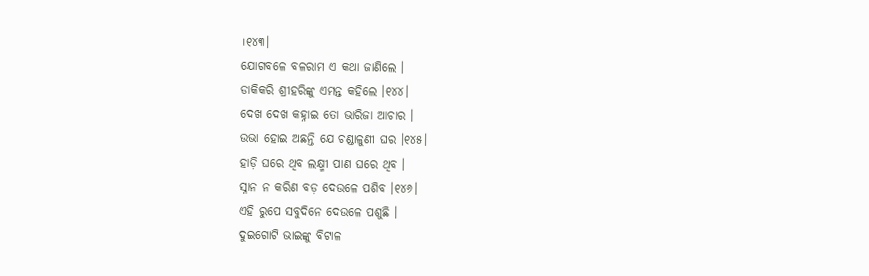।୧୪୩।
ଯୋଗବଳେ ବଳରାମ ଏ କଥା ଜାଣିଲେ ।
ଡାକିକରି ଶ୍ରୀହରିଙ୍କୁ ଏମନ୍ତ କହିଲେ ।୧୪୪।
ଦେଖ ଦେଖ କହ୍ନାଇ ତୋ ଭାରିଜା ଆଚାର ।
ଉଭା ହୋଇ ଅଛନ୍ତି ଯେ ଚଣ୍ଡାଳୁଣୀ ଘର ।୧୪୫।
ହାଡ଼ି ଘରେ ଥିବ ଲକ୍ଷ୍ମୀ ପାଣ ଘରେ ଥିବ ।
ସ୍ନାନ ନ କରିଣ ବଡ଼ ଦେଉଳେ ପଶିବ ।୧୪୬।
ଏହି ରୁପେ ସବୁଦିନେ ଦେଉଳେ ପଶୁଛି ।
ଦୁଇଗୋଟି ଭାଇଙ୍କୁ ବିଟାଳ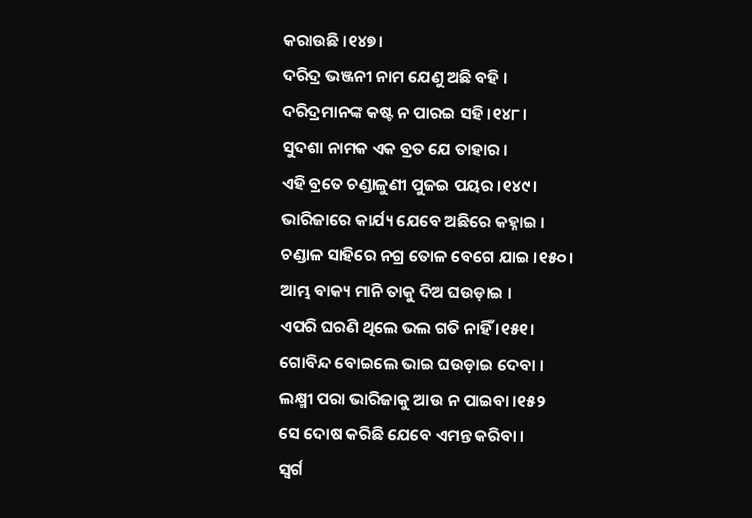କରାଉଛି ।୧୪୭।
ଦରିଦ୍ର ଭଞ୍ଜନୀ ନାମ ଯେଣୁ ଅଛି ବ‌ହି ।
ଦରିଦ୍ରମାନଙ୍କ କଷ୍ଟ ନ ପାରଇ ସ‌ହି ।୧୪୮।
ସୁଦଶା ନାମକ ଏକ ବ୍ରତ ଯେ ତାହାର ।
ଏହି ବ୍ରତେ ଚଣ୍ଡାଳୁଣୀ ପୁଜଇ ପୟର ।୧୪୯।
ଭାରିଜାରେ କାର୍ଯ୍ୟ ଯେବେ ଅଛିରେ କହ୍ନାଇ ।
ଚଣ୍ଡାଳ ସାହିରେ ନ‌ଗ୍ର ତୋଳ ବେଗେ ଯାଇ ।୧୫୦।
ଆମ୍ଭ ବାକ୍ୟ ମାନି ତାକୁ ଦିଅ ଘଉଡ଼ାଇ ।
ଏପରି ଘରଣି ଥିଲେ ଭଲ ଗତି ନାହିଁ ।୧୫୧।
ଗୋବିନ୍ଦ ବୋଇଲେ ଭାଇ ଘଉଡ଼ାଇ ଦେବା ।
ଲକ୍ଷ୍ମୀ ପରା ଭାରିଜାକୁ ଆଉ ନ ପାଇବା ।୧୫୨
ସେ ଦୋଷ କରିଛି ଯେବେ ଏମନ୍ତ କରିବା ।
ସ୍ୱର୍ଗ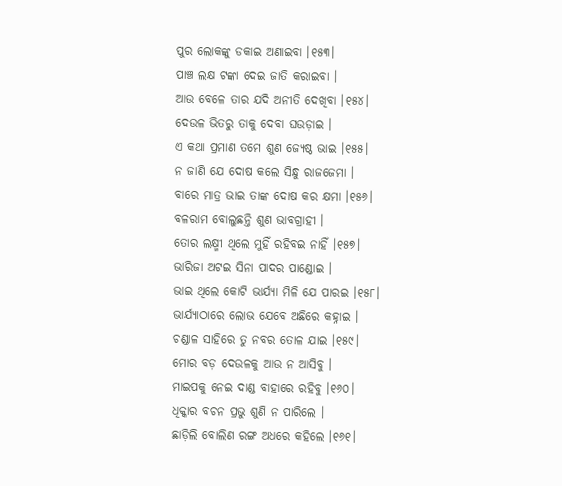ପୁର ଲୋକଙ୍କୁ ଡକାଇ ଅଣାଇବା ।୧୫୩।
ପାଞ୍ଚ ଲକ୍ଷ ଟଙ୍କା ଦେଇ ଜାତି କରାଇବା ।
ଆଉ ବେଳେ ତାର ଯଦି ଅନୀତି ଦେଖିବା ।୧୫୪।
ଦେଉଳ ଭିତରୁ ତାକୁ ଦେବା ଘଉଡ଼ାଇ ।
ଏ କଥା ପ୍ରମାଣ ତମେ ଶୁଣ ଜ୍ୟେଷ୍ଠ ଭାଇ ।୧୫୫।
ନ ଜାଣି ଯେ ଦୋଷ କଲେ ସିନ୍ଧୁ ରାଜ‌ଜେମା ।
ବାରେ ମାତ୍ର ଭାଇ ତାଙ୍କ ଦୋଷ କର କ୍ଷମା ।୧୫୬।
ବଳରାମ ବୋଲୁଛନ୍ତି ଶୁଣ ଭାବଗ୍ରାହୀ ।
ତୋର ଲକ୍ଷ୍ମୀ ଥିଲେ ମୁହିଁ ରହିବଇ ନାହିଁ ।୧୫୭।
ଭାରିଜା ଅଟଇ ସିନା ପାଦର ପାଣ୍ଡୋଇ ।
ଭାଇ ଥିଲେ କୋଟି ଭାର୍ଯ୍ୟା ମିଳି ଯେ ପାରଇ ।୧୫୮।
ଭାର୍ଯ୍ୟାଠାରେ ଲୋଭ ଯେବେ ଅଛିରେ କହ୍ନାଇ ।
ଚଣ୍ଡାଳ ସାହିରେ ତୁ ନବର ତୋଳ ଯାଇ ।୧୫୯।
ମୋର ବଡ଼ ଦେଉଳକୁ ଆଉ ନ ଆସିବୁ ।
ମାଇପକୁ ନେଇ ଦାଣ୍ଡ ବାହାରେ ରହିବୁ ।୧୬୦।
ଧିକ୍କାର ବଚନ ପ୍ରଭୁ ଶୁଣି ନ ପାରିଲେ ।
ଛାଡ଼ିଲି ବୋଲିଣ ରଙ୍ଗ ଅଧରେ କହିଲେ ।୧୬୧।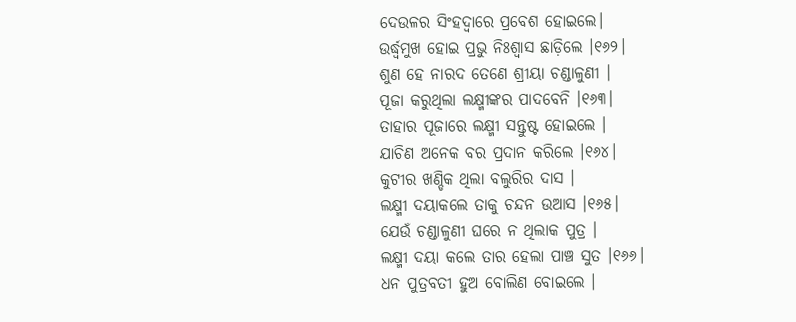ଦେଉଳର ସିଂହଦ୍ୱାରେ ପ୍ରବେଶ ହୋଇଲେ।
ଉର୍ଦ୍ଧ୍ୱମୁଖ ହୋଇ ପ୍ରଭୁ ନିଃଶ୍ୱାସ ଛାଡ଼ିଲେ ।୧୬୨।
ଶୁଣ ହେ ନାରଦ ତେଣେ ଶ୍ରୀୟା ଚଣ୍ଡାଳୁଣୀ ।
ପୂଜା କରୁଥିଲା ଲକ୍ଷ୍ମୀଙ୍କର ପାଦବେନି ।୧୬୩।
ତାହାର ପୂଜାରେ ଲକ୍ଷ୍ମୀ ସନ୍ତୁଷ୍ଟ ହୋଇଲେ ।
ଯାଚିଣ ଅନେକ ବର ପ୍ରଦାନ କରିଲେ ।୧୬୪।
କୁଟୀର ଖଣ୍ଡିକ ଥିଲା ବଲୁରିର ଦାସ ।
ଲକ୍ଷ୍ମୀ ଦୟାକଲେ ତାକୁ ଚନ୍ଦନ ଉଆସ ।୧୬୫।
ଯେଉଁ ଚଣ୍ଡାଳୁଣୀ ଘରେ ନ ଥିଲାକ ପୁତ୍ର ।
ଲକ୍ଷ୍ମୀ ଦୟା କଲେ ତାର ହେଲା ପାଞ୍ଚ ସୁତ ।୧୬୬।
ଧନ ପୁତ୍ରବତୀ ହୁଅ ବୋଲିଣ ବୋଇଲେ ।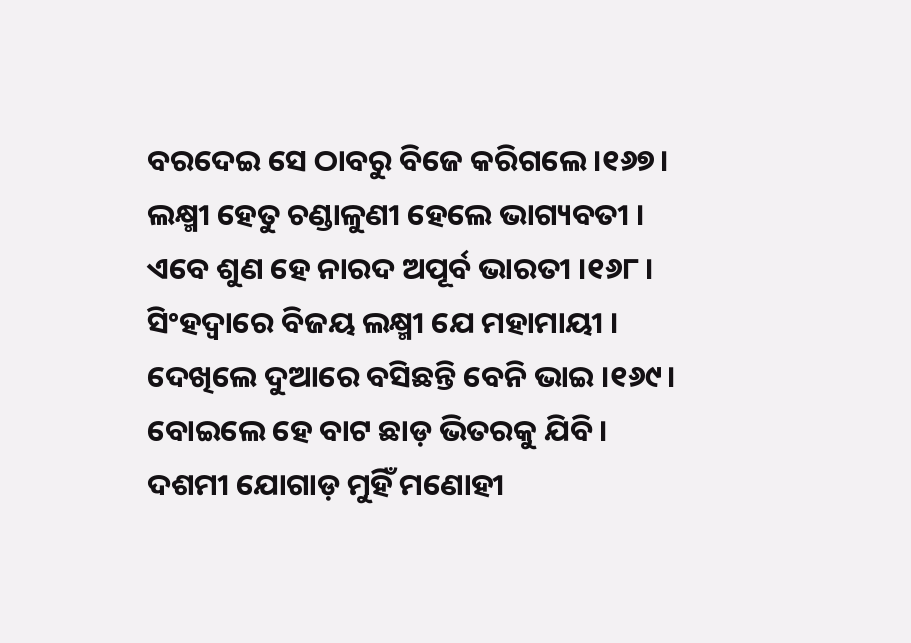ବରଦେଇ ସେ ଠାବରୁ ବିଜେ କରିଗଲେ ।୧୬୭।
ଲକ୍ଷ୍ମୀ ହେତୁ ଚଣ୍ଡାଳୁଣୀ ହେଲେ ଭାଗ୍ୟବତୀ ।
ଏବେ ଶୁଣ ହେ ନାରଦ ଅପୂର୍ବ ଭାରତୀ ।୧୬୮।
ସିଂହଦ୍ୱାରେ ବିଜୟ ଲକ୍ଷ୍ମୀ ଯେ ମହାମାୟୀ ।
ଦେଖିଲେ ଦୁଆରେ ବସିଛନ୍ତି ବେନି ଭାଇ ।୧୬୯।
ବୋଇଲେ ହେ ବାଟ ଛାଡ଼ ଭିତରକୁ ଯିବି ।
ଦଶମୀ ଯୋଗାଡ଼ ମୁହିଁ ମଣୋହୀ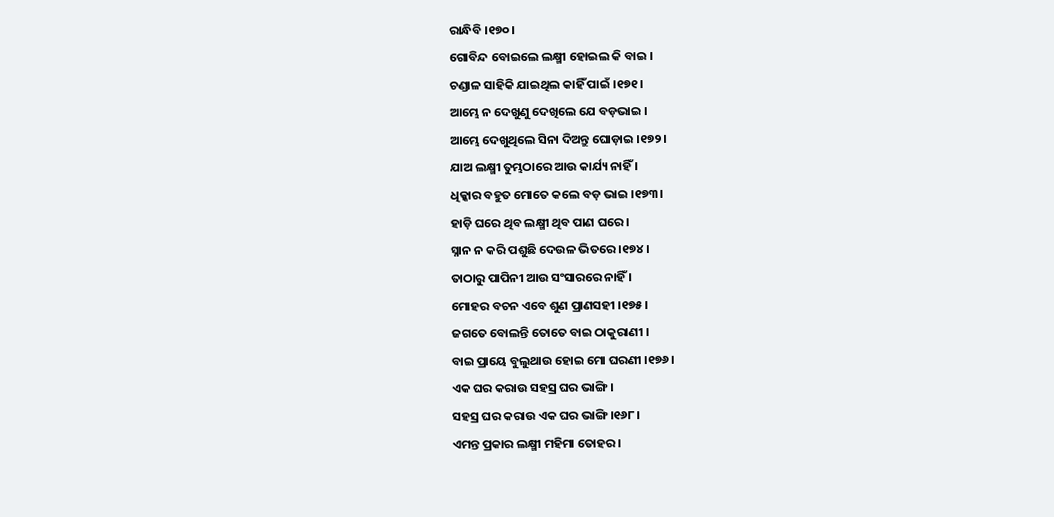ରାନ୍ଧିବି ।୧୭୦।
ଗୋବିନ୍ଦ ବୋଇଲେ ଲକ୍ଷ୍ମୀ ହୋଇଲ କି ବାଇ ।
ଚଣ୍ଡାଳ ସାହିକି ଯାଇଥିଲ କାହିଁ ପାଇଁ ।୧୭୧।
ଆମ୍ଭେ ନ ଦେଖୁଣୁ ଦେଖିଲେ ଯେ ବଡ଼ଭାଇ ।
ଆମ୍ଭେ ଦେଖୁଥିଲେ ସିନା ଦିଅନ୍ତୁ ଘୋଡ଼ାଇ ।୧୭୨।
ଯାଅ ଲକ୍ଷ୍ମୀ ତୁମ୍ଭଠାରେ ଆଉ କାର୍ଯ୍ୟ ନାହିଁ ।
ଧିକ୍କାର ବ‌ହୁତ ମୋତେ କଲେ ବଡ଼ ଭାଇ ।୧୭୩।
ହାଡ଼ି ଘରେ ଥିବ ଲକ୍ଷ୍ମୀ ଥିବ ପାଣ ଘରେ ।
ସ୍ନାନ ନ କରି ପଶୁଛି ଦେଉଳ ଭିତରେ ।୧୭୪।
ତାଠାରୁ ପାପିନୀ ଆଉ ସଂସାରରେ ନାହିଁ ।
ମୋହର ବଚନ ଏବେ ଶୁଣ ପ୍ରାଣସ‌ହୀ ।୧୭୫।
ଜଗତେ ବୋଲନ୍ତି ତୋତେ ବାଇ ଠାକୁରାଣୀ ।
ବାଇ ପ୍ରାୟେ ବୁଲୁଥାଉ ହୋଇ ମୋ ଘରଣୀ ।୧୭୬।
ଏକ ଘର କରାଉ ସ‌ହସ୍ର ଘର ଭାଙ୍ଗି ।
ସ‌ହସ୍ର ଘର କରାଉ ଏକ ଘର ଭାଙ୍ଗି ।୧୬୮।
ଏମନ୍ତ ପ୍ରକାର ଲକ୍ଷ୍ମୀ ମହିମା ତୋହର ।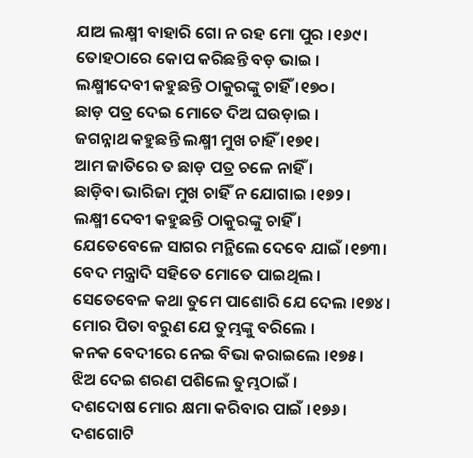ଯାଅ ଲକ୍ଷ୍ମୀ ବାହାରି ଗୋ ନ ରହ ମୋ ପୁର ।୧୬୯।
ତୋହଠାରେ କୋପ କରିଛନ୍ତି ବଡ଼ ଭାଇ ।
ଲକ୍ଷ୍ମୀଦେବୀ କହୁଛନ୍ତି ଠାକୁରଙ୍କୁ ଚାହିଁ ।୧୭୦।
ଛାଡ଼ ପତ୍ର ଦେଇ ମୋତେ ଦିଅ ଘଉଡ଼ାଇ ।
ଜଗନ୍ନାଥ କହୁଛନ୍ତି ଲକ୍ଷ୍ମୀ ମୁଖ ଚାହିଁ ।୧୭୧।
ଆମ ଜାତିରେ ତ ଛାଡ଼ ପତ୍ର ଚଳେ ନାହିଁ ।
ଛାଡ଼ିବା ଭାରିଜା ମୁଖ ଚାହିଁ ନ ଯୋଗାଇ ।୧୭୨।
ଲକ୍ଷ୍ମୀ ଦେବୀ କହୁଛନ୍ତି ଠାକୁରଙ୍କୁ ଚାହିଁ ।
ଯେତେବେଳେ ସାଗର ମନ୍ଥିଲେ ଦେବେ ଯାଇଁ ।୧୭୩।
ବେଦ ମନ୍ତ୍ରାଦି ସ‌ହିତେ ମୋତେ ପାଇଥିଲ ।
ସେତେବେଳ କଥା ତୁମେ ପାଶୋରି ଯେ ଦେଲ ।୧୭୪।
ମୋର ପିତା ବରୁଣ ଯେ ତୁମ୍ଭଙ୍କୁ ବରିଲେ ।
କନ‌କ ବେଦୀରେ ନେଇ ବିଭା କରାଇଲେ ।୧୭୫।
ଝିଅ ଦେଇ ଶରଣ ପଶିଲେ ତୁମ୍ଭଠାଇଁ ।
ଦଶଦୋଷ ମୋର କ୍ଷମା କରିବାର ପାଇଁ ।୧୭୬।
ଦଶଗୋଟି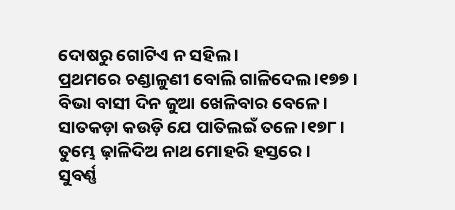ଦୋଷରୁ ଗୋଟିଏ ନ ସ‌ହିଲ ।
ପ୍ରଥମରେ ଚଣ୍ଡାଳୁଣୀ ବୋଲି ଗାଳିଦେଲ ।୧୭୭।
ବିଭା ବାସୀ ଦିନ ଜୁଆ ଖେଳିବାର ବେଳେ ।
ସାତକଡ଼ା କଉଡ଼ି ଯେ ପାତିଲଇଁ ତଳେ ।୧୭୮।
ତୁମ୍ଭେ ଢ଼ାଳିଦିଅ ନାଥ ମୋହରି ହସ୍ତରେ ।
ସୁବର୍ଣ୍ଣ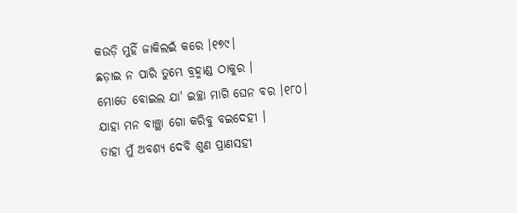କଉଡ଼ି ମୁହିଁ ଜାକିଲଇଁ କରେ ।୧୭୯।
ଛଡ଼ାଇ ନ ପାରି ତୁମ୍ଭେ ବ୍ରହ୍ମାଣ୍ଡ ଠାକୁର ।
ମୋତେ ବୋଇଲ ଯା' ଇଚ୍ଛା ମାଗି ଘେନ ବର ।୧୮୦।
ଯାହା ମନ ବାଞ୍ଛା ଗୋ କରିବୁ ବଇଦେହୀ ।
ତାହା ମୁଁ ଅବଶ୍ୟ ଦେବି ଶୁଣ ପ୍ରାଣସ‌ହୀ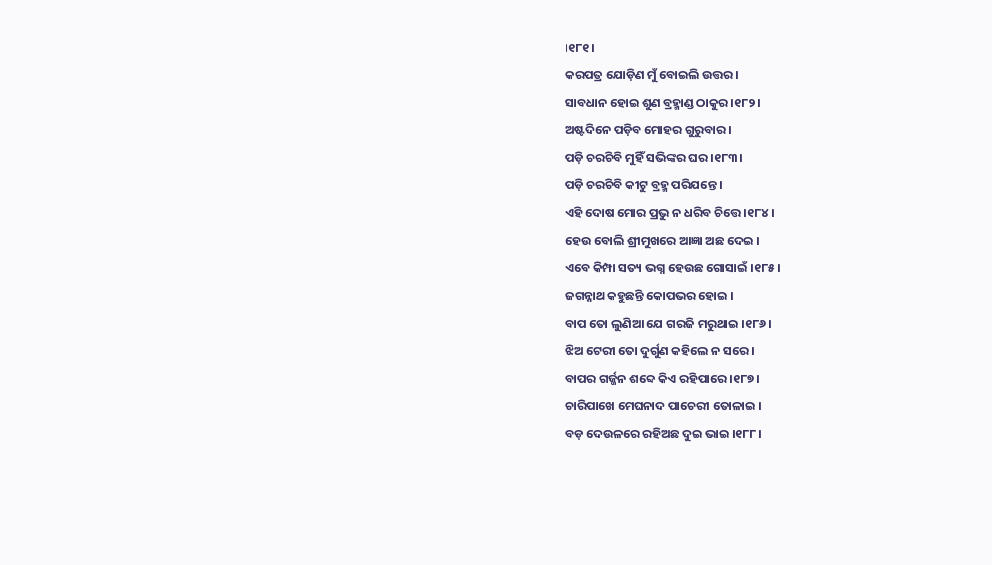।୧୮୧।
କରପତ୍ର ଯୋଡ଼ିଣ ମୁଁ ବୋଇଲି ଉତ୍ତର ।
ସାବଧାନ ହୋଇ ଶୁଣ ବ୍ରହ୍ମାଣ୍ଡ ଠାକୁର ।୧୮୨।
ଅଷ୍ଟଦିନେ ପଡ଼ିବ ମୋହର ଗୁରୁବାର ।
ପଡ଼ି ଚରଚିବି ମୁହିଁ ସଭିଙ୍କର ଘର ।୧୮୩।
ପଡ଼ି ଚରଚିବି କୀଟୁ ବ୍ରହ୍ମ ପରିଯନ୍ତେ ।
ଏହି ଦୋଷ ମୋର ପ୍ରଭୁ ନ ଧରିବ ଚିତ୍ତେ ।୧୮୪।
ହେଉ ବୋଲି ଶ୍ରୀମୁଖରେ ଆଜ୍ଞା ଅଛ ଦେଇ ।
ଏବେ କିମ୍ପା ସତ୍ୟ ଭଗ୍ନ ହେଉଛ ଗୋସାଇଁ ।୧୮୫।
ଜଗନ୍ନାଥ କହୁଛନ୍ତି କୋପଭର ହୋଇ ।
ବାପ ତୋ ଲୁଣିଆ ଯେ ଗରଜି ମରୁଥାଇ ।୧୮୬।
ଝିଅ ଟେରୀ ତୋ ଦୁର୍ଗୁଣ କହିଲେ ନ ସରେ ।
ବାପର ଗର୍ଜ୍ଜନ ଶବ୍ଦେ କିଏ ରହିପାରେ ।୧୮୭।
ଚାରିପାଖେ ମେଘନାଦ ପାଚେରୀ ତୋଳାଇ ।
ବଡ଼ ଦେଉଳରେ ରହିଅଛ ଦୁଇ ଭାଇ ।୧୮୮।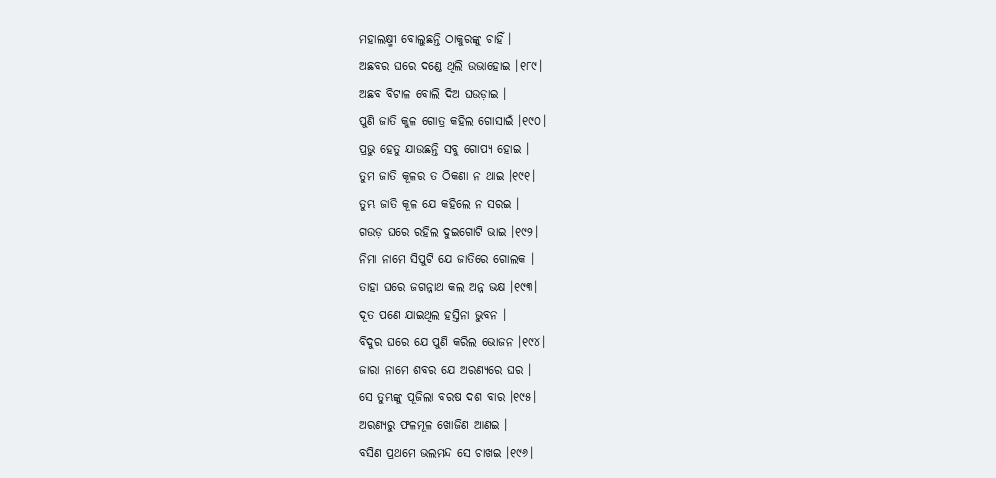ମହାଲକ୍ଷ୍ମୀ ବୋଲୁଛନ୍ତି ଠାକୁରଙ୍କୁ ଚାହିଁ ।
ଅଛବର ଘରେ ଦଣ୍ଡେ ଥିଲି ଉଭାହୋଇ ।୧୮୯।
ଅଛବ ବିଟାଳ ବୋଲି ଦିଅ ଘଉଡ଼ାଇ ।
ପୁଣି ଜାତି କୁଳ ଗୋତ୍ର କହିଲ ଗୋସାଇଁ ।୧୯୦।
ପ୍ରଭୁ ହେତୁ ଯାଉଛନ୍ତି ସବୁ ଗୋପ୍ୟ ହୋଇ ।
ତୁମ ଜାତି କୂଳର ତ ଠିକଣା ନ ଥାଇ ।୧୯୧।
ତୁମ୍ଭ ଜାତି କୂଳ ଯେ କହିଲେ ନ ସରଇ ।
ଗଉଡ଼ ଘରେ ରହିଲ ଦୁଇଗୋଟି ଭାଇ ।୧୯୨।
ନିମା ନାମେ ସିପୁଟି ଯେ ଜାତିରେ ଗୋଲକ ।
ତାହା ଘରେ ଜଗନ୍ନାଥ କଲ ଅନ୍ନ ଭକ୍ଷ ।୧୯୩।
ଦୂତ ପଣେ ଯାଇଥିଲ ହସ୍ତିନା ଭୁବନ ।
ବିଦୁର ଘରେ ଯେ ପୁଣି କରିଲ ଭୋଜନ ।୧୯୪।
ଜାରା ନାମେ ଶବର ଯେ ଅରଣ୍ୟରେ ଘର ।
ସେ ତୁମ୍ଭଙ୍କୁ ପୂଜିଲା ବରଷ ଦଶ ବାର ।୧୯୫।
ଅରଣ୍ୟରୁ ଫଳମୂଳ ଖୋଜିଣ ଆଣଇ ।
ବସିଣ ପ୍ରଥମେ ଭଲମନ୍ଦ ସେ ଚାଖଇ ।୧୯୬।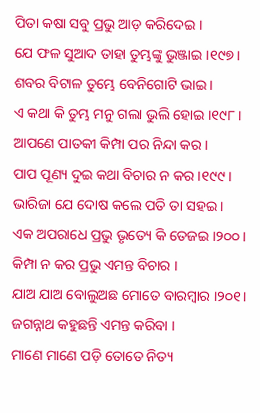ପିତା କଷା ସବୁ ପ୍ରଭୁ ଆଡ଼ କରିଦେଇ ।
ଯେ ଫଳ ସୁଆଦ ତାହା ତୁମ୍ଭଙ୍କୁ ଭୁଞ୍ଜାଇ ।୧୯୭।
ଶବର ବିଟାଳ ତୁମ୍ଭେ ବେନିଗୋଟି ଭାଇ ।
ଏ କଥା କି ତୁମ୍ଭ ମନୁ ଗଲା ଭୁଲି ହୋଇ ।୧୯୮।
ଆପଣେ ପାତକୀ କିମ୍ପା ପର ନିନ୍ଦା କର ।
ପାପ ପୂଣ୍ୟ ଦୁଇ କଥା ବିଚାର ନ କର ।୧୯୯।
ଭାରିଜା ଯେ ଦୋଷ କଲେ ପତି ତା ସ‌ହଇ ।
ଏକ ଅପରାଧେ ପ୍ରଭୁ ଭୃତ୍ୟେ କି ତେଜଇ ।୨୦୦।
କିମ୍ପା ନ କର ପ୍ରଭୁ ଏମନ୍ତ ବିଚାର ।
ଯାଅ ଯାଅ ବୋଲୁଅଛ ମୋତେ ବାରମ୍ବାର ।୨୦୧।
ଜଗନ୍ନାଥ କହୁଛନ୍ତି ଏମନ୍ତ କରିବା ।
ମାଣେ ମାଣେ ପଡ଼ି ତୋତେ ନିତ୍ୟ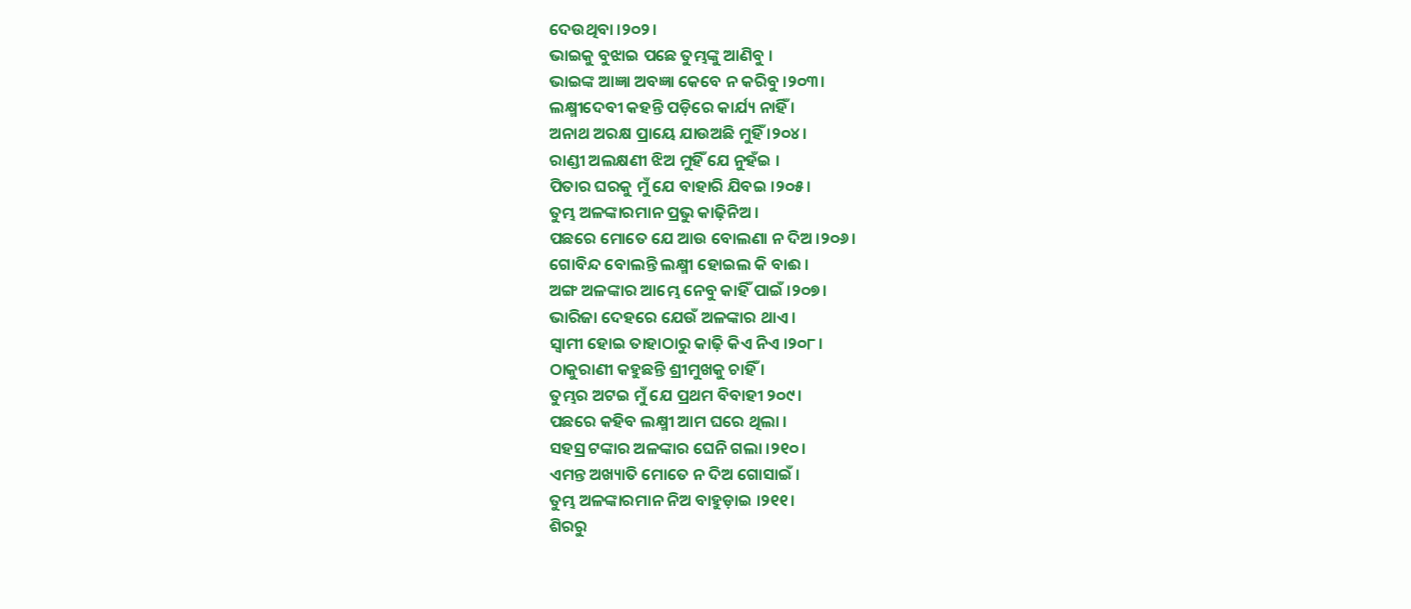ଦେଉଥିବା ।୨୦୨।
ଭାଇକୁ ବୁଝାଇ ପଛେ ତୁମ୍ଭଙ୍କୁ ଆଣିବୁ ।
ଭାଇଙ୍କ ଆଜ୍ଞା ଅବଜ୍ଞା କେବେ ନ କରିବୁ ।୨୦୩।
ଲକ୍ଷ୍ମୀଦେବୀ କହ‌ନ୍ତି ପଡ଼ିରେ କାର୍ଯ୍ୟ ନାହିଁ ।
ଅନାଥ ଅରକ୍ଷ ପ୍ରାୟେ ଯାଉଅଛି ମୁହିଁ ।୨୦୪।
ରାଣ୍ଡୀ ଅଲକ୍ଷଣୀ ଝିଅ ମୁହିଁ ଯେ ନୁହଁଇ ।
ପିତାର ଘରକୁ ମୁଁ ଯେ ବାହାରି ଯିବଇ ।୨୦୫।
ତୁମ୍ଭ ଅଳଙ୍କାରମାନ ପ୍ରଭୁ କାଢ଼ିନିଅ ।
ପଛରେ ମୋତେ ଯେ ଆଉ ବୋଲଣା ନ ଦିଅ ।୨୦୬।
ଗୋବିନ୍ଦ ବୋଲନ୍ତି ଲକ୍ଷ୍ମୀ ହୋଇଲ କି ବାଈ ।
ଅଙ୍ଗ ଅଳଙ୍କାର ଆମ୍ଭେ ନେବୁ କାହିଁ ପାଇଁ ।୨୦୭।
ଭାରିଜା ଦେହରେ ଯେଉଁ ଅଳଙ୍କାର ଥାଏ ।
ସ୍ୱାମୀ ହୋଇ ତାହାଠାରୁ କାଢ଼ି କିଏ ନିଏ ।୨୦୮।
ଠାକୁରାଣୀ କହୁଛନ୍ତି ଶ୍ରୀମୁଖକୁ ଚାହିଁ ।
ତୁମ୍ଭର ଅଟଇ ମୁଁ ଯେ ପ୍ରଥମ ବିବାହୀ ୨୦୯।
ପଛରେ କହିବ ଲକ୍ଷ୍ମୀ ଆମ ଘରେ ଥିଲା ।
ସ‌ହସ୍ର ଟଙ୍କାର ଅଳଙ୍କାର ଘେନି ଗଲା ।୨୧୦।
ଏମନ୍ତ ଅଖ୍ୟାତି ମୋତେ ନ ଦିଅ ଗୋସାଇଁ ।
ତୁମ୍ଭ ଅଳଙ୍କାରମାନ ନିଅ ବାହୁଡ଼ାଇ ।୨୧୧।
ଶିରରୁ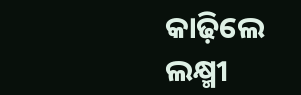କାଢ଼ିଲେ ଲକ୍ଷ୍ମୀ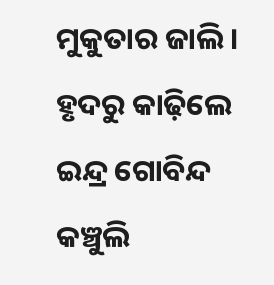ମୁକୁତାର ଜାଲି ।
ହୃଦରୁ କାଢ଼ିଲେ ଇନ୍ଦ୍ର ଗୋବିନ୍ଦ କଞ୍ଚୁଲି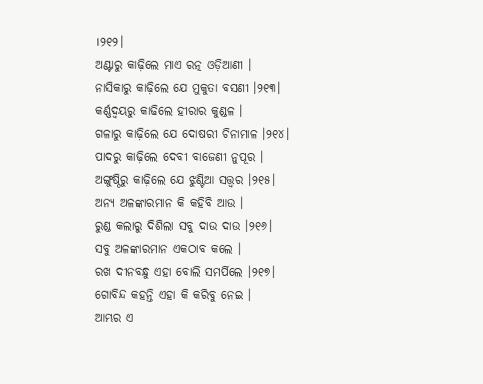।୨୧୨।
ଅଣ୍ଟାରୁ କାଢ଼ିଲେ ମାଏ ରତ୍ନ ଓଡ଼ିଆଣୀ ।
ନାସିକାରୁ କାଢ଼ିଲେ ଯେ ମୁକୁତା ବସଣୀ ।୨୧୩।
କର୍ଣ୍ଣଦ୍ୱୟରୁ କାଢିଲେ ହୀରାର କୁଣ୍ଡଳ ।
ଗଳାରୁ କାଢ଼ିଲେ ଯେ ଦୋଷରୀ ଚିନାମାଳ ।୨୧୪।
ପାଦରୁ କାଢ଼ିଲେ ଦେବୀ ବାଜେଣୀ ନୁପୂର ।
ଅଙ୍ଗୁଷ୍ଠିରୁ କାଢ଼ିଲେ ଯେ ଝୁଣ୍ଟିଆ ସତ୍ତ୍ୱର ।୨୧୫।
ଅନ୍ୟ ଅଳଙ୍କାରମାନ କି କହିବି ଆଉ ।
ରୁଣ୍ଡ କଲାରୁ ଦିଶିଲା ସବୁ ଦାଉ ଦାଉ ।୨୧୬।
ସବୁ ଅଳଙ୍କାରମାନ ଏକଠାବ କଲେ ।
ରଖ ଦୀନବନ୍ଧୁ ଏହା ବୋଲି ସମର୍ପିଲେ ।୨୧୭।
ଗୋବିନ୍ଦ କହ‌ନ୍ତି ଏହା କି କରିବୁ ନେଇ ।
ଆମ୍ଭର ଏ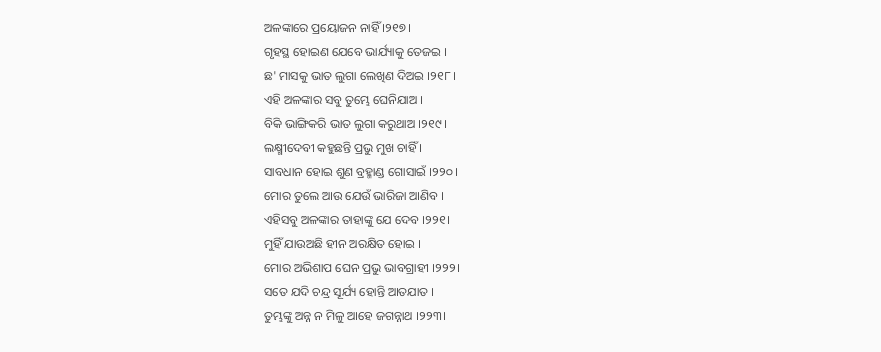ଅଳଙ୍କାରେ ପ୍ରୟୋଜନ ନାହିଁ ।୨୧୭।
ଗୃହସ୍ଥ ହୋଇଣ ଯେବେ ଭାର୍ଯ୍ୟାକୁ ତେଜଇ ।
ଛ' ମାସକୁ ଭାତ ଲୁଗା ଲେଖିଣ ଦିଅଇ ।୨୧୮।
ଏହି ଅଳଙ୍କାର ସବୁ ତୁମ୍ଭେ ଘେନିଯାଅ ।
ବିକି ଭାଙ୍ଗିକରି ଭାତ ଲୁଗା କରୁଥାଅ ।୨୧୯।
ଲକ୍ଷ୍ମୀଦେବୀ କହୁଛନ୍ତି ପ୍ରଭୁ ମୁଖ ଚାହିଁ ।
ସାବଧାନ ହୋଇ ଶୁଣ ବ୍ରହ୍ମାଣ୍ଡ ଗୋସାଇଁ ।୨୨୦।
ମୋର ତୁଲେ ଆଉ ଯେଉଁ ଭାରିଜା ଆଣିବ ।
ଏହିସବୁ ଅଳଙ୍କାର ତାହାଙ୍କୁ ଯେ ଦେବ ।୨୨୧।
ମୁହିଁ ଯାଉଅଛି ହୀନ ଅରକ୍ଷିତ ହୋଇ ।
ମୋର ଅଭିଶାପ ଘେନ ପ୍ରଭୁ ଭାବଗ୍ରାହୀ ।୨୨୨।
ସତେ ଯଦି ଚନ୍ଦ୍ର ସୂର୍ଯ୍ୟ ହୋନ୍ତି ଆତ‌ଯାତ ।
ତୁମ୍ଭଙ୍କୁ ଅନ୍ନ ନ ମିଳୁ ଆହେ ଜଗନ୍ନାଥ ।୨୨୩।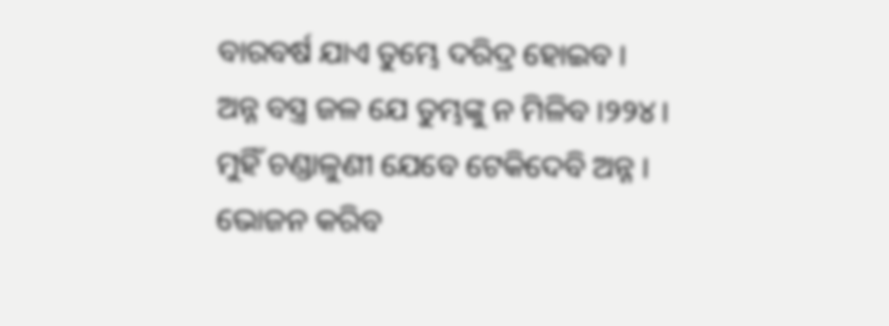ବାରବର୍ଷ ଯାଏ ତୁମ୍ଭେ ଦରିଦ୍ର ହୋଇବ ।
ଅନ୍ନ ବସ୍ତ୍ର ଜଳ ଯେ ତୁମ୍ଭଙ୍କୁ ନ ମିଳିବ ।୨୨୪।
ମୁହିଁ ଚଣ୍ଡାଳୁଣୀ ଯେବେ ଟେକିଦେବି ଅନ୍ନ ।
ଭୋଜନ କରିବ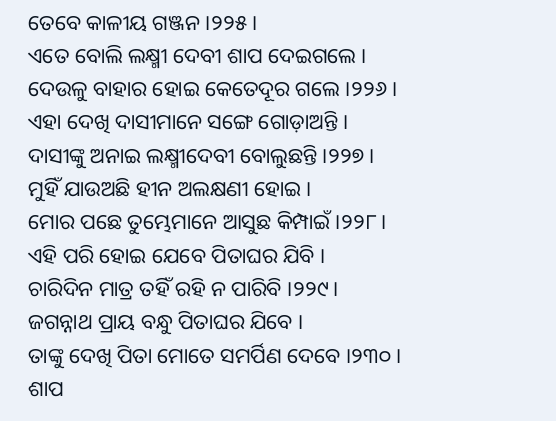ତେବେ କାଳୀୟ ଗଞ୍ଜନ ।୨୨୫।
ଏତେ ବୋଲି ଲକ୍ଷ୍ମୀ ଦେବୀ ଶାପ ଦେଇଗଲେ ।
ଦେଉଳୁ ବାହାର ହୋଇ କେତେଦୂର ଗଲେ ।୨୨୬।
ଏହା ଦେଖି ଦାସୀମାନେ ସଙ୍ଗେ ଗୋଡ଼ାଅନ୍ତି ।
ଦାସୀଙ୍କୁ ଅନାଇ ଲକ୍ଷ୍ମୀଦେବୀ ବୋଲୁଛନ୍ତି ।୨୨୭।
ମୁହିଁ ଯାଉଅଛି ହୀନ ଅଲକ୍ଷଣୀ ହୋଇ ।
ମୋର ପଛେ ତୁମ୍ଭେମାନେ ଆସୁଛ କିମ୍ପାଇଁ ।୨୨୮।
ଏହି ପରି ହୋଇ ଯେବେ ପିତାଘର ଯିବି ।
ଚାରିଦିନ ମାତ୍ର ତ‌ହିଁ ରହି ନ ପାରିବି ।୨୨୯।
ଜଗନ୍ନାଥ ପ୍ରାୟ ବନ୍ଧୁ ପିତାଘର ଯିବେ ।
ତାଙ୍କୁ ଦେଖି ପିତା ମୋତେ ସମର୍ପିଣ ଦେବେ ।୨୩୦।
ଶାପ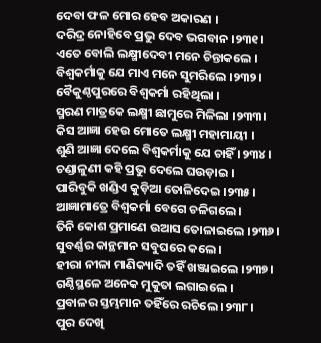ଦେବା ଫଳ ମୋର ହେବ ଅକାରଣ ।
ଦରିଦ୍ର ନୋହିବେ ପ୍ରଭୁ ଦେବ ଭଗବାନ ।୨୩୧।
ଏତେ ବୋଲି ଲକ୍ଷ୍ମୀଦେବୀ ମନେ ଚିନ୍ତାକଲେ ।
ବିଶ୍ୱକର୍ମାକୁ ଯେ ମାଏ ମନେ ସୁମରିଲେ ।୨୩୨।
ବୈକୁଣ୍ଠପୁରରେ ବିଶ୍ୱକର୍ମା ରହିଥିଲା ।
ସ୍ମରଣ ମାତ୍ରକେ ଲକ୍ଷ୍ମୀ ଛାମୁରେ ମିଳିଲା ।୨୩୩।
କିସ ଆଜ୍ଞା ହେଉ ମୋତେ ଲକ୍ଷ୍ମୀ ମହାମାୟୀ ।
ଶୁଣି ଆଜ୍ଞା ଦେଲେ ବିଶ୍ୱକର୍ମାକୁ ଯେ ଚାହିଁ ।୨୩୪।
ଚଣ୍ଡାଳୁଣୀ କହି ପ୍ରଭୁ ଦେଲେ ଘଉଡ଼ାଇ ।
ପାରିବୁକି ଖଣ୍ଡିଏ କୁଡ଼ିଆ ତୋଳିଦେଇ ।୨୩୫।
ଆଜ୍ଞାମାତ୍ରେ ବିଶ୍ୱକର୍ମା ବେଗେ ଚଳିଗଲେ ।
ତିନି କୋଶ ପ୍ରମାଣେ ଉଆସ ତୋଳାଇଲେ ।୨୩୬।
ସୁବର୍ଣ୍ଣର କାନ୍ଥମାନ ସବୁଘରେ କଲେ ।
ହୀରା ନୀଳା ମାଣିକ୍ୟାଦି ତ‌ହିଁ ଖଞ୍ଜାଇଲେ ।୨୩୭।
ଗଣ୍ଠିସ୍ଥଳେ ଅନେକ ମୁକୁତା ଲଗାଇଲେ ।
ପ୍ରବାଳର ସ୍ତମ୍ଭମାନ ତ‌ହିଁରେ ରଚିଲେ ।୨୩୮।
ପୁର ଦେଖି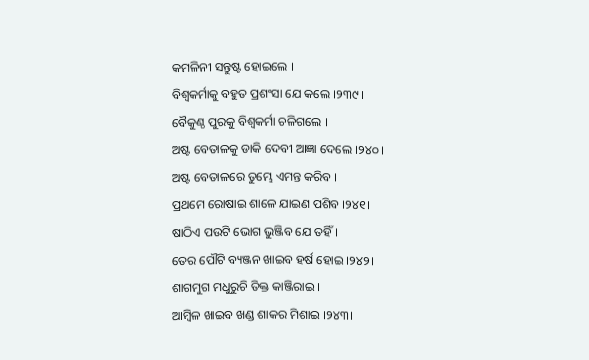କମଳିନୀ ସନ୍ତୁଷ୍ଟ ହୋଇଲେ ।
ବିଶ୍ୱକର୍ମାକୁ ବ‌ହୁତ ପ୍ରଶଂସା ଯେ କଲେ ।୨୩୯।
ବୈକୁଣ୍ଠ ପୁରକୁ ବିଶ୍ୱକର୍ମା ଚଳିଗଲେ ।
ଅଷ୍ଟ ବେତାଳକୁ ଡାକି ଦେବୀ ଆଜ୍ଞା ଦେଲେ ।୨୪୦।
ଅଷ୍ଟ ବେତାଳରେ ତୁମ୍ଭେ ଏମନ୍ତ କରିବ ।
ପ୍ରଥମେ ରୋଷାଇ ଶାଳେ ଯାଇଣ ପଶିବ ।୨୪୧।
ଷାଠିଏ ପଉଟି ଭୋଗ ଭୁଞ୍ଜିବ ଯେ ତ‌ହିଁ ।
ତେର ପୌଟି ବ୍ୟଞ୍ଜନ ଖାଇବ ହର୍ଷ ହୋଇ ।୨୪୨।
ଶାଗମୁଗ ମଧୁରୁଚି ତିକ୍ତ କାଞ୍ଜିରାଇ ।
ଆମ୍ବିଳ ଖାଇବ ଖଣ୍ଡ ଶାକର ମିଶାଇ ।୨୪୩।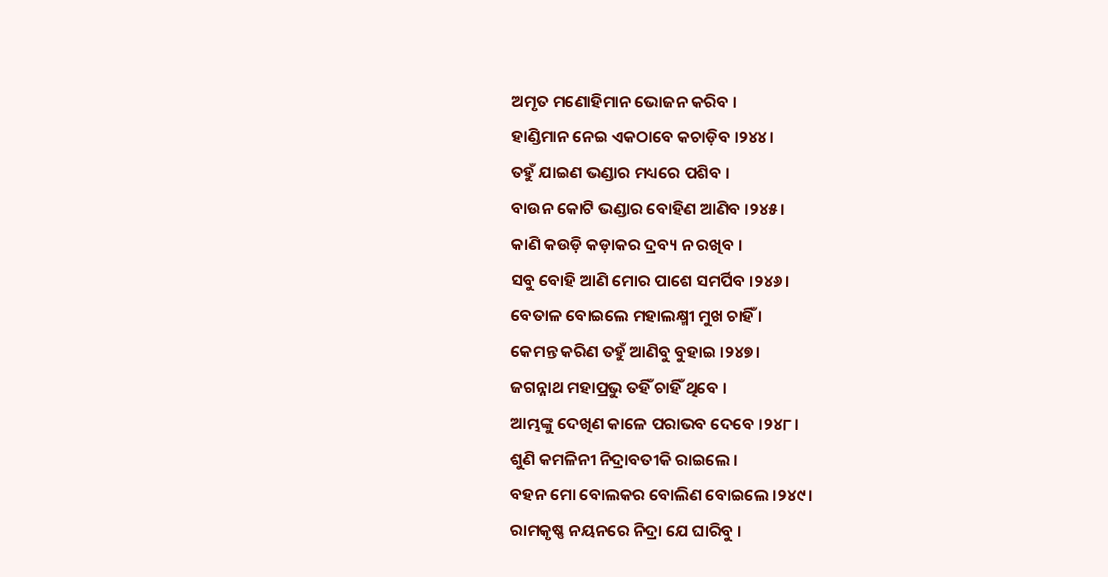ଅମୃତ ମଣୋହିମାନ ଭୋଜନ କରିବ ।
ହାଣ୍ଡିମାନ ନେଇ ଏକଠାବେ କଚାଡ଼ିବ ।୨୪୪।
ତ‌ହୁଁ ଯାଇଣ ଭଣ୍ଡାର ମଧ୍ୟରେ ପଶିବ ।
ବାଉନ କୋଟି ଭଣ୍ଡାର ବୋହିଣ ଆଣିବ ।୨୪୫।
କାଣି କଉଡ଼ି କଡ଼ାକର ଦ୍ରବ୍ୟ ନ ରଖିବ ।
ସବୁ ବୋହି ଆଣି ମୋର ପାଶେ ସମର୍ପିବ ।୨୪୬।
ବେତାଳ ବୋଇଲେ ମହାଲକ୍ଷ୍ମୀ ମୁଖ ଚାହିଁ ।
କେମନ୍ତ କରିଣ ତ‌ହୁଁ ଆଣିବୁ ବୁହାଇ ।୨୪୭।
ଜଗନ୍ନାଥ ମହାପ୍ରଭୁ ତ‌ହିଁ ଚାହିଁ ଥିବେ ।
ଆମ୍ଭଙ୍କୁ ଦେଖିଣ କାଳେ ପରାଭବ ଦେବେ ।୨୪୮।
ଶୁଣି କମଳିନୀ ନିଦ୍ରାବତୀକି ରାଇଲେ ।
ବ‌ହ‌ନ ମୋ ବୋଲକର ବୋଲିଣ ବୋଇଲେ ।୨୪୯।
ରାମକୃଷ୍ଣ ନୟନରେ ନିଦ୍ରା ଯେ ଘାରିବୁ ।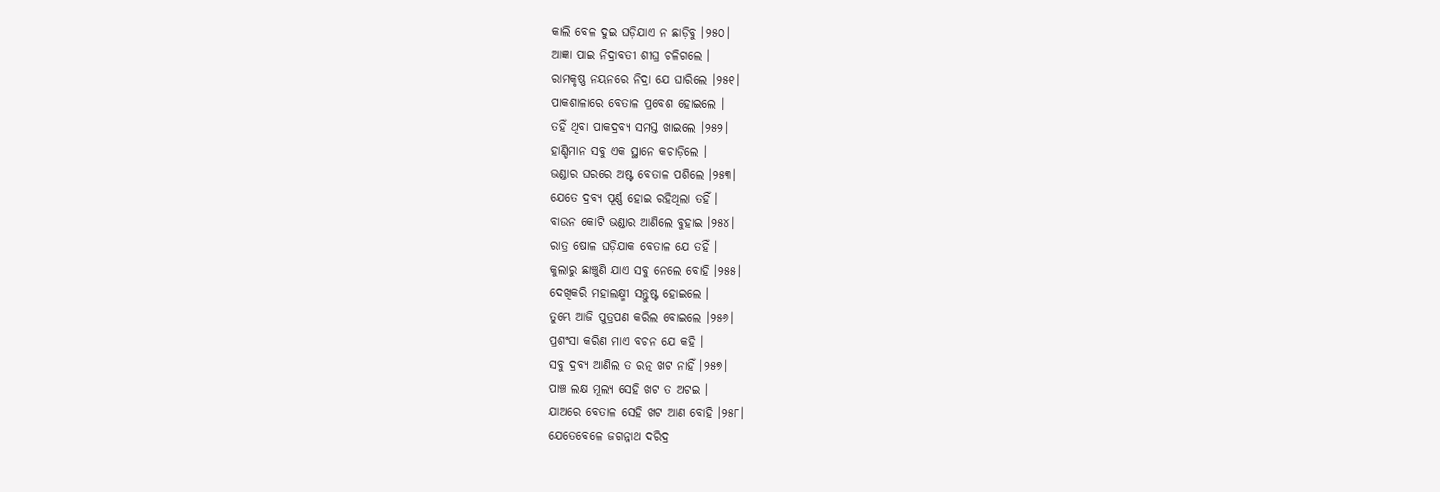କାଲି ବେଳ ଦୁଇ ଘଡ଼ିଯାଏ ନ ଛାଡ଼ିବୁ ।୨୫୦।
ଆଜ୍ଞା ପାଇ ନିଦ୍ରାବତୀ ଶୀଘ୍ର ଚଳିଗଲେ ।
ରାମକୃଷ୍ଣ ନୟନରେ ନିଦ୍ରା ଯେ ଘାରିଲେ ।୨୫୧।
ପାକଶାଳାରେ ବେତାଳ ପ୍ରବେଶ ହୋଇଲେ ।
ତ‌ହିଁ ଥିବା ପାକଦ୍ରବ୍ୟ ସମସ୍ତ ଖାଇଲେ ।୨୫୨।
ହାଣ୍ଡିମାନ ସବୁ ଏକ ସ୍ଥାନେ କଚାଡ଼ିଲେ ।
ଭଣ୍ଡାର ଘରରେ ଅଷ୍ଟ ବେତାଳ ପଶିଲେ ।୨୫୩।
ଯେତେ ଦ୍ରବ୍ୟ ପୂର୍ଣ୍ଣ ହୋଇ ରହିଥିଲା ତ‌ହିଁ ।
ବାଉନ କୋଟି ଭଣ୍ଡାର ଆଣିଲେ ବୁହାଇ ।୨୫୪।
ରାତ୍ର ଷୋଳ ଘଡ଼ିଯାକ ବେତାଳ ଯେ ତ‌ହିଁ ।
କୁଲାରୁ ଛାଞ୍ଚୁଣି ଯାଏ ସବୁ ନେଲେ ବୋହି ।୨୫୫।
ଦେଖିକରି ମହାଲକ୍ଷ୍ମୀ ସନ୍ତୁଷ୍ଟ ହୋଇଲେ ।
ତୁମ୍ଭେ ଆଜି ପୁତ୍ରପଣ କରିଲ ବୋଇଲେ ।୨୫୬।
ପ୍ରଶଂସା କରିଣ ମାଏ ବଚନ ଯେ କହି ।
ସବୁ ଦ୍ରବ୍ୟ ଆଣିଲ ତ ରତ୍ନ ଖଟ ନାହିଁ ।୨୫୭।
ପାଞ୍ଚ ଲକ୍ଷ ମୂଲ୍ୟ ସେହି ଖଟ ତ ଅଟଇ ।
ଯାଅରେ ବେତାଳ ସେହି ଖଟ ଆଣ ବୋହି ।୨୫୮।
ଯେତେବେଳେ ଜଗନ୍ନାଥ ଦରିଦ୍ର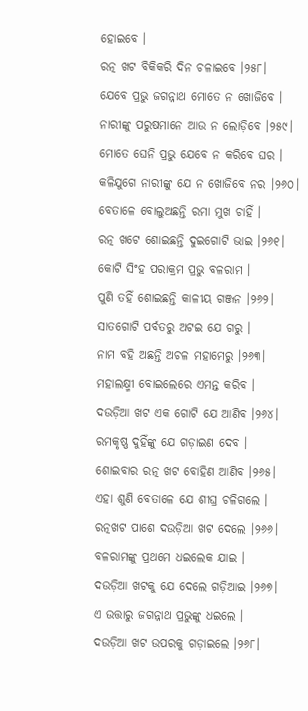ହୋଇବେ ।
ରତ୍ନ ଖଟ ବିକିକରି ଦିନ ଚଳାଇବେ ।୨୫୮।
ଯେବେ ପ୍ରଭୁ ଜଗନ୍ନାଥ ମୋତେ ନ ଖୋଜିବେ ।
ନାରୀଙ୍କୁ ପରୁଷମାନେ ଆଉ ନ ଲୋଡ଼ିବେ ।୨୫୯।
ମୋତେ ଘେନି ପ୍ରଭୁ ଯେବେ ନ କରିବେ ଘର ।
କଳିଯୁଗେ ନାରୀଙ୍କୁ ଯେ ନ ଖୋଜିବେ ନର ।୨୬୦।
ବେତାଳେ ବୋଲୁଅଛନ୍ତି ରମା ମୁଖ ଚାହିଁ ।
ରତ୍ନ ଖଟେ ଶୋଇଛନ୍ତି ଦୁଇଗୋଟି ଭାଇ ।୨୬୧।
କୋଟି ସିଂହ ପରାକ୍ରମ ପ୍ରଭୁ ବଳରାମ ।
ପୁଣି ତ‌ହିଁ ଶୋଇଛନ୍ତି କାଳୀୟ ଗଞ୍ଜନ ।୨୬୨।
ସାତଗୋଟି ପର୍ବତରୁ ଅଟଇ ଯେ ଗରୁ ।
ନାମ ବ‌ହି ଅଛନ୍ତି ଅଚଳ ମହାମେରୁ ।୨୬୩।
ମହାଲକ୍ଷ୍ମୀ ବୋଇଲେରେ ଏମନ୍ତ କରିବ ।
ଦଉଡ଼ିଆ ଖଟ ଏକ ଗୋଟି ଯେ ଆଣିବ ।୨୬୪।
ରମକୃଷ୍ଣ ଦୁହିଁଙ୍କୁ ଯେ ଗଡ଼ାଇଣ ଦେବ ।
ଶୋଇବାର ରତ୍ନ ଖଟ ବୋହିଣ ଆଣିବ ।୨୬୫।
ଏହା ଶୁଣି ବେତାଳେ ଯେ ଶୀଘ୍ର ଚଳିଗଲେ ।
ରତ୍ନ‌ଖଟ ପାଶେ ଦଉଡ଼ିଆ ଖଟ ଦେଲେ ।୨୬୬।
ବଳରାମଙ୍କୁ ପ୍ରଥମେ ଧଇଲେକ ଯାଇ ।
ଦଉଡ଼ିଆ ଖଟକୁ ଯେ ଦେଲେ ଗଡ଼ିଆଇ ।୨୬୭।
ଏ ଉତ୍ତାରୁ ଜଗନ୍ନାଥ ପ୍ରଭୁଙ୍କୁ ଧଇଲେ ।
ଦଉଡ଼ିଆ ଖଟ ଉପରକୁ ଗଡ଼ାଇଲେ ।୨୬୮।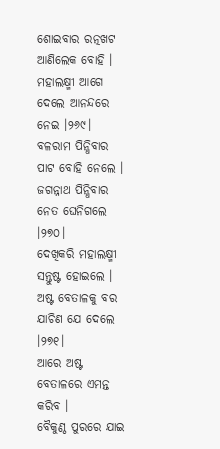ଶୋଇବାର ରତ୍ନ‌ଖଟ ଆଣିଲେକ ବୋହି ।
ମହାଲକ୍ଷ୍ମୀ ଆଗେ ଦେଲେ ଆନ‌ନ୍ଦରେ ନେଇ ।୨୬୯।
ବଳରାମ ପିନ୍ଧିବାର ପାଟ ବୋହି ନେଲେ ।
ଜଗନ୍ନାଥ ପିନ୍ଧିବାର ନେତ ଘେନିଗଲେ ।୨୭୦।
ଦେଖିକରି ମହାଲକ୍ଷ୍ମୀ ସନ୍ତୁଷ୍ଟ ହୋଇଲେ ।
ଅଷ୍ଟ ବେତାଳକୁ ବର ଯାଚିଣ ଯେ ଦେଲେ ।୨୭୧।
ଆରେ ଅଷ୍ଟ ବେତାଳରେ ଏମନ୍ତ କରିବ ।
ବୈକୁଣ୍ଠ ପୁରରେ ଯାଇ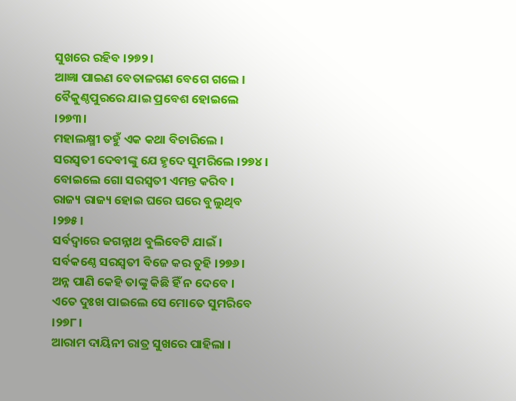ସୁଖରେ ରହିବ ।୨୭୨।
ଆଜ୍ଞା ପାଇଣ ବେତାଳଗଣ ବେଗେ ଗଲେ ।
ବୈକୁଣ୍ଠପୁରରେ ଯାଇ ପ୍ରବେଶ ହୋଇଲେ ।୨୭୩।
ମହାଲକ୍ଷ୍ମୀ ତ‌ହୁଁ ଏକ କଥା ବିଚାରିଲେ ।
ସରସ୍ୱତୀ ଦେବୀଙ୍କୁ ଯେ ହୃଦେ ସୁମରିଲେ ।୨୭୪।
ବୋଇଲେ ଗୋ ସରସ୍ୱତୀ ଏମନ୍ତ କରିବ ।
ରାଜ୍ୟ ରାଜ୍ୟ ହୋଇ ଘରେ ଘରେ ବୁଲୁଥିବ ।୨୭୫।
ସର୍ବଦ୍ୱାରେ ଜଗନ୍ନାଥ ବୁଲିବେଟି ଯାଇଁ ।
ସର୍ବକଣ୍ଠେ ସରସ୍ୱତୀ ବିଜେ କର ତୁହି ।୨୭୬।
ଅନ୍ନ ପାଣି କେହି ତାଙ୍କୁ କିଛି ହିଁ ନ ଦେବେ ।
ଏତେ ଦୁଃଖ ପାଇଲେ ସେ ମୋତେ ସୁମରିବେ ।୨୭୮।
ଆରାମ ଦାୟିନୀ ରାତ୍ର ସୁଖରେ ପାହିଲା ।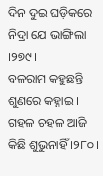ଦିନ ଦୁଇ ଘଡ଼ିକରେ ନିଦ୍ରା ଯେ ଭାଙ୍ଗିଲା ।୨୭୯।
ବଳରାମ କହୁଛନ୍ତି ଶୁଣରେ କହ୍ନାଇ ।
ଗ‌ହଳ ଚ‌ହଳ ଆଜି କିଛି ଶୁଭୁନାହିଁ ।୨୮୦।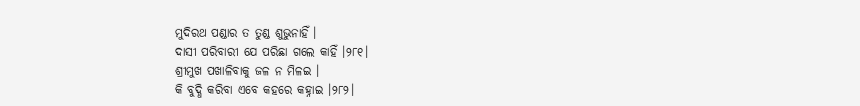ମୁଦିରଥ ପଣ୍ଡାର ତ ତୁଣ୍ଡ ଶୁଭୁନାହିଁ ।
ଦାସୀ ପରିବାରୀ ଯେ ପରିଛା ଗଲେ କାହିଁ ।୨୮୧।
ଶ୍ରୀମୁଖ ପଖାଳିବାକୁ ଜଳ ନ ମିଳଇ ।
କି ବୁଦ୍ଧି କରିବା ଏବେ କହରେ କହ୍ନାଇ ।୨୮୨।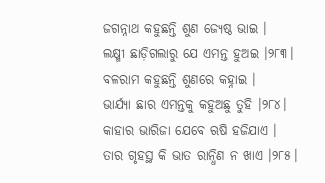ଜଗନ୍ନାଥ କହୁଛନ୍ତି ଶୁଣ ଜ୍ୟେଷ୍ଠ ଭାଇ ।
ଲକ୍ଷ୍ମୀ ଛାଡ଼ିଗଲାରୁ ଯେ ଏମନ୍ତ ହୁଅଇ ।୨୮୩।
ବଳରାମ କହୁଛନ୍ତି ଶୁଣରେ କହ୍ନାଇ ।
ଭାର୍ଯ୍ୟା ଛାର ଏମନ୍ତକୁ କହୁଅଛୁ ତୁହି ।୨୮୪।
କାହାର ଭାରିଜା ଯେବେ ଋଷି ହଜିଯାଏ ।
ତାର ଗୃହସ୍ଥ କି ଭାତ ରାନ୍ଧିଣ ନ ଖାଏ ।୨୮୫।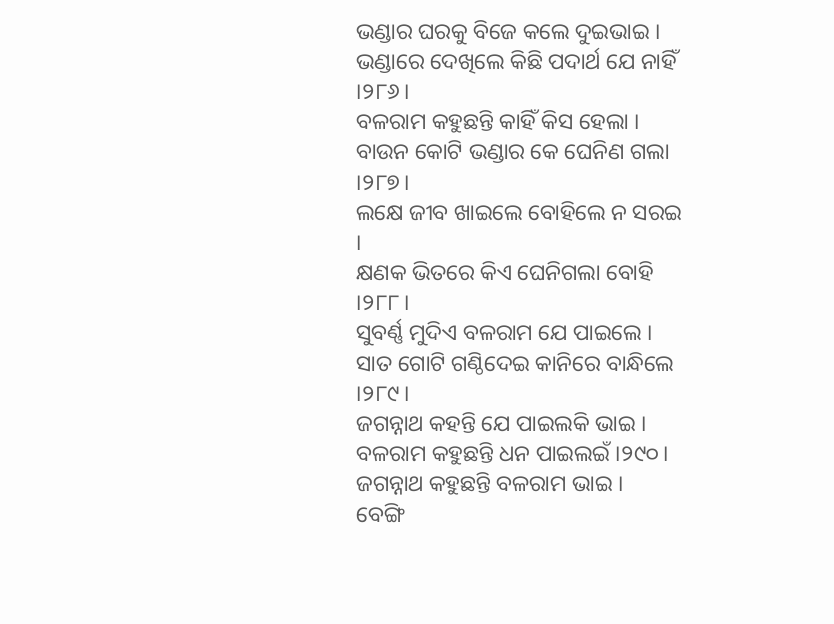ଭଣ୍ଡାର ଘରକୁ ବିଜେ କଲେ ଦୁଇଭାଇ ।
ଭଣ୍ଡାରେ ଦେଖିଲେ କିଛି ପଦାର୍ଥ ଯେ ନାହିଁ ।୨୮୬।
ବଳରାମ କହୁଛନ୍ତି କାହିଁ କିସ ହେଲା ।
ବାଉନ କୋଟି ଭଣ୍ଡାର କେ ଘେନିଣ ଗଲା ।୨୮୭।
ଲକ୍ଷେ ଜୀବ ଖାଇଲେ ବୋହିଲେ ନ ସରଇ ।
କ୍ଷଣକ ଭିତରେ କିଏ ଘେନିଗଲା ବୋହି ।୨୮୮।
ସୁବର୍ଣ୍ଣ ମୁଦିଏ ବଳରାମ ଯେ ପାଇଲେ ।
ସାତ ଗୋଟି ଗଣ୍ଠିଦେଇ କାନିରେ ବାନ୍ଧିଲେ ।୨୮୯।
ଜଗନ୍ନାଥ କହ‌ନ୍ତି ଯେ ପାଇଲକି ଭାଇ ।
ବଳରାମ କହୁଛନ୍ତି ଧନ ପାଇଲଇଁ ।୨୯୦।
ଜଗନ୍ନାଥ କହୁଛନ୍ତି ବଳରାମ ଭାଇ ।
ବେଙ୍ଗି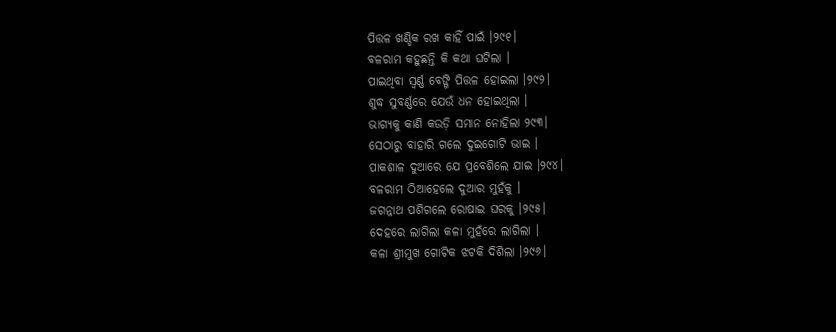ପିତ୍ତଳ ଖଣ୍ଡିକ ରଖ କାହିଁ ପାଇଁ ।୨୯୧।
ବଳରାମ କହୁଛନ୍ତି କି କଥା ଘଟିଲା ।
ପାଇଥିବା ସ୍ୱର୍ଣ୍ଣ ବେଙ୍ଗି ପିତ୍ତଳ ହୋଇଲା ।୨୯୨।
ଶୁଦ୍ଧ ସୁବର୍ଣ୍ଣରେ ଯେଉଁ ଧନ ହୋଇଥିଲା ।
ଭାଗ୍ୟକୁ କାଣି କଉଡ଼ି ସମାନ ନୋହିଲା ୨୯୩।
ସେଠାରୁ ବାହାରି ଗଲେ ଦୁଇଗୋଟି ଭାଇ ।
ପାକଶାଳ ଦୁଆରେ ଯେ ପ୍ରବେଶିଲେ ଯାଇ ।୨୯୪।
ବଳରାମ ଠିଆହେଲେ ଦୁଆର ମୁହଁକୁ ।
ଜଗନ୍ନାଥ ପଶିଗଲେ ରୋଷାଇ ଘରକୁ ।୨୯୫।
ଦେହରେ ଲାଗିଲା କଳା ମୁହଁରେ ଲାଗିଲା ।
କଳା ଶ୍ରୀମୁଖ ଗୋଟିକ ଝଟକି ଦିଶିଲା ।୨୯୬।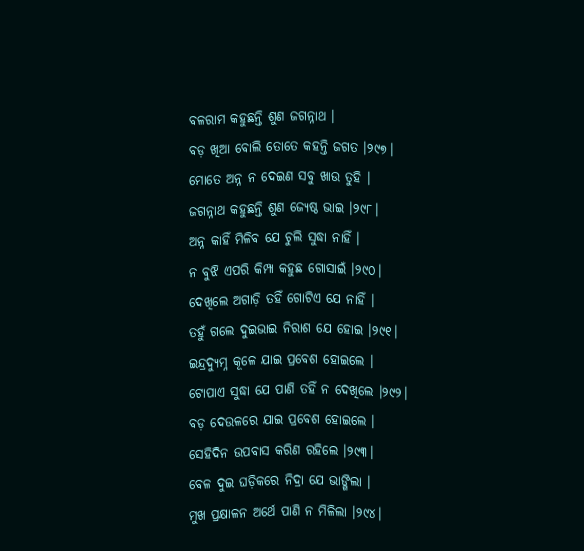ବଳରାମ କହୁଛନ୍ତି ଶୁଣ ଜଗନ୍ନାଥ ।
ବଡ଼ ଖିଆ ବୋଲି ତୋତେ କହ‌ନ୍ତି ଜଗତ ।୨୯୭।
ମୋତେ ଅନ୍ନ ନ ଦେଇଣ ସବୁ ଖାଉ ତୁହି ।
ଜଗନ୍ନାଥ କହୁଛନ୍ତି ଶୁଣ ଜ୍ୟେଷ୍ଠ ଭାଇ ।୨୯୮।
ଅନ୍ନ କାହିଁ ମିଳିବ ଯେ ଚୁଲି ସୁଦ୍ଧା ନାହିଁ ।
ନ ବୁଝି ଏପରି କିମ୍ପା କହୁଛ ଗୋସାଇଁ ।୨୯୦।
ଦେଖିଲେ ଅଗାଡ଼ି ତ‌ହିଁ ଗୋଟିଏ ଯେ ନାହିଁ ।
ତ‌ହୁଁ ଗଲେ ଦୁଇଭାଇ ନିରାଶ ଯେ ହୋଇ ।୨୯୧।
ଇନ୍ଦ୍ରଦ୍ୟୁମ୍ନ କୂଳେ ଯାଇ ପ୍ରବେଶ ହୋଇଲେ ।
ଟୋପାଏ ସୁଦ୍ଧା ଯେ ପାଣି ତ‌ହିଁ ନ ଦେଖିଲେ ।୨୯୨।
ବଡ଼ ଦେଉଳରେ ଯାଇ ପ୍ରବେଶ ହୋଇଲେ ।
ସେହିଦିନ ଉପବାସ କରିଣ ରହିଲେ ।୨୯୩।
ବେଳ ଦୁଇ ଘଡ଼ିକରେ ନିଦ୍ରା ଯେ ଭାଙ୍ଗିଲା ।
ମୁଖ ପ୍ରକ୍ଷାଳନ ଅର୍ଥେ ପାଣି ନ ମିଳିଲା ।୨୯୪।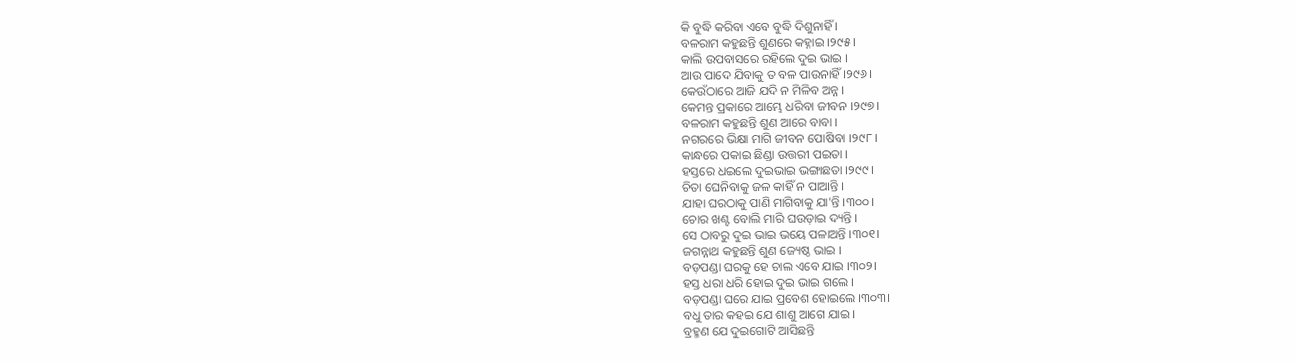କି ବୁଦ୍ଧି କରିବା ଏବେ ବୁଦ୍ଧି ଦିଶୁନାହିଁ ।
ବଳରାମ କହୁଛନ୍ତି ଶୁଣରେ କହ୍ନାଇ ।୨୯୫।
କାଲି ଉପବାସରେ ରହିଲେ ଦୁଇ ଭାଇ ।
ଆଉ ପାଦେ ଯିବାକୁ ତ ବଳ ପାଉନାହିଁ ।୨୯୬।
କେଉଁଠାରେ ଆଜି ଯଦି ନ ମିଳିବ ଅନ୍ନ ।
କେମନ୍ତ ପ୍ରକାରେ ଆମ୍ଭେ ଧରିବା ଜୀବନ ।୨୯୭।
ବଳରାମ କହୁଛନ୍ତି ଶୁଣ ଆରେ ବାବା ।
ନ‌ଗରରେ ଭିକ୍ଷା ମାଗି ଜୀବନ ପୋଷିବା ।୨୯୮।
କାନ୍ଧରେ ପକାଇ ଛିଣ୍ଡା ଉତ୍ତରୀ ପଇତା ।
ହସ୍ତରେ ଧଇଲେ ଦୁଇଭାଇ ଭଙ୍ଗାଛତା ।୨୯୯।
ଚିତା ଘେନିବାକୁ ଜଳ କାହିଁ ନ ପାଆନ୍ତି ।
ଯାହା ଘରଠାକୁ ପାଣି ମାଗିବାକୁ ଯା'ନ୍ତି ।୩୦୦।
ଚୋର ଖଣ୍ଟ ବୋଲି ମାରି ଘଉଡ଼ାଇ ଦ୍ୟନ୍ତି ।
ସେ ଠାବରୁ ଦୁଇ ଭାଇ ଭୟେ ପଳାଅନ୍ତି ।୩୦୧।
ଜଗନ୍ନାଥ କହୁଛନ୍ତି ଶୁଣ ଜ୍ୟେଷ୍ଠ ଭାଇ ।
ବଡ଼ପଣ୍ଡା ଘରକୁ ହେ ଚାଲ ଏବେ ଯାଇ ।୩୦୨।
ହସ୍ତ ଧରା ଧରି ହୋଇ ଦୁଇ ଭାଇ ଗଲେ ।
ବଡ଼ପଣ୍ଡା ଘରେ ଯାଇ ପ୍ରବେଶ ହୋଇଲେ ।୩୦୩।
ବଧୁ ତାର କହଇ ଯେ ଶାଶୁ ଆଗେ ଯାଇ ।
ବ୍ରହ୍ମଣ ଯେ ଦୁଇଗୋଟି ଆସିଛନ୍ତି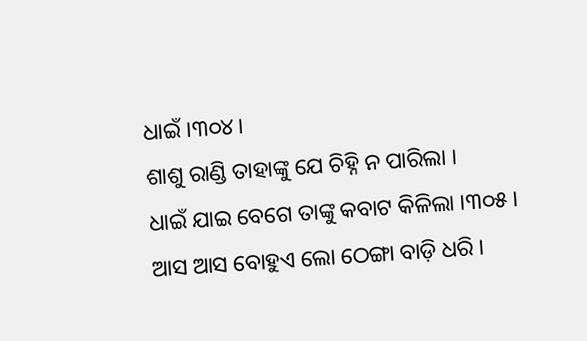ଧାଇଁ ।୩୦୪।
ଶାଶୁ ରାଣ୍ଡି ତାହାଙ୍କୁ ଯେ ଚିହ୍ନି ନ ପାରିଲା ।
ଧାଇଁ ଯାଇ ବେଗେ ତାଙ୍କୁ କବାଟ କିଳିଲା ।୩୦୫।
ଆସ ଆସ ବୋହୁଏ ଲୋ ଠେଙ୍ଗା ବାଡ଼ି ଧରି ।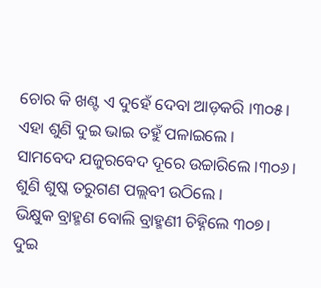ଚୋର କି ଖଣ୍ଟ ଏ ଦୁହେଁ ଦେବା ଆଡ଼କରି ।୩୦୫।
ଏହା ଶୁଣି ଦୁଇ ଭାଇ ତ‌ହୁଁ ପଳାଇଲେ ।
ସାମ‌ବେଦ ଯଜୁରବେଦ ଦୂରେ ଉଚ୍ଚାରିଲେ ।୩୦୬।
ଶୁଣି ଶୁଷ୍କ ତରୁଗଣ ପଲ୍ଲବୀ ଉଠିଲେ ।
ଭିକ୍ଷୁକ ବ୍ରାହ୍ମଣ ବୋଲି ବ୍ରାହ୍ମଣୀ ଚିହ୍ନିଲେ ୩୦୭।
ଦୁଇ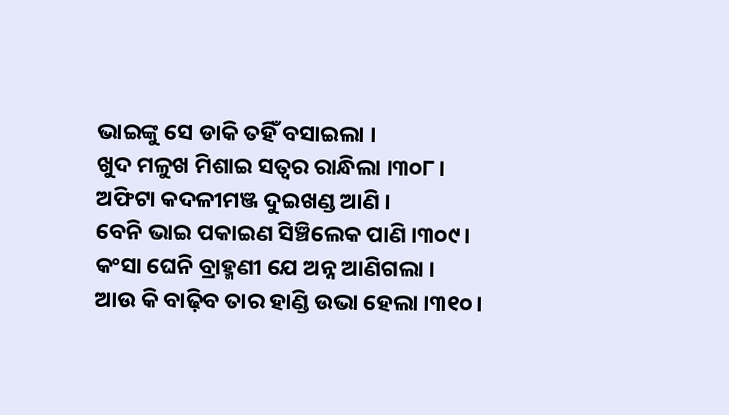ଭାଇଙ୍କୁ ସେ ଡାକି ତ‌ହିଁ ବସାଇଲା ।
ଖୁଦ ମଳୁଖ ମିଶାଇ ସତ୍ୱର ରାନ୍ଧିଲା ।୩୦୮।
ଅଫିଟା କଦଳୀମଞ୍ଜ ଦୁଇଖଣ୍ଡ ଆଣି ।
ବେନି ଭାଇ ପକାଇଣ ସିଞ୍ଚିଲେକ ପାଣି ।୩୦୯।
କଂସା ଘେନି ବ୍ରାହ୍ମଣୀ ଯେ ଅନ୍ନ ଆଣିଗଲା ।
ଆଉ କି ବାଢ଼ିବ ତାର ହାଣ୍ଡି ଉଭା ହେଲା ।୩୧୦।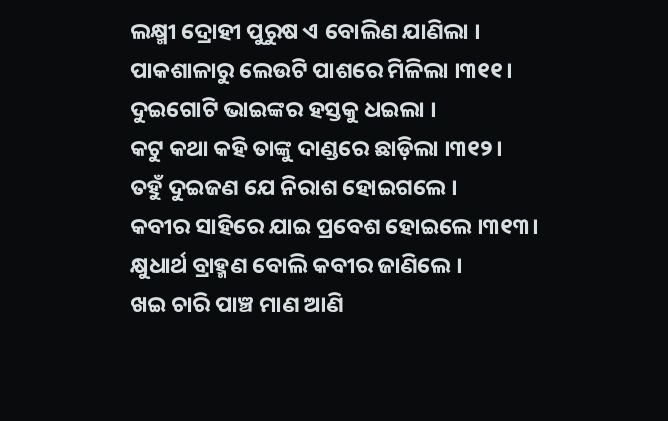ଲକ୍ଷ୍ମୀ ଦ୍ରୋହୀ ପୁରୁଷ ଏ ବୋଲିଣ ଯାଣିଲା ।
ପାକଶାଳାରୁ ଲେଉଟି ପାଶରେ ମିଳିଲା ।୩୧୧।
ଦୁଇଗୋଟି ଭାଇଙ୍କର ହସ୍ତକୁ ଧଇଲା ।
କଟୁ କଥା କହି ତାଙ୍କୁ ଦାଣ୍ଡରେ ଛାଡ଼ିଲା ।୩୧୨।
ତ‌ହୁଁ ଦୁଇଜଣ ଯେ ନିରାଶ ହୋଇଗଲେ ।
କବୀର ସାହିରେ ଯାଇ ପ୍ରବେଶ ହୋଇଲେ ।୩୧୩।
କ୍ଷୁଧାର୍ଥ ବ୍ରାହ୍ମଣ ବୋଲି କବୀର ଜାଣିଲେ ।
ଖଇ ଚାରି ପାଞ୍ଚ ମାଣ ଆଣି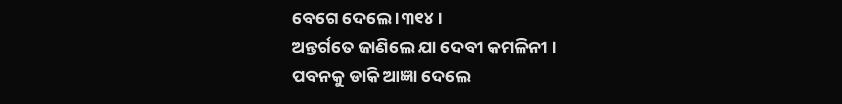ବେଗେ ଦେଲେ ।୩୧୪।
ଅନ୍ତର୍ଗତେ ଜାଣିଲେ ଯା ଦେବୀ କମଳିନୀ ।
ପବନ‌କୁ ଡାକି ଆଜ୍ଞା ଦେଲେ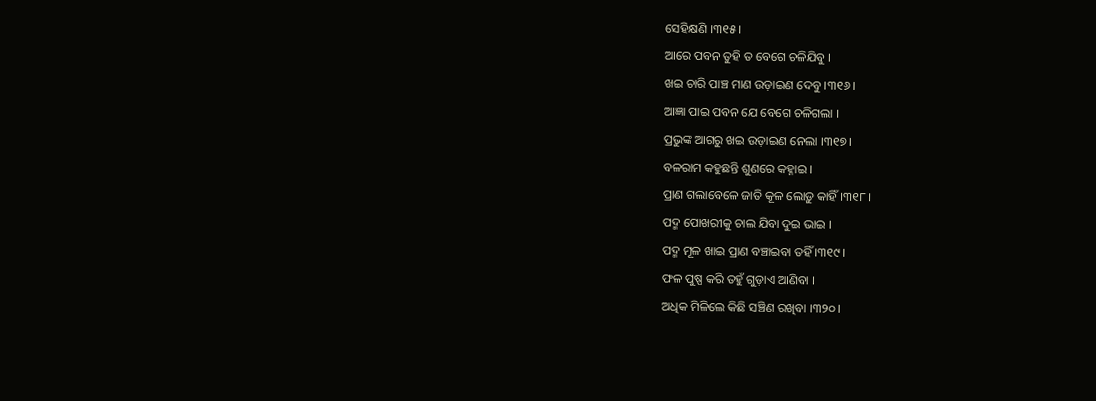ସେହିକ୍ଷଣି ।୩୧୫।
ଆରେ ପବନ ତୁହି ତ ବେଗେ ଚଳିଯିବୁ ।
ଖଇ ଚାରି ପାଞ୍ଚ ମାଣ ଉଡ଼ାଇଣ ଦେବୁ ।୩୧୬।
ଆଜ୍ଞା ପାଇ ପବନ ଯେ ବେଗେ ଚଳିଗଲା ।
ପ୍ରଭୁଙ୍କ ଆଗରୁ ଖଇ ଉଡ଼ାଇଣ ନେଲା ।୩୧୭।
ବଳରାମ କହୁଛନ୍ତି ଶୁଣରେ କହ୍ନାଇ ।
ପ୍ରାଣ ଗଲାବେଳେ ଜାତି କୂଳ ଲୋଡ଼ୁ କାହିଁ ।୩୧୮।
ପଦ୍ମ ପୋଖରୀକୁ ଚାଲ ଯିବା ଦୁଇ ଭାଇ ।
ପଦ୍ମ ମୂଳ ଖାଇ ପ୍ରାଣ ବଞ୍ଚାଇବା ତ‌ହିଁ ।୩୧୯।
ଫଳ ପୁଷ୍ପ କରି ତ‌ହୁଁ ଗୁଡ଼ାଏ ଆଣିବା ।
ଅଧିକ ମିଳିଲେ କିଛି ସଞ୍ଚିଣ ରଖିବା ।୩୨୦।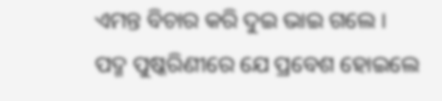ଏମନ୍ତ ବିଚାର କରି ଦୁଇ ଭାଇ ଗଲେ ।
ପଦ୍ମ ପୁଷ୍କରିଣୀରେ ଯେ ପ୍ରବେଶ ହୋଇଲେ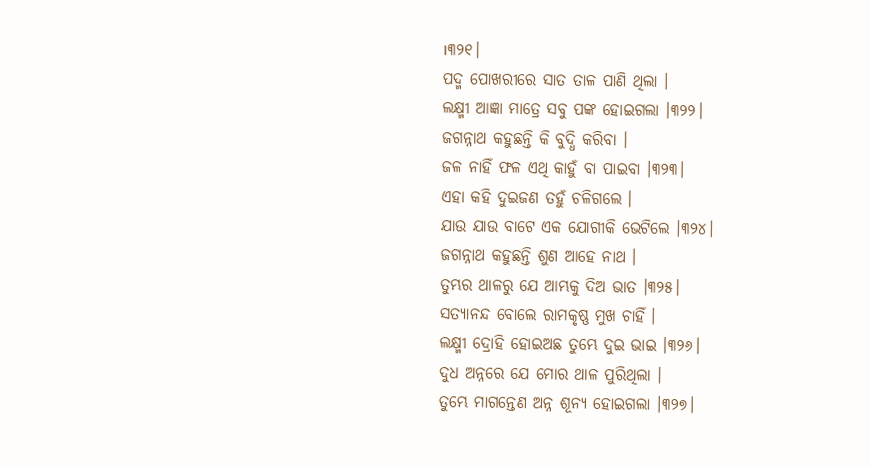।୩୨୧।
ପଦ୍ମ ପୋଖରୀରେ ସାତ ତାଳ ପାଣି ଥିଲା ।
ଲକ୍ଷ୍ମୀ ଆଜ୍ଞା ମାତ୍ରେ ସବୁ ପଙ୍କ ହୋଇଗଲା ।୩୨୨।
ଜଗନ୍ନାଥ କହୁଛନ୍ତି କି ବୁଦ୍ଧି କରିବା ।
ଜଳ ନାହିଁ ଫଳ ଏଥି କାହୁଁ ବା ପାଇବା ।୩୨୩।
ଏହା କହି ଦୁଇଜଣ ତ‌ହୁଁ ଚଳିଗଲେ ।
ଯାଉ ଯାଉ ବାଟେ ଏକ ଯୋଗୀକି ଭେଟିଲେ ।୩୨୪।
ଜଗନ୍ନାଥ କହୁଛନ୍ତି ଶୁଣ ଆହେ ନାଥ ।
ତୁମ୍ଭର ଥାଳରୁ ଯେ ଆମ୍ଭକୁ ଦିଅ ଭାତ ।୩୨୫।
ସତ୍ୟାନନ୍ଦ ବୋଲେ ରାମକୃଷ୍ଣ ମୁଖ ଚାହିଁ ।
ଲକ୍ଷ୍ମୀ ଦ୍ରୋହି ହୋଇଅଛ ତୁମ୍ଭେ ଦୁଇ ଭାଇ ।୩୨୬।
ଦୁଧ ଅନ୍ନରେ ଯେ ମୋର ଥାଳ ପୁରିଥିଲା ।
ତୁମ୍ଭେ ମାଗନ୍ତେଣ ଅନ୍ନ ଶୂନ୍ୟ ହୋଇଗଲା ।୩୨୭।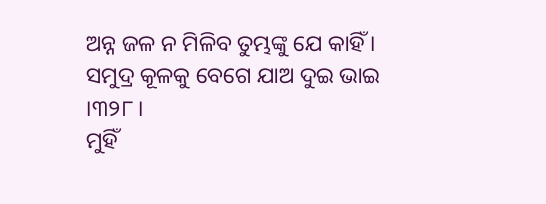ଅନ୍ନ ଜଳ ନ ମିଳିବ ତୁମ୍ଭଙ୍କୁ ଯେ କାହିଁ ।
ସମୁଦ୍ର କୂଳକୁ ବେଗେ ଯାଅ ଦୁଇ ଭାଇ ।୩୨୮।
ମୁହିଁ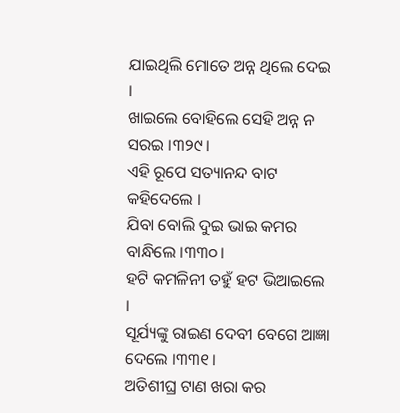ଯାଇଥିଲି ମୋତେ ଅନ୍ନ ଥିଲେ ଦେଇ ।
ଖାଇଲେ ବୋହିଲେ ସେହି ଅନ୍ନ ନ ସରଇ ।୩୨୯।
ଏହି ରୂପେ ସତ୍ୟାନନ୍ଦ ବାଟ କହିଦେଲେ ।
ଯିବା ବୋଲି ଦୁଇ ଭାଇ କମର ବାନ୍ଧିଲେ ।୩୩୦।
ହଟି କମଳିନୀ ତ‌ହୁଁ ହଟ ଭିଆଇଲେ ।
ସୂର୍ଯ୍ୟଙ୍କୁ ରାଇଣ ଦେବୀ ବେଗେ ଆଜ୍ଞା ଦେଲେ ।୩୩୧।
ଅତିଶୀଘ୍ର ଟାଣ ଖରା କର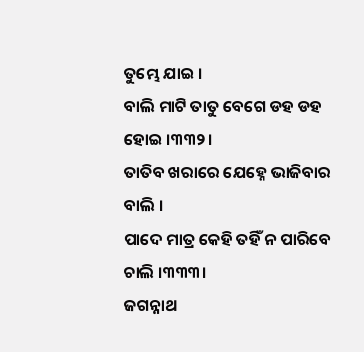ତୁମ୍ଭେ ଯାଇ ।
ବାଲି ମାଟି ତାତୁ ବେଗେ ଡ‌ହ ଡ‌ହ ହୋଇ ।୩୩୨।
ତାତିବ ଖରାରେ ଯେହ୍ନେ ଭାଜିବାର ବାଲି ।
ପାଦେ ମାତ୍ର କେହି ତ‌ହିଁ ନ ପାରିବେ ଚାଲି ।୩୩୩।
ଜଗନ୍ନାଥ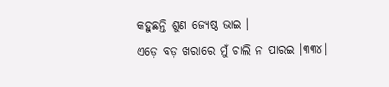କହୁଛନ୍ତି ଶୁଣ ଜ୍ୟେଷ୍ଠ ଭାଇ ।
ଏଡ଼େ ବଡ଼ ଖରାରେ ମୁଁ ଚାଲି ନ ପାରଇ ।୩୩୪।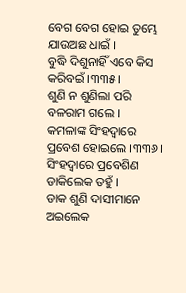ବେଗ ବେଗ ହୋଇ ତୁମ୍ଭେ ଯାଉଅଛ ଧାଇଁ ।
ବୁଦ୍ଧି ଦିଶୁନାହିଁ ଏବେ କିସ କରିବଇଁ ।୩୩୫।
ଶୁଣି ନ ଶୁଣିଲା ପରି ବଳରାମ ଗଲେ ।
କମଳାଙ୍କ ସିଂହଦ୍ୱାରେ ପ୍ରବେଶ ହୋଇଲେ ।୩୩୬।
ସିଂହଦ୍ୱାରେ ପ୍ରବେଶିଣ ଡାକିଲେକ ତ‌ହୁଁ ।
ଡାକ ଶୁଣି ଦାସୀମାନେ ଅଇଲେକ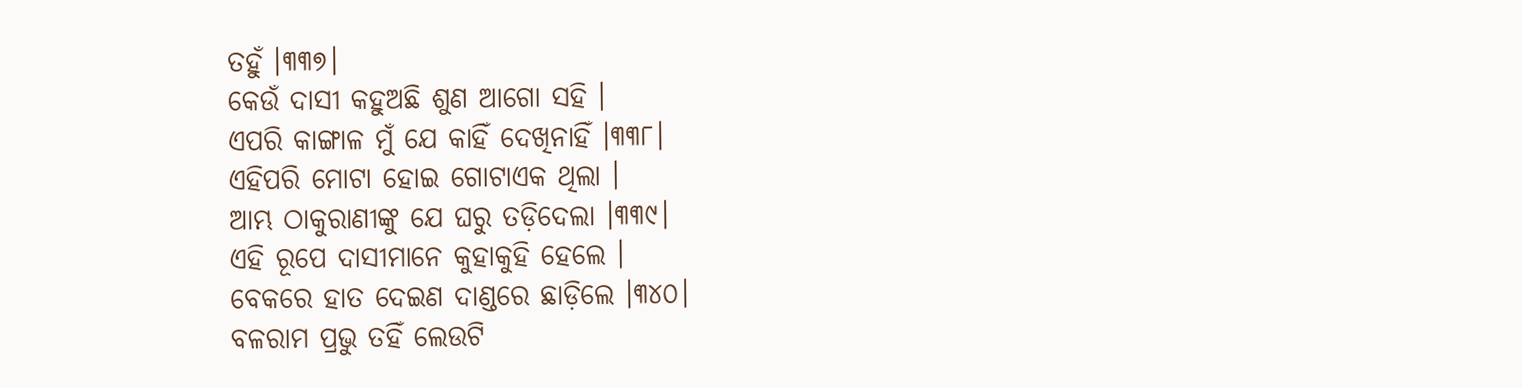ତ‌ହୁଁ ।୩୩୭।
କେଉଁ ଦାସୀ କହୁଅଛି ଶୁଣ ଆଗୋ ସ‌ହି ।
ଏପରି କାଙ୍ଗାଳ ମୁଁ ଯେ କାହିଁ ଦେଖିନାହିଁ ।୩୩୮।
ଏହିପରି ମୋଟା ହୋଇ ଗୋଟାଏକ ଥିଲା ।
ଆମ୍ଭ ଠାକୁରାଣୀଙ୍କୁ ଯେ ଘରୁ ତଡ଼ିଦେଲା ।୩୩୯।
ଏହି ରୂପେ ଦାସୀମାନେ କୁହାକୁହି ହେଲେ ।
ବେକରେ ହାତ ଦେଇଣ ଦାଣ୍ଡରେ ଛାଡ଼ିଲେ ।୩୪୦।
ବଳରାମ ପ୍ରଭୁ ତ‌ହିଁ ଲେଉଟି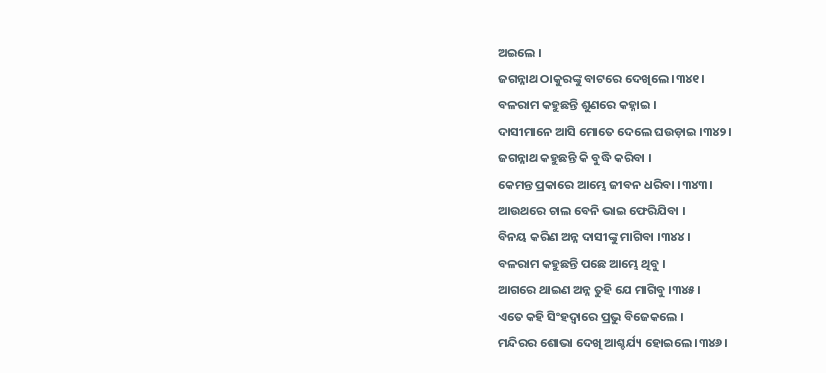ଅଇଲେ ।
ଜଗନ୍ନାଥ ଠାକୁରଙ୍କୁ ବାଟରେ ଦେଖିଲେ ।୩୪୧।
ବଳରାମ କହୁଛନ୍ତି ଶୁଣରେ କହ୍ନାଇ ।
ଦାସୀମାନେ ଆସି ମୋତେ ଦେଲେ ଘଉଡ଼ାଇ ।୩୪୨।
ଜଗନ୍ନାଥ କହୁଛନ୍ତି କି ବୁଦ୍ଧି କରିବା ।
କେମନ୍ତ ପ୍ରକାରେ ଆମ୍ଭେ ଜୀବନ ଧରିବା ।୩୪୩।
ଆଉଥରେ ଚାଲ ବେନି ଭାଇ ଫେରିଯିବା ।
ବିନୟ କରିଣ ଅନ୍ନ ଦାସୀଙ୍କୁ ମାଗିବା ।୩୪୪।
ବଳରାମ କହୁଛନ୍ତି ପଛେ ଆମ୍ଭେ ଥିବୁ ।
ଆଗରେ ଥାଇଣ ଅନ୍ନ ତୁହି ଯେ ମାଗିବୁ ।୩୪୫।
ଏତେ କହି ସିଂହଦ୍ୱାରେ ପ୍ରଭୁ ବିଜେକଲେ ।
ମନ୍ଦିରର ଶୋଭା ଦେଖି ଆଶ୍ଚର୍ଯ୍ୟ ହୋଇଲେ ।୩୪୬।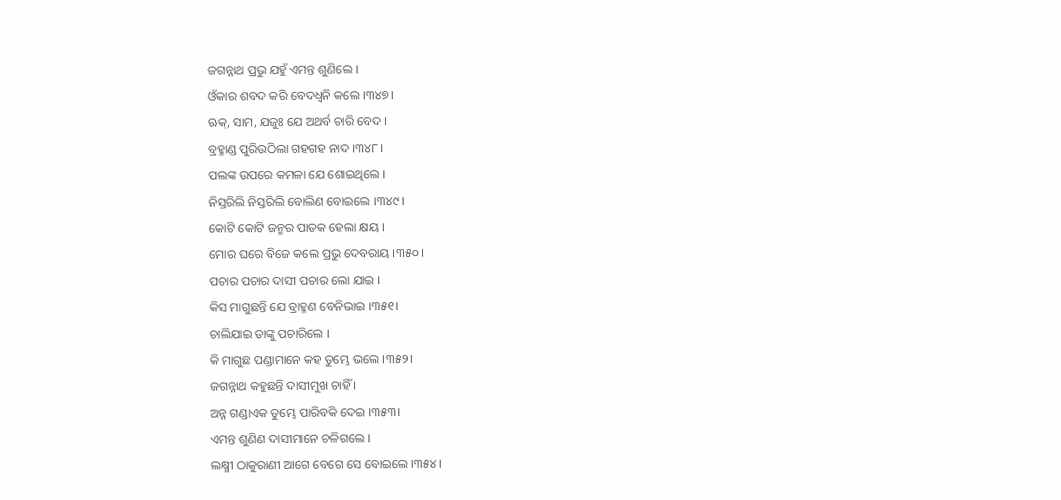ଜଗନ୍ନାଥ ପ୍ରଭୁ ଯହୁଁ ଏମନ୍ତ ଶୁଣିଲେ ।
ଓଁକାର ଶବଦ କରି ବେଦ‌ଧ୍ୱନି କଲେ ।୩୪୭।
ଋକ୍, ସାମ, ଯଜୁଃ ଯେ ଅଥର୍ବ ଚାରି ବେଦ ।
ବ୍ରହ୍ମାଣ୍ଡ ପୁରିଉଠିଲା ଗ‌ହଗ‌ହ ନାଦ ।୩୪୮।
ପଲଙ୍କ ଉପରେ କମଳା ଯେ ଶୋଇଥିଲେ ।
ନିସ୍ତରିଲି ନିସ୍ତରିଲି ବୋଲିଣ ବୋଇଲେ ।୩୪୯।
କୋଟି କୋଟି ଜନ୍ମର ପାତକ ହେଲା କ୍ଷୟ ।
ମୋର ଘରେ ବିଜେ କଲେ ପ୍ରଭୁ ଦେବରାୟ ।୩୫୦।
ପଚାର ପଚାର ଦାସୀ ପଚାର ଲୋ ଯାଇ ।
କିସ ମାଗୁଛନ୍ତି ଯେ ବ୍ରାହ୍ମଣ ବେନିଭାଇ ।୩୫୧।
ଚାଲିଯାଇ ତାଙ୍କୁ ପଚାରିଲେ ।
କି ମାଗୁଛ ପଣ୍ଡାମାନେ କହ ତୁମ୍ଭେ ଭଲେ ।୩୫୨।
ଜଗନ୍ନାଥ କହୁଛନ୍ତି ଦାସୀମୁଖ ଚାହିଁ ।
ଅନ୍ନ ଗଣ୍ଡାଏକ ତୁମ୍ଭେ ପାରିବକି ଦେଇ ।୩୫୩।
ଏମନ୍ତ ଶୁଣିଣ ଦାସୀମାନେ ଚଳିଗଲେ ।
ଲକ୍ଷ୍ମୀ ଠାକୁରାଣୀ ଆଗେ ବେଗେ ସେ ବୋଇଲେ ।୩୫୪।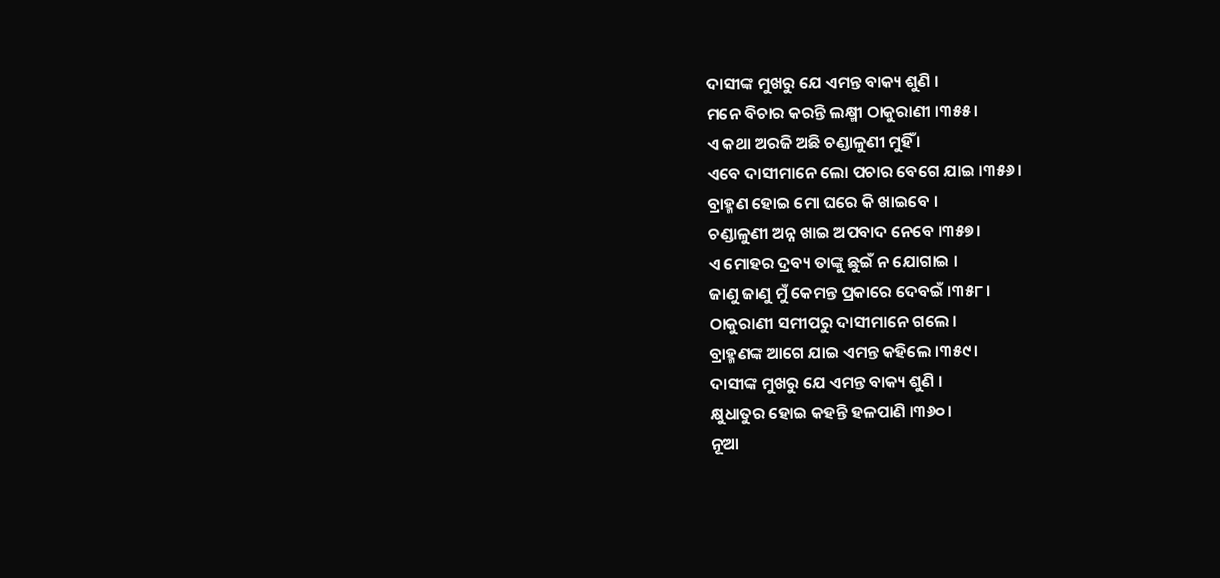ଦାସୀଙ୍କ ମୁଖରୁ ଯେ ଏମନ୍ତ ବାକ୍ୟ ଶୁଣି ।
ମନେ ବିଚାର କରନ୍ତି ଲକ୍ଷ୍ମୀ ଠାକୁରାଣୀ ।୩୫୫।
ଏ କଥା ଅରଜି ଅଛି ଚଣ୍ଡାଳୁଣୀ ମୁହିଁ ।
ଏବେ ଦାସୀମାନେ ଲୋ ପଚାର ବେଗେ ଯାଇ ।୩୫୬।
ବ୍ରାହ୍ମଣ ହୋଇ ମୋ ଘରେ କି ଖାଇବେ ।
ଚଣ୍ଡାଳୁଣୀ ଅନ୍ନ ଖାଇ ଅପବାଦ ନେବେ ।୩୫୭।
ଏ ମୋହର ଦ୍ରବ୍ୟ ତାଙ୍କୁ ଛୁଇଁ ନ ଯୋଗାଇ ।
ଜାଣୁ ଜାଣୁ ମୁଁ କେମନ୍ତ ପ୍ରକାରେ ଦେବଇଁ ।୩୫୮।
ଠାକୁରାଣୀ ସମୀପରୁ ଦାସୀମାନେ ଗଲେ ।
ବ୍ରାହ୍ମଣଙ୍କ ଆଗେ ଯାଇ ଏମନ୍ତ କହିଲେ ।୩୫୯।
ଦାସୀଙ୍କ ମୁଖରୁ ଯେ ଏମନ୍ତ ବାକ୍ୟ ଶୁଣି ।
କ୍ଷୁଧାତୁର ହୋଇ କହ‌ନ୍ତି ହଳପାଣି ।୩୬୦।
ନୂଆ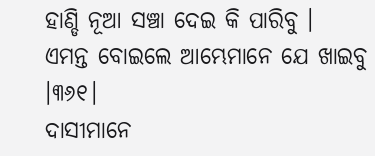ହାଣ୍ଡି ନୂଆ ସଞ୍ଚା ଦେଇ କି ପାରିବୁ ।
ଏମନ୍ତ ବୋଇଲେ ଆମ୍ଭେମାନେ ଯେ ଖାଇବୁ ।୩୬୧।
ଦାସୀମାନେ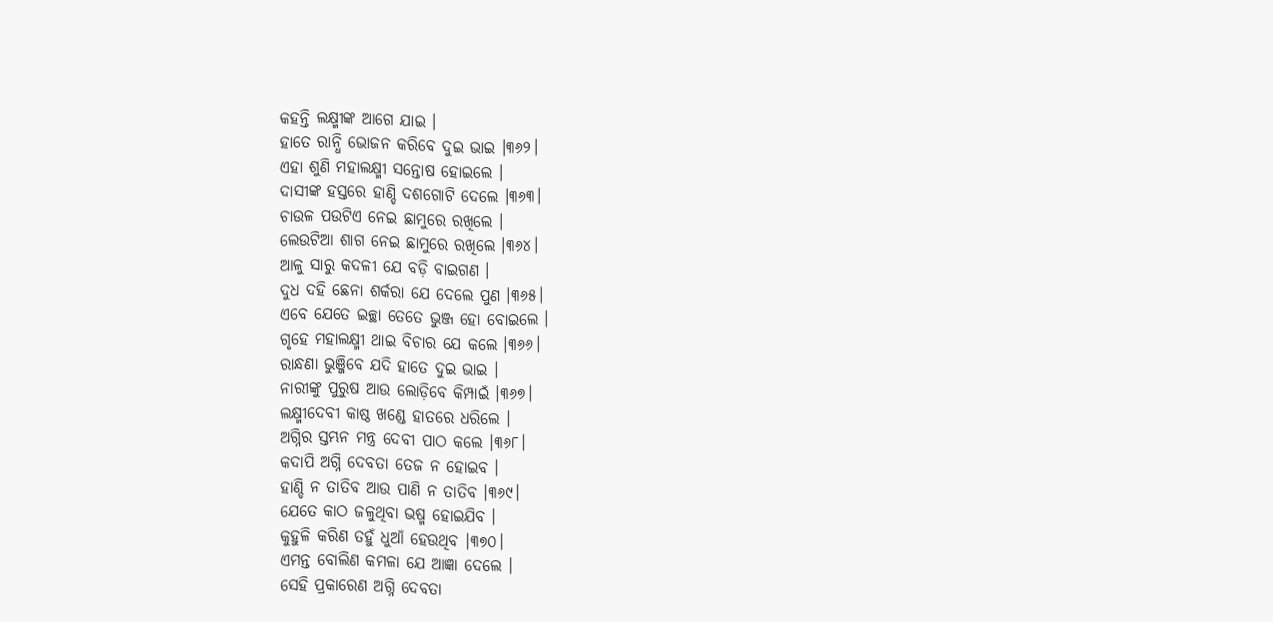କହ‌ନ୍ତି ଲକ୍ଷ୍ମୀଙ୍କ ଆଗେ ଯାଇ ।
ହାତେ ରାନ୍ଧି ଭୋଜନ କରିବେ ଦୁଇ ଭାଇ ।୩୬୨।
ଏହା ଶୁଣି ମହାଲକ୍ଷ୍ମୀ ସନ୍ତୋଷ ହୋଇଲେ ।
ଦାସୀଙ୍କ ହସ୍ତରେ ହାଣ୍ଡି ଦଶଗୋଟି ଦେଲେ ।୩୬୩।
ଚାଉଳ ପଉଟିଏ ନେଇ ଛାମୁରେ ରଖିଲେ ।
ଲେଉଟିଆ ଶାଗ ନେଇ ଛାମୁରେ ରଖିଲେ ।୩୬୪।
ଆଳୁ ସାରୁ କଦଳୀ ଯେ ବଡ଼ି ବାଇଗଣ ।
ଦୁଧ ଦ‌ହି ଛେନା ଶର୍କରା ଯେ ଦେଲେ ପୁଣ ।୩୬୫।
ଏବେ ଯେତେ ଇଚ୍ଛା ତେତେ ଭୁଞ୍ଜ ହୋ ବୋଇଲେ ।
ଗୃହେ ମହାଲକ୍ଷ୍ମୀ ଥାଇ ବିଚାର ଯେ କଲେ ।୩୬୬।
ରାନ୍ଧଣା ଭୁଞ୍ଜିବେ ଯଦି ହାତେ ଦୁଇ ଭାଇ ।
ନାରୀଙ୍କୁ ପୁରୁଷ ଆଉ ଲୋଡ଼ିବେ କିମ୍ପାଇଁ ।୩୬୭।
ଲକ୍ଷ୍ମୀଦେବୀ କାଷ୍ଠ ଖଣ୍ଡେ ହାତରେ ଧରିଲେ ।
ଅଗ୍ନିର ସ୍ତମ୍ଭନ ମନ୍ତ୍ର ଦେବୀ ପାଠ କଲେ ।୩୬୮।
କଦାପି ଅଗ୍ନି ଦେବତା ତେଜ ନ ହୋଇବ ।
ହାଣ୍ଡି ନ ତାତିବ ଆଉ ପାଣି ନ ତାତିବ ।୩୬୯।
ଯେତେ କାଠ ଜଳୁଥିବା ଭଷ୍ମ ହୋଇଯିବ ।
କୁହୁଳି କରିଣ ତ‌ହୁଁ ଧୁଆଁ ହେଉଥିବ ।୩୭୦।
ଏମନ୍ତ ବୋଲିଣ କମଳା ଯେ ଆଜ୍ଞା ଦେଲେ ।
ସେହି ପ୍ରକାରେଣ ଅଗ୍ନି ଦେବତା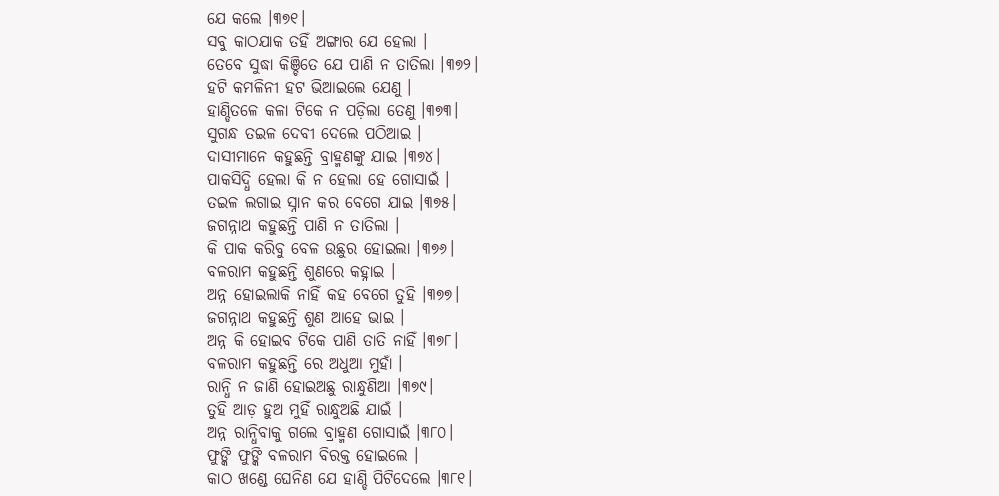ଯେ କଲେ ।୩୭୧।
ସବୁ କାଠ‌ଯାକ ତ‌ହିଁ ଅଙ୍ଗାର ଯେ ହେଲା ।
ତେବେ ସୁଦ୍ଧା କିଞ୍ଚିତେ ଯେ ପାଣି ନ ତାତିଲା ।୩୭୨।
ହଟି କମଳିନୀ ହଟ ଭିଆଇଲେ ଯେଣୁ ।
ହାଣ୍ଡିତଳେ କଳା ଟିକେ ନ ପଡ଼ିଲା ତେଣୁ ।୩୭୩।
ସୁଗନ୍ଧ ତଇଳ ଦେବୀ ଦେଲେ ପଠିଆଇ ।
ଦାସୀମାନେ କହୁଛନ୍ତି ବ୍ରାହ୍ମଣଙ୍କୁ ଯାଇ ।୩୭୪।
ପାକସିଦ୍ଧି ହେଲା କି ନ ହେଲା ହେ ଗୋସାଇଁ ।
ତଇଳ ଲଗାଇ ସ୍ନାନ କର ବେଗେ ଯାଇ ।୩୭୫।
ଜଗନ୍ନାଥ କହୁଛନ୍ତି ପାଣି ନ ତାତିଲା ।
କି ପାକ କରିବୁ ବେଳ ଉଛୁର ହୋଇଲା ।୩୭୬।
ବଳରାମ କହୁଛନ୍ତି ଶୁଣରେ କହ‌୍ନାଇ ।
ଅନ୍ନ ହୋଇଲାକି ନାହିଁ କହ ବେଗେ ତୁହି ।୩୭୭।
ଜଗନ୍ନାଥ କହୁଛନ୍ତି ଶୁଣ ଆହେ ଭାଇ ।
ଅନ୍ନ କି ହୋଇବ ଟିକେ ପାଣି ତାତି ନାହିଁ ।୩୭୮।
ବଳରାମ କହୁଛନ୍ତି ରେ ଅଧୁଆ ମୁହାଁ ।
ରାନ୍ଧି ନ ଜାଣି ହୋଇଅଛୁ ରାନ୍ଧୁଣିଆ ।୩୭୯।
ତୁହି ଆଡ଼ ହୁଅ ମୁହିଁ ରାନ୍ଧୁଅଛି ଯାଇଁ ।
ଅନ୍ନ ରାନ୍ଧିବାକୁ ଗଲେ ବ୍ରାହ୍ମଣ ଗୋସାଇଁ ।୩୮୦।
ଫୁଙ୍କି ଫୁଙ୍କି ବଳରାମ ବିରକ୍ତ ହୋଇଲେ ।
କାଠ ଖଣ୍ଡେ ଘେନିଣ ଯେ ହାଣ୍ଡି ପିଟିଦେଲେ ।୩୮୧।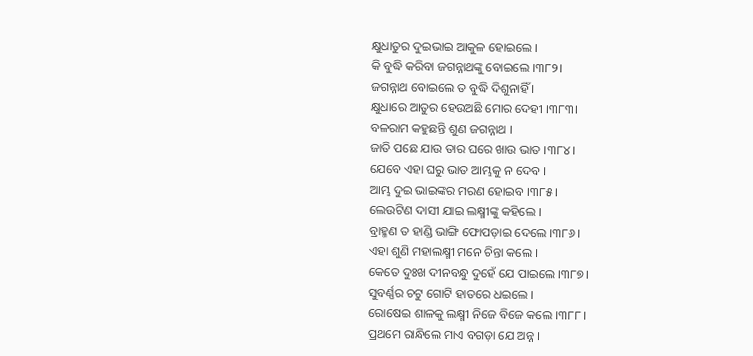କ୍ଷୁଧାତୁର ଦୁଇଭାଇ ଆକୁଳ ହୋଇଲେ ।
କି ବୁଦ୍ଧି କରିବା ଜଗନ୍ନାଥଙ୍କୁ ବୋଇଲେ ।୩୮୨।
ଜଗନ୍ନାଥ ବୋଇଲେ ତ ବୁଦ୍ଧି ଦିଶୁନାହିଁ ।
କ୍ଷୁଧାରେ ଆତୁର ହେଉଅଛି ମୋର ଦେହୀ ।୩୮୩।
ବଳରାମ କହୁଛନ୍ତି ଶୁଣ ଜଗନ୍ନାଥ ।
ଜାତି ପଛେ ଯାଉ ତାର ଘରେ ଖାଉ ଭାତ ।୩୮୪।
ଯେବେ ଏହା ଘରୁ ଭାତ ଆମ୍ଭକୁ ନ ଦେବ ।
ଆମ୍ଭ ଦୁଇ ଭାଇଙ୍କର ମରଣ ହୋଇବ ।୩୮୫।
ଲେଉଟିଣ ଦାସୀ ଯାଇ ଲକ୍ଷ୍ମୀଙ୍କୁ କହିଲେ ।
ବ୍ରାହ୍ମଣ ତ ହାଣ୍ଡି ଭାଙ୍ଗି ଫୋପଡ଼ାଇ ଦେଲେ ।୩୮୬।
ଏହା ଶୁଣି ମହାଲକ୍ଷ୍ମୀ ମନେ ଚିନ୍ତା କଲେ ।
କେତେ ଦୁଃଖ ଦୀନବନ୍ଧୁ ଦୁହେଁ ଯେ ପାଇଲେ ।୩୮୭।
ସୁବର୍ଣ୍ଣର ଚଟୁ ଗୋଟି ହାତରେ ଧଇଲେ ।
ରୋଷେଇ ଶାଳକୁ ଲକ୍ଷ୍ମୀ ନିଜେ ବିଜେ କଲେ ।୩୮୮।
ପ୍ରଥମେ ରାନ୍ଧିଲେ ମାଏ ବଗଡ଼ା ଯେ ଅନ୍ନ ।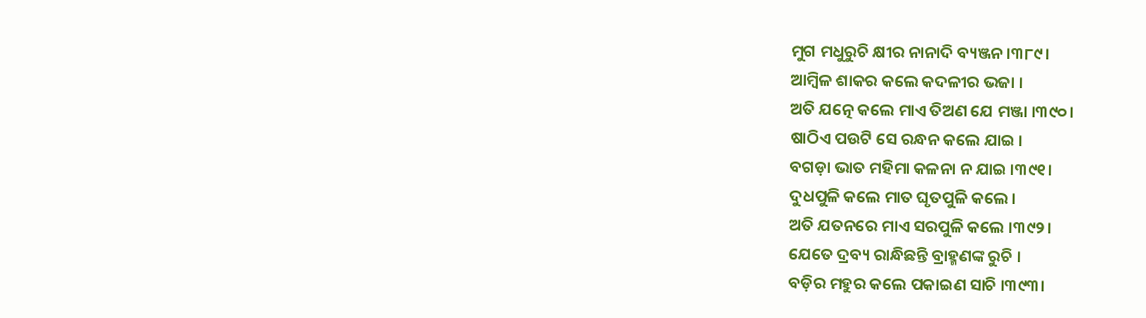ମୁଗ ମଧୁରୁଚି କ୍ଷୀର ନାନାଦି ବ୍ୟଞ୍ଜନ ।୩୮୯।
ଆମ୍ବିଳ ଶାକର କଲେ କଦଳୀର ଭଜା ।
ଅତି ଯତ୍ନେ କଲେ ମାଏ ତିଅଣ ଯେ ମଞ୍ଜା ।୩୯୦।
ଷାଠିଏ ପଉଟି ସେ ରନ୍ଧନ କଲେ ଯାଇ ।
ବଗଡ଼ା ଭାତ ମହିମା କଳନା ନ ଯାଇ ।୩୯୧।
ଦୁଧପୁଳି କଲେ ମାତ ଘୃତପୁଳି କଲେ ।
ଅତି ଯତନରେ ମାଏ ସରପୁଳି କଲେ ।୩୯୨।
ଯେତେ ଦ୍ରବ୍ୟ ରାନ୍ଧିଛନ୍ତି ବ୍ରାହ୍ମଣଙ୍କ ରୁଚି ।
ବଡ଼ିର ମହୁର କଲେ ପକାଇଣ ସାଚି ।୩୯୩।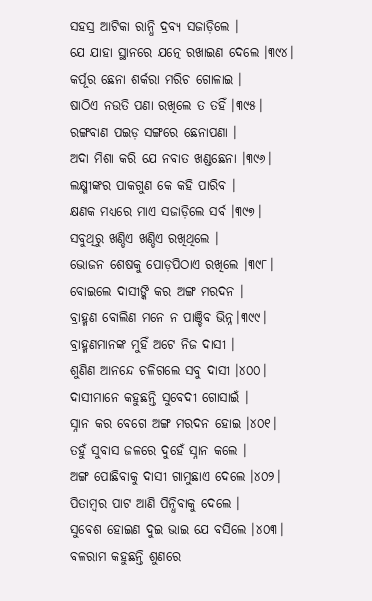ସ‌ହସ୍ର ଆଟିକା ରାନ୍ଧି ଦ୍ରବ୍ୟ ସଜାଡ଼ିଲେ ।
ଯେ ଯାହା ସ୍ଥାନରେ ଯତ୍ନେ ରଖାଇଣ ଦେଲେ ।୩୯୪।
କର୍ପୂର ଛେନା ଶର୍କରା ମରିଚ ଗୋଳାଇ ।
ଷାଠିଏ ନଉତି ପଣା ରଖିଲେ ତ ତ‌ହିଁ ।୩୯୫।
ରଙ୍ଗବାଣ ପଇଡ଼ ସଙ୍ଗରେ ଛେନାପଣା ।
ଅଦା ମିଶା କରି ଯେ ନବାତ ଖଣ୍ଡଛେନା ।୩୯୬।
ଲକ୍ଷ୍ମୀଙ୍କର ପାକଗୁଣ କେ କହି ପାରିବ ।
କ୍ଷଣକ ମଧ୍ୟରେ ମାଏ ସଜାଡ଼ିଲେ ସର୍ବ ।୩୯୭।
ସବୁଥିରୁ ଖଣ୍ଡିଏ ଖଣ୍ଡିଏ ରଖିଥିଲେ ।
ଭୋଜନ ଶେଷକୁ ପୋଡ଼ପିଠାଏ ରଖିଲେ ।୩୯୮।
ବୋଇଲେ ଦାସୀଙ୍କି କର ଅଙ୍ଗ ମରଦନ ।
ବ୍ରାହ୍ମଣ ବୋଲିଣ ମନେ ନ ପାଞ୍ଚିବ ଭିନ୍ନ।୩୯୯।
ବ୍ରାହ୍ମଣମାନଙ୍କ ମୁହିଁ ଅଟେ ନିଜ ଦାସୀ ।
ଶୁଣିଣ ଆନନ୍ଦେ ଚଳିଗଲେ ସବୁ ଦାସୀ ।୪୦୦।
ଦାସୀମାନେ କହୁଛନ୍ତି ସୁବେଦୀ ଗୋସାଇଁ ।
ସ୍ନାନ କର ବେଗେ ଅଙ୍ଗ ମରଦନ ହୋଇ ।୪୦୧।
ତ‌ହୁଁ ସୁବାସ ଜଳରେ ଦୁହେଁ ସ୍ନାନ କଲେ ।
ଅଙ୍ଗ ପୋଛିବାକୁ ଦାସୀ ଗାମୁଛାଏ ଦେଲେ ।୪୦୨।
ପିତାମ୍ବର ପାଟ ଆଣି ପିନ୍ଧିବାକୁ ଦେଲେ ।
ସୁବେଶ ହୋଇଣ ଦୁଇ ଭାଇ ଯେ ବସିଲେ ।୪୦୩।
ବଳରାମ କହୁଛନ୍ତି ଶୁଣରେ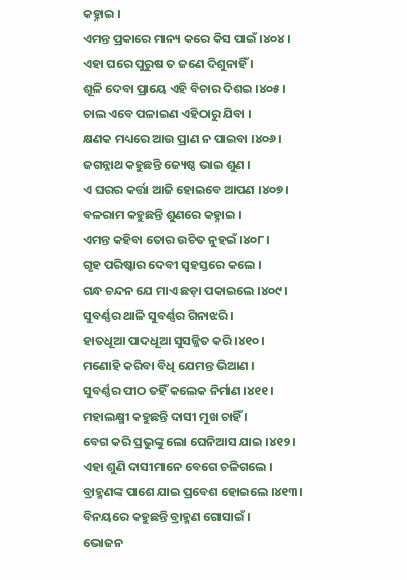କହ‌୍ନାଇ ।
ଏମନ୍ତ ପ୍ରକାରେ ମାନ୍ୟ କରେ କିସ ପାଇଁ ।୪୦୪।
ଏହା ଘରେ ପୁରୁଷ ତ ଜଣେ ଦିଶୁନାହିଁ ।
ଶୂଳି ଦେବା ପ୍ରାୟେ ଏହି ବିଚାର ଦିଶଇ ।୪୦୫।
ଚାଲ ଏବେ ପଳାଇଣ ଏହିଠାରୁ ଯିବା ।
କ୍ଷଣକ ମଧ୍ୟରେ ଆଉ ପ୍ରାଣ ନ ପାଇବା ।୪୦୬।
ଜଗନ୍ନାଥ କହୁଛନ୍ତି ଜ୍ୟେଷ୍ଠ ଭାଇ ଶୁଣ ।
ଏ ଘରର କର୍ତ୍ତା ଆଜି ହୋଇବେ ଆପଣ ।୪୦୭।
ବଳରାମ କହୁଛନ୍ତି ଶୁଣରେ କହ‌୍ନାଇ ।
ଏମନ୍ତ କହିବା ତୋର ଉଚିତ ନୁହଇଁ ।୪୦୮।
ଗୃହ ପରିଷ୍କାର ଦେବୀ ସ୍ୱହସ୍ତରେ କଲେ ।
ଗନ୍ଧ ଚନ୍ଦନ ଯେ ମାଏ ଛଡ଼ା ପକାଇଲେ ।୪୦୯।
ସୁବର୍ଣ୍ଣର ଥାଳି ସୁବର୍ଣ୍ଣର ଗିନାଝରି ।
ହାତଧୂଆ ପାଦ‌ଧୂଆ ସୁସଜ୍ଜିତ କରି ।୪୧୦।
ମଣୋହି କରିବା ବିଧି ଯେମନ୍ତ ଭିଆଣ ।
ସୁବର୍ଣ୍ଣର ପୀଠ ତ‌ହିଁ କଲେକ ନିର୍ମାଣ ।୪୧୧।
ମହାଲକ୍ଷ୍ମୀ କହୁଛନ୍ତି ଦାସୀ ମୁଖ ଚାହିଁ ।
ବେଗ କରି ପ୍ରଭୁଙ୍କୁ ଲୋ ଘେନିଆସ ଯାଇ ।୪୧୨।
ଏହା ଶୁଣି ଦାସୀମାନେ ବେଗେ ଚଳିଗଲେ ।
ବ୍ରାହ୍ମଣଙ୍କ ପାଶେ ଯାଇ ପ୍ରବେଶ ହୋଇଲେ ।୪୧୩।
ବିନୟରେ କହୁଛନ୍ତି ବ୍ରାହ୍ମଣ ଗୋସାଇଁ ।
ଭୋଜନ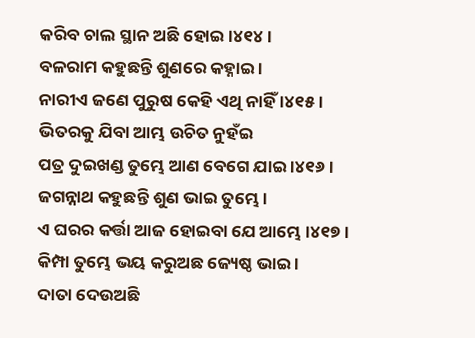କରିବ ଚାଲ ସ୍ଥାନ ଅଛି ହୋଇ ।୪୧୪।
ବଳରାମ କହୁଛନ୍ତି ଶୁଣରେ କହ୍ନାଇ ।
ନାରୀଏ ଜଣେ ପୁରୁଷ କେହି ଏଥି ନାହିଁ ।୪୧୫।
ଭିତରକୁ ଯିବା ଆମ୍ଭ ଉଚିତ ନୁହଁଇ
ପତ୍ର ଦୁଇଖଣ୍ଡ ତୁମ୍ଭେ ଆଣ ବେଗେ ଯାଇ ।୪୧୬।
ଜଗନ୍ନାଥ କହୁଛନ୍ତି ଶୁଣ ଭାଇ ତୁମ୍ଭେ ।
ଏ ଘରର କର୍ତ୍ତା ଆଜ ହୋଇବା ଯେ ଆମ୍ଭେ ।୪୧୭।
କିମ୍ପା ତୁମ୍ଭେ ଭୟ କରୁଅଛ ଜ୍ୟେଷ୍ଠ ଭାଇ ।
ଦାତା ଦେଉଅଛି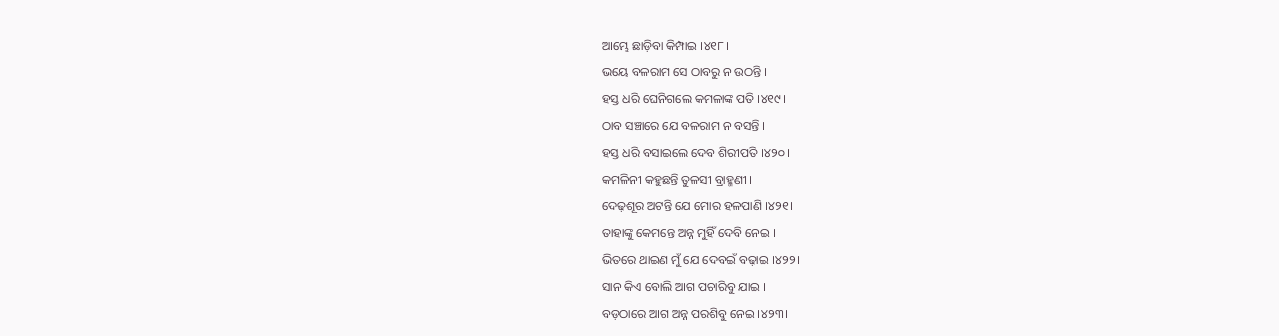ଆମ୍ଭେ ଛାଡ଼ିବା କିମ୍ପାଇ ।୪୧୮।
ଭୟେ ବଳରାମ ସେ ଠାବରୁ ନ ଉଠନ୍ତି ।
ହସ୍ତ ଧରି ଘେନିଗଲେ କମଳାଙ୍କ ପତି ।୪୧୯।
ଠାବ ସଞ୍ଚାରେ ଯେ ବଳରାମ ନ ବସନ୍ତି ।
ହସ୍ତ ଧରି ବସାଇଲେ ଦେବ ଶିରୀପତି ।୪୨୦।
କମଳିନୀ କହୁଛନ୍ତି ତୁଳସୀ ବ୍ରାହ୍ମଣୀ ।
ଦେଢ଼ଶୂର ଅଟନ୍ତି ଯେ ମୋର ହଳପାଣି ।୪୨୧।
ତାହାଙ୍କୁ କେମନ୍ତେ ଅନ୍ନ ମୁହିଁ ଦେବି ନେଇ ।
ଭିତରେ ଥାଇଣ ମୁଁ ଯେ ଦେବଇଁ ବଢ଼ାଇ ।୪୨୨।
ସାନ କିଏ ବୋଲି ଆଗ ପଚାରିବୁ ଯାଇ ।
ବଡ଼ଠାରେ ଆଗ ଅନ୍ନ ପରଶିବୁ ନେଇ ।୪୨୩।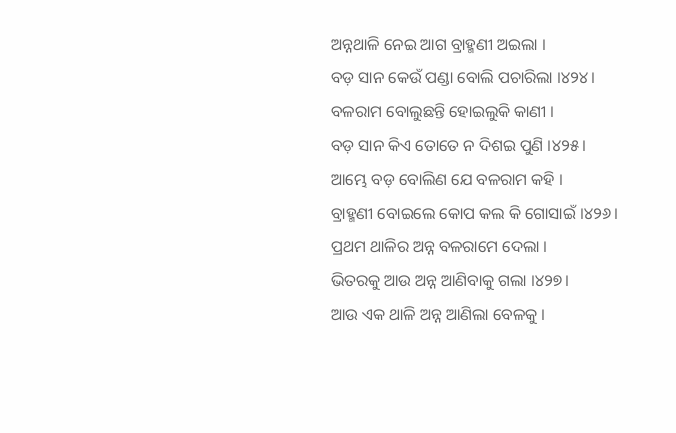ଅନ୍ନଥାଳି ନେଇ ଆଗ ବ୍ରାହ୍ମଣୀ ଅଇଲା ।
ବଡ଼ ସାନ କେଉଁ ପଣ୍ଡା ବୋଲି ପଚାରିଲା ।୪୨୪।
ବଳରାମ ବୋଲୁଛନ୍ତି ହୋଇଲୁକି କାଣୀ ।
ବଡ଼ ସାନ କିଏ ତୋତେ ନ ଦିଶଇ ପୁଣି ।୪୨୫।
ଆମ୍ଭେ ବଡ଼ ବୋଲିଣ ଯେ ବଳରାମ କହି ।
ବ୍ରାହ୍ମଣୀ ବୋଇଲେ କୋପ କଲ କି ଗୋସାଇଁ ।୪୨୬।
ପ୍ରଥମ ଥାଳିର ଅନ୍ନ ବଳରାମେ ଦେଲା ।
ଭିତରକୁ ଆଉ ଅନ୍ନ ଆଣିବାକୁ ଗଲା ।୪୨୭।
ଆଉ ଏକ ଥାଳି ଅନ୍ନ ଆଣିଲା ବେଳକୁ ।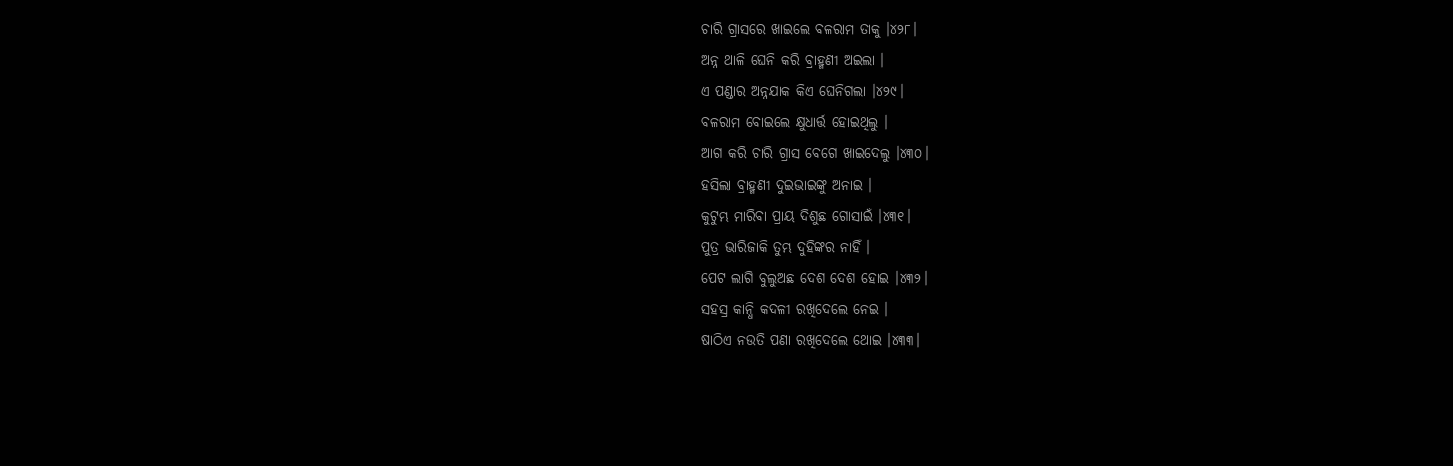ଚାରି ଗ୍ରାସରେ ଖାଇଲେ ବଳରାମ ତାକୁ ।୪୨୮।
ଅନ୍ନ ଥାଳି ଘେନି କରି ବ୍ରାହ୍ମଣୀ ଅଇଲା ।
ଏ ପଣ୍ଡାର ଅନ୍ନ‌ଯାକ କିଏ ଘେନିଗଲା ।୪୨୯।
ବଳରାମ ବୋଇଲେ କ୍ଷୁଧାର୍ତ୍ତ ହୋଇଥିଲୁ ।
ଆଗ କରି ଚାରି ଗ୍ରାସ ବେଗେ ଖାଇଦେଲୁ ।୪୩୦।
ହସିଲା ବ୍ରାହ୍ମଣୀ ଦୁଇଭାଇଙ୍କୁ ଅନାଇ ।
କୁଟୁମ୍ଭ ମାରିବା ପ୍ରାୟ ଦିଶୁଛ ଗୋସାଇଁ ।୪୩୧।
ପୁତ୍ର ଭାରିଜାକି ତୁମ୍ଭ ଦୁହିଙ୍କର ନାହିଁ ।
ପେଟ ଲାଗି ବୁଲୁଅଛ ଦେଶ ଦେଶ ହୋଇ ।୪୩୨।
ସ‌ହସ୍ର କାନ୍ଧି କଦଳୀ ରଖିଦେଲେ ନେଇ ।
ଷାଠିଏ ନଉତି ପଣା ରଖିଦେଲେ ଥୋଇ ।୪୩୩।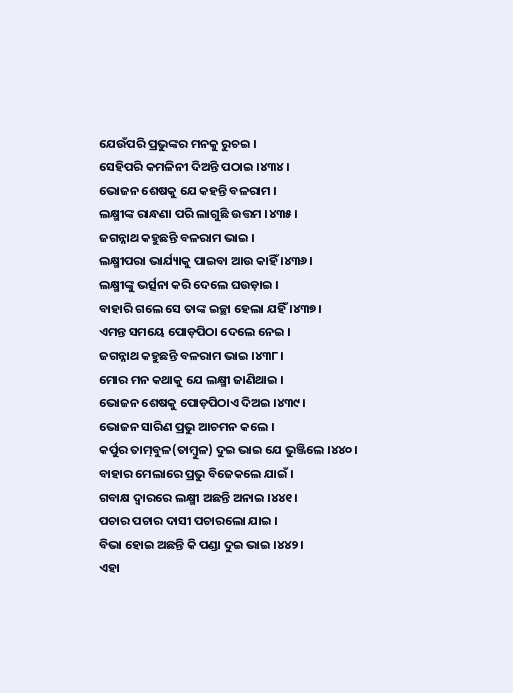ଯେଉଁପରି ପ୍ରଭୁଙ୍କର ମନ‌କୁ ରୁଚଇ ।
ସେହିପରି କମଳିନୀ ଦିଅନ୍ତି ପଠାଇ ।୪୩୪।
ଭୋଜନ ଶେଷକୁ ଯେ କହ‌ନ୍ତି ବଳରାମ ।
ଲକ୍ଷ୍ମୀଙ୍କ ରାନ୍ଧଣା ପରି ଲାଗୁଛି ଉତ୍ତମ ।୪୩୫।
ଜଗନ୍ନାଥ କହୁଛନ୍ତି ବଳରାମ ଭାଇ ।
ଲକ୍ଷ୍ମୀପରା ଭାର୍ଯ୍ୟାକୁ ପାଇବା ଆଉ କାହିଁ ।୪୩୬।
ଲକ୍ଷ୍ମୀଙ୍କୁ ଭର୍ତ୍ସନା କରି ଦେଲେ ଘଉଡ଼ାଇ ।
ବାହାରି ଗଲେ ସେ ତାଙ୍କ ଇଚ୍ଛା ହେଲା ଯହିଁ ।୪୩୭।
ଏମନ୍ତ ସମୟେ ପୋଡ଼ପିଠା ଦେଲେ ନେଇ ।
ଜଗନ୍ନାଥ କହୁଛନ୍ତି ବଳରାମ ଭାଇ ।୪୩୮।
ମୋର ମନ କଥାକୁ ଯେ ଲକ୍ଷ୍ମୀ ଜାଣିଥାଇ ।
ଭୋଜନ ଶେଷକୁ ପୋଡ଼ପିଠାଏ ଦିଅଇ ।୪୩୯।
ଭୋଜନ ସାରିଣ ପ୍ରଭୁ ଆଚମନ କଲେ ।
କର୍ପୁର ତାମ୍‌ବୁଳ(ତାମ୍ୱୁଳ) ଦୁଇ ଭାଇ ଯେ ଭୁଞ୍ଜିଲେ ।୪୪୦।
ବାହାର ମେଲାରେ ପ୍ରଭୁ ବିଜେକଲେ ଯାଇଁ ।
ଗବାକ୍ଷ ଦ୍ୱାରରେ ଲକ୍ଷ୍ମୀ ଅଛନ୍ତି ଅନାଇ ।୪୪୧।
ପଚାର ପଚାର ଦାସୀ ପଚାରଲୋ ଯାଇ ।
ବିଭା ହୋଇ ଅଛନ୍ତି କି ପଣ୍ଡା ଦୁଇ ଭାଇ ।୪୪୨।
ଏହା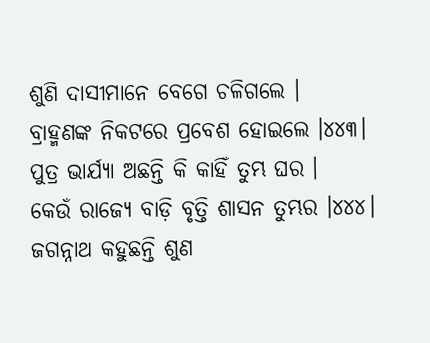ଶୁଣି ଦାସୀମାନେ ବେଗେ ଚଳିଗଲେ ।
ବ୍ରାହ୍ମଣଙ୍କ ନିକଟରେ ପ୍ରବେଶ ହୋଇଲେ ।୪୪୩।
ପୁତ୍ର ଭାର୍ଯ୍ୟା ଅଛନ୍ତି କି କାହିଁ ତୁମ୍ଭ ଘର ।
କେଉଁ ରାଜ୍ୟେ ବାଡ଼ି ବୃତ୍ତି ଶାସନ ତୁମ୍ଭର ।୪୪୪।
ଜଗନ୍ନାଥ କହୁଛନ୍ତି ଶୁଣ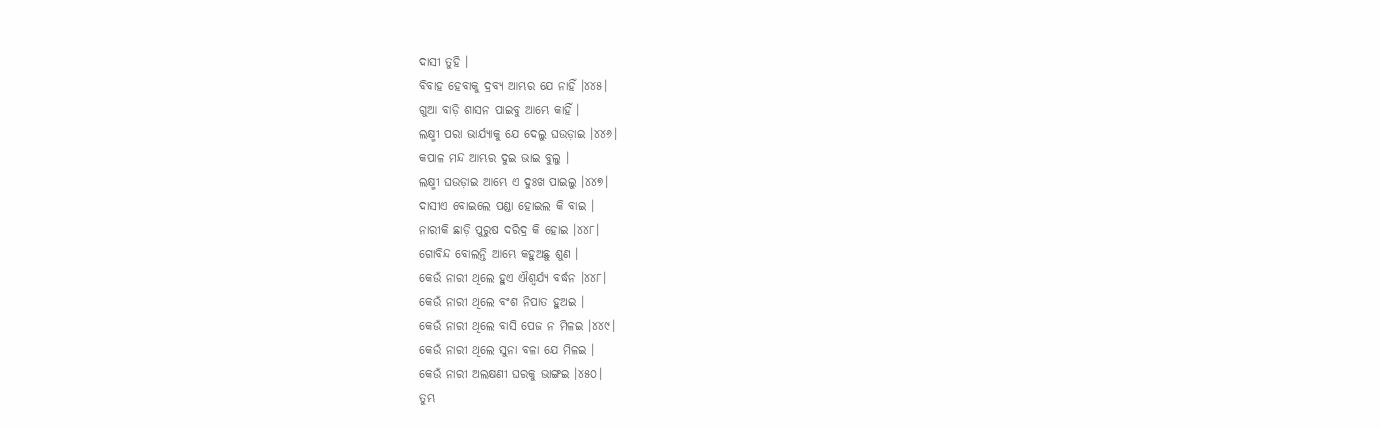ଦାସୀ ତୁହି ।
ବିବାହ ହେବାକୁ ଦ୍ରବ୍ୟ ଆମ୍ଭର ଯେ ନାହିଁ ।୪୪୫।
ଗୁଆ ବାଡ଼ି ଶାସନ ପାଇବୁ ଆମ୍ଭେ କାହିଁ ।
ଲକ୍ଷ୍ମୀ ପରା ଭାର୍ଯ୍ୟାକୁ ଯେ ଦେଲୁ ଘଉଡ଼ାଇ ।୪୪୬।
କପାଳ ମନ୍ଦ ଆମ୍ଭର ଦୁଇ ଭାଇ ବୁଲୁ ।
ଲକ୍ଷ୍ମୀ ଘଉଡ଼ାଇ ଆମ୍ଭେ ଏ ଦୁଃଖ ପାଇଲୁ ।୪୪୭।
ଦାସୀଏ ବୋଇଲେ ପଣ୍ଡା ହୋଇଲ କି ବାଇ ।
ନାରୀକି ଛାଡ଼ି ପୁରୁଷ ଦରିଦ୍ର କି ହୋଇ ।୪୪୮।
ଗୋବିନ୍ଦ ବୋଲନ୍ତି ଆମ୍ଭେ କହୁଅଛୁ ଶୁଣ ।
କେଉଁ ନାରୀ ଥିଲେ ହୁଏ ଐଶ୍ୱର୍ଯ୍ୟ ବର୍ଦ୍ଧନ ।୪୪୮।
କେଉଁ ନାରୀ ଥିଲେ ବଂଶ ନିପାତ ହୁଅଇ ।
କେଉଁ ନାରୀ ଥିଲେ ବାସି ପେଜ ନ ମିଳଇ ।୪୪୯।
କେଉଁ ନାରୀ ଥିଲେ ସୁନା ବଳା ଯେ ମିଳଇ ।
କେଉଁ ନାରୀ ଅଲକ୍ଷଣୀ ଘରକୁ ଭାଙ୍ଗଇ ।୪୫୦।
ତୁମ୍ଭ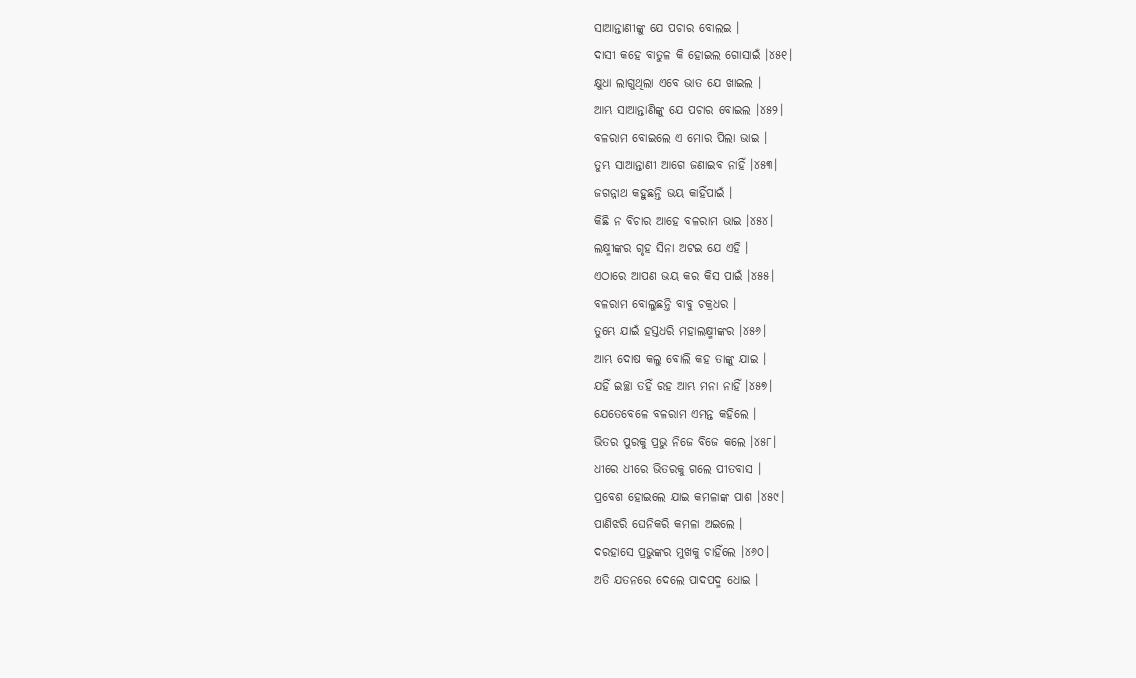ସାଆନ୍ତାଣୀଙ୍କୁ ଯେ ପଚାର ବୋଲଇ ।
ଦାସୀ କହେ ବାତୁଳ କି ହୋଇଲ ଗୋସାଇଁ ।୪୫୧।
କ୍ଷୁଧା ଲାଗୁଥିଲା ଏବେ ଭାତ ଯେ ଖାଇଲ ।
ଆମ୍ଭ ସାଆନ୍ତାଣିଙ୍କୁ ଯେ ପଚାର ବୋଇଲ ।୪୫୨।
ବଳରାମ ବୋଇଲେ ଏ ମୋର ପିଲା ଭାଇ ।
ତୁମ୍ଭ ସାଆନ୍ତାଣୀ ଆଗେ ଜଣାଇବ ନାହିଁ ।୪୫୩।
ଜଗନ୍ନାଥ କହୁଛନ୍ତି ଭୟ କାହିଁପାଇଁ ।
କିଛି ନ ବିଚାର ଆହେ ବଳରାମ ଭାଇ ।୪୫୪।
ଲକ୍ଷ୍ମୀଙ୍କର ଗୃହ ସିନା ଅଟଇ ଯେ ଏହି ।
ଏଠାରେ ଆପଣ ଭୟ କର କିସ ପାଇଁ ।୪୫୫।
ବଳରାମ ବୋଲୁଛନ୍ତି ବାବୁ ଚକ୍ରଧର ।
ତୁମ୍ଭେ ଯାଇଁ ହସ୍ତଧରି ମହାଲକ୍ଷ୍ମୀଙ୍କର ।୪୫୬।
ଆମ୍ଭ ଦୋଷ କଲୁ ବୋଲି କହ ତାଙ୍କୁ ଯାଇ ।
ଯହିଁ ଇଚ୍ଛା ତ‌ହିଁ ରହ ଆମ୍ଭ ମନା ନାହିଁ ।୪୫୭।
ଯେତେବେଳେ ବଳରାମ ଏମନ୍ତ କହିଲେ ।
ଭିତର ପୁରକୁ ପ୍ରଭୁ ନିଜେ ବିଜେ କଲେ ।୪୫୮।
ଧୀରେ ଧୀରେ ଭିତରକୁ ଗଲେ ପୀତବାସ ।
ପ୍ରବେଶ ହୋଇଲେ ଯାଇ କମଳାଙ୍କ ପାଶ ।୪୫୯।
ପାଣିଝରି ଘେନିକରି କମଳା ଅଇଲେ ।
ଦରହାସେ ପ୍ରଭୁଙ୍କର ମୁଖକୁ ଚାହିଁଲେ ।୪୬୦।
ଅତି ଯତନରେ ଦେଲେ ପାଦପଦ୍ମ ଧୋଇ ।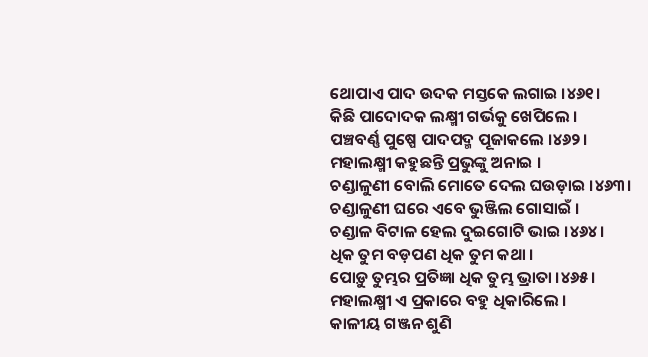ଥୋପାଏ ପାଦ ଉଦକ ମସ୍ତକେ ଲଗାଇ ।୪୬୧।
କିଛି ପାଦୋଦକ ଲକ୍ଷ୍ମୀ ଗର୍ଭକୁ ଖେପିଲେ ।
ପଞ୍ଚବର୍ଣ୍ଣ ପୁଷ୍ପେ ପାଦପଦ୍ମ ପୂଜାକଲେ ।୪୬୨।
ମହାଲକ୍ଷ୍ମୀ କହୁଛନ୍ତି ପ୍ରଭୁଙ୍କୁ ଅନାଇ ।
ଚଣ୍ଡାଳୁଣୀ ବୋଲି ମୋତେ ଦେଲ ଘଉଡ଼ାଇ ।୪୬୩।
ଚଣ୍ଡାଳୁଣୀ ଘରେ ଏବେ ଭୁଞ୍ଜିଲ ଗୋସାଇଁ ।
ଚଣ୍ଡାଳ ବିଟାଳ ହେଲ ଦୁଇଗୋଟି ଭାଇ ।୪୬୪।
ଧିକ ତୁମ ବଡ଼ପଣ ଧିକ ତୁମ କଥା ।
ପୋଡ଼ୁ ତୁମ୍ଭର ପ୍ରତିଜ୍ଞା ଧିକ ତୁମ୍ଭ ଭ୍ରାତା ।୪୬୫।
ମହାଲକ୍ଷ୍ମୀ ଏ ପ୍ରକାରେ ବ‌ହୁ ଧିକାରିଲେ ।
କାଳୀୟ ଗଞ୍ଜନ ଶୁଣି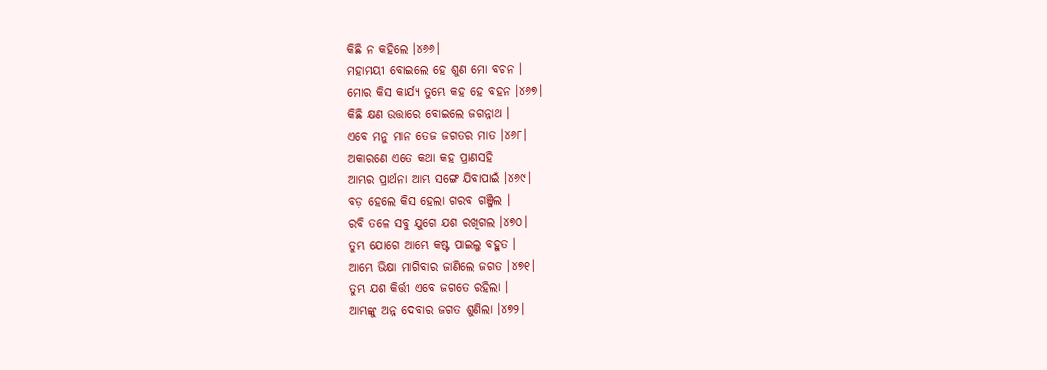କିଛି ନ କହିଲେ ।୪୬୬।
ମହାମୟୀ ବୋଇଲେ ହେ ଶୁଣ ମୋ ବଚନ ।
ମୋର କିସ କାର୍ଯ୍ୟ ତୁମ୍ଭେ କହ ହେ ବ‌ହ‌ନ ।୪୬୭।
କିଛି କ୍ଷଣ ଉତ୍ତାରେ ବୋଇଲେ ଜଗନ୍ନାଥ ।
ଏବେ ମନୁ ମାନ ତେଜ ଜଗତର ମାତ ।୪୬୮।
ଅକାରଣେ ଏତେ କଥା କହ ପ୍ରାଣସ‌ହି
ଆମ୍ଭର ପ୍ରାର୍ଥନା ଆମ୍ଭ ସଙ୍ଗେ ଯିବାପାଇଁ ।୪୬୯।
ବଡ଼ ହେଲେ କିସ ହେଲା ଗରବ ଗଞ୍ଜିଲ ।
ରବି ତଳେ ସବୁ ଯୁଗେ ଯଶ ରଖିଗଲ ।୪୭୦।
ତୁମ୍ଭ ଯୋଗେ ଆମ୍ଭେ କଷ୍ଟ ପାଇଲୁ ବ‌ହୁତ ।
ଆମ୍ଭେ ଭିକ୍ଷା ମାଗିବାର ଜାଣିଲେ ଜଗତ ।୪୭୧।
ତୁମ୍ଭ ଯଶ କିର୍ତ୍ତୀ ଏବେ ଜଗତେ ରହିଲା ।
ଆମ୍ଭଙ୍କୁ ଅନ୍ନ ଦେବାର ଜଗତ ଶୁଣିଲା ।୪୭୨।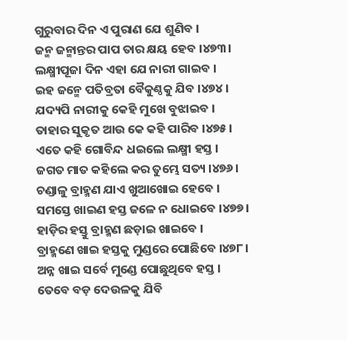ଗୁରୁବାର ଦିନ ଏ ପୁରାଣ ଯେ ଶୁଣିବ ।
ଜନ୍ମ ଜନ୍ମାନ୍ତର ପାପ ତାର କ୍ଷୟ ହେବ ।୪୭୩।
ଲକ୍ଷ୍ମୀପୂଜା ଦିନ ଏହା ଯେ ନାରୀ ଗାଇବ ।
ଇହ ଜନ୍ମେ ପତିବ୍ରତା ବୈକୁଣ୍ଠକୁ ଯିବ ।୪୭୪।
ଯଦ୍ୟପି ନାରୀକୁ କେହି ମୁଖେ ବୁଝାଇବ ।
ତାହାର ସୁକୃତ ଆଉ କେ କହି ପାରିବ ।୪୭୫।
ଏତେ କହି ଗୋବିନ୍ଦ ଧଇଲେ ଲକ୍ଷ୍ମୀ ହସ୍ତ ।
ଜଗତ ମାତ କହିଲେ କର ତୁମ୍ଭେ ସତ୍ୟ ।୪୭୬।
ଚଣ୍ଡାଳୁ ବ୍ରାହ୍ମଣ ଯାଏ ଖୁଆଖୋଇ ହେବେ ।
ସମସ୍ତେ ଖାଇଣ ହସ୍ତ ଜଳେ ନ ଧୋଇବେ ।୪୭୭।
ହାଡ଼ିର ହସ୍ତୁ ବ୍ରାହ୍ମଣ ଛଡ଼ାଇ ଖାଇବେ ।
ବ୍ରାହ୍ମଣେ ଖାଇ ହସ୍ତକୁ ମୁଣ୍ଡରେ ପୋଛିବେ ।୪୭୮।
ଅନ୍ନ ଖାଇ ସର୍ବେ ମୁଣ୍ଡେ ପୋଛୁଥିବେ ହସ୍ତ ।
ତେବେ ବଡ଼ ଦେଉଳକୁ ଯିବି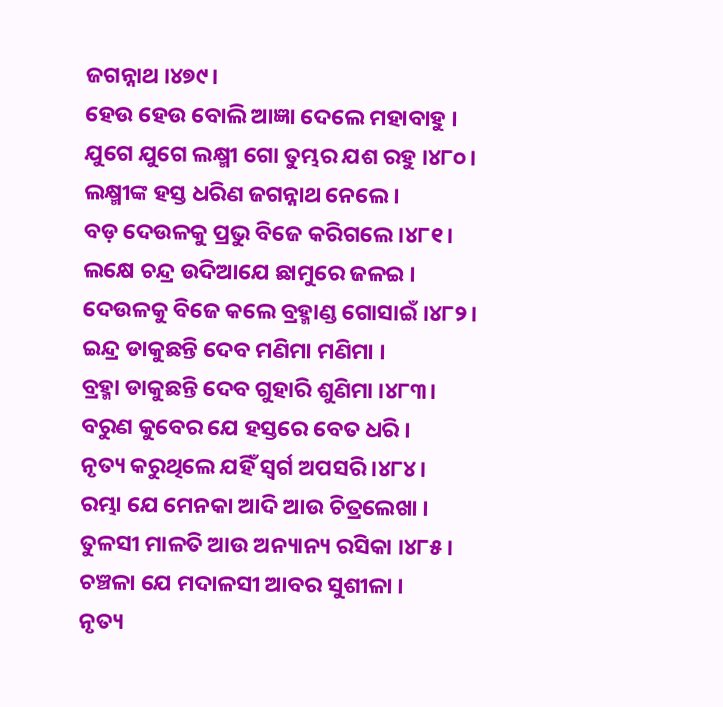ଜଗନ୍ନାଥ ।୪୭୯।
ହେଉ ହେଉ ବୋଲି ଆଜ୍ଞା ଦେଲେ ମହାବାହୁ ।
ଯୁଗେ ଯୁଗେ ଲକ୍ଷ୍ମୀ ଗୋ ତୁମ୍ଭର ଯଶ ରହୁ ।୪୮୦।
ଲକ୍ଷ୍ମୀଙ୍କ ହସ୍ତ ଧରିଣ ଜଗନ୍ନାଥ ନେଲେ ।
ବଡ଼ ଦେଉଳକୁ ପ୍ରଭୁ ବିଜେ କରିଗଲେ ।୪୮୧।
ଲକ୍ଷେ ଚନ୍ଦ୍ର ଉଦିଆଯେ ଛାମୁରେ ଜଳଇ ।
ଦେଉଳକୁ ବିଜେ କଲେ ବ୍ରହ୍ମାଣ୍ଡ ଗୋସାଇଁ ।୪୮୨।
ଇନ୍ଦ୍ର ଡାକୁଛନ୍ତି ଦେବ ମଣିମା ମଣିମା ।
ବ୍ରହ୍ମା ଡାକୁଛନ୍ତି ଦେବ ଗୁହାରି ଶୁଣିମା ।୪୮୩।
ବରୁଣ କୁବେର ଯେ ହସ୍ତରେ ବେତ ଧରି ।
ନୃତ୍ୟ କରୁଥିଲେ ଯହିଁ ସ୍ୱର୍ଗ ଅପସରି ।୪୮୪।
ରମ୍ଭା ଯେ ମେନ‌କା ଆଦି ଆଉ ଚିତ୍ରଲେଖା ।
ତୁଳସୀ ମାଳତି ଆଉ ଅନ୍ୟାନ୍ୟ ରସିକା ।୪୮୫।
ଚଞ୍ଚଳା ଯେ ମଦାଳସୀ ଆବର ସୁଶୀଳା ।
ନୃତ୍ୟ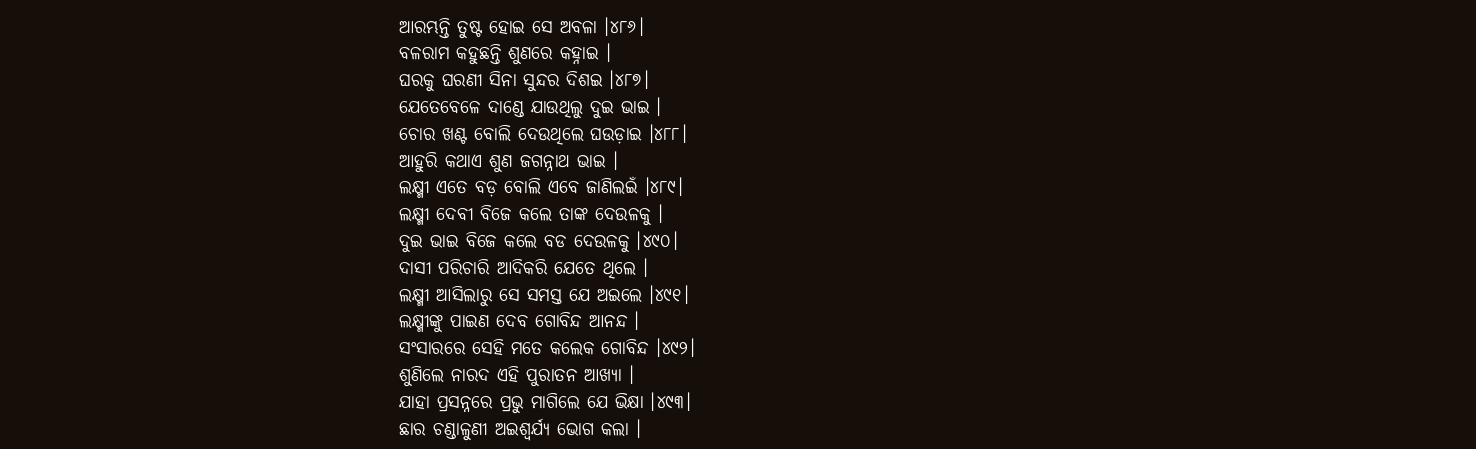ଆରମ୍ଭନ୍ତି ତୁଷ୍ଟ ହୋଇ ସେ ଅବଳା ।୪୮୬।
ବଳରାମ କହୁଛନ୍ତି ଶୁଣରେ କହ୍ନାଇ ।
ଘରକୁ ଘରଣୀ ସିନା ସୁନ୍ଦର ଦିଶଇ ।୪୮୭।
ଯେତେବେଳେ ଦାଣ୍ଡେ ଯାଉଥିଲୁ ଦୁଇ ଭାଇ ।
ଚୋର ଖଣ୍ଟ ବୋଲି ଦେଉଥିଲେ ଘଉଡ଼ାଇ ।୪୮୮।
ଆହୁରି କଥାଏ ଶୁଣ ଜଗନ୍ନାଥ ଭାଇ ।
ଲକ୍ଷ୍ମୀ ଏତେ ବଡ଼ ବୋଲି ଏବେ ଜାଣିଲଇଁ ।୪୮୯।
ଲକ୍ଷ୍ମୀ ଦେବୀ ବିଜେ କଲେ ତାଙ୍କ ଦେଉଳକୁ ।
ଦୁଇ ଭାଇ ବିଜେ କଲେ ବଡ ଦେଉଳକୁ ।୪୯୦।
ଦାସୀ ପରିଚାରି ଆଦିକରି ଯେତେ ଥିଲେ ।
ଲକ୍ଷ୍ମୀ ଆସିଲାରୁ ସେ ସମସ୍ତ ଯେ ଅଇଲେ ।୪୯୧।
ଲକ୍ଷ୍ମୀଙ୍କୁ ପାଇଣ ଦେବ ଗୋବିନ୍ଦ ଆନନ୍ଦ ।
ସଂସାରରେ ସେହି ମତେ କଲେକ ଗୋବିନ୍ଦ ।୪୯୨।
ଶୁଣିଲେ ନାରଦ ଏହି ପୁରାତନ ଆଖ୍ୟା ।
ଯାହା ପ୍ରସନ୍ନରେ ପ୍ରଭୁ ମାଗିଲେ ଯେ ଭିକ୍ଷା ।୪୯୩।
ଛାର ଚଣ୍ଡାଳୁଣୀ ଅଇଶ୍ୱର୍ଯ୍ୟ ଭୋଗ କଲା ।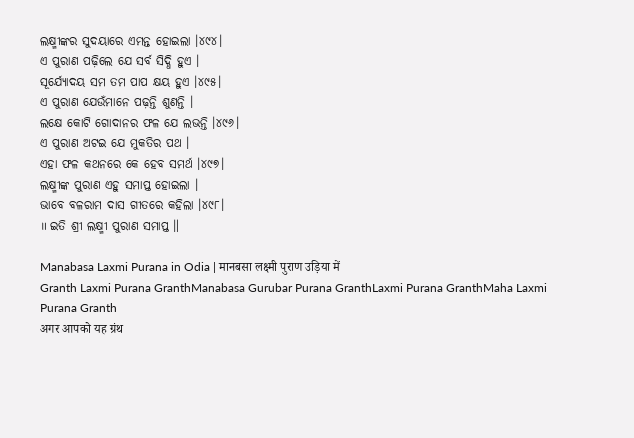ଲକ୍ଷ୍ମୀଙ୍କର ସୁଦୟାରେ ଏମନ୍ତ ହୋଇଲା ।୪୯୪।
ଏ ପୁରାଣ ପଢ଼ିଲେ ଯେ ସର୍ବ ସିଦ୍ଧି ହୁଏ ।
ସୂର୍ଯ୍ୟୋଦୟ ସମ ତମ ପାପ କ୍ଷୟ ହୁଏ ।୪୯୫।
ଏ ପୁରାଣ ଯେଉଁମାନେ ପଢ଼ନ୍ତି ଶୁଣନ୍ତି ।
ଲକ୍ଷେ କୋଟି ଗୋଦାନର ଫଳ ଯେ ଲଭନ୍ତି ।୪୯୬।
ଏ ପୁରାଣ ଅଟଇ ଯେ ମୁକତିର ପଥ ।
ଏହା ଫଳ କଥନରେ କେ ହେବ ସମର୍ଥ ।୪୯୭।
ଲକ୍ଷ୍ମୀଙ୍କ ପୁରାଣ ଏହୁ ସମାପ୍ତ ହୋଇଲା ।
ଭାବେ ବଳରାମ ଦାସ ଗୀତରେ କହିଲା ।୪୯୮।
॥ ଇତି ଶ୍ରୀ ଲକ୍ଷ୍ମୀ ପୁରାଣ ସମାପ୍ତ ॥

Manabasa Laxmi Purana in Odia | मानबसा लक्ष्मी पुराण उड़िया में
Granth Laxmi Purana GranthManabasa Gurubar Purana GranthLaxmi Purana GranthMaha Laxmi Purana Granth
अगर आपको यह ग्रंथ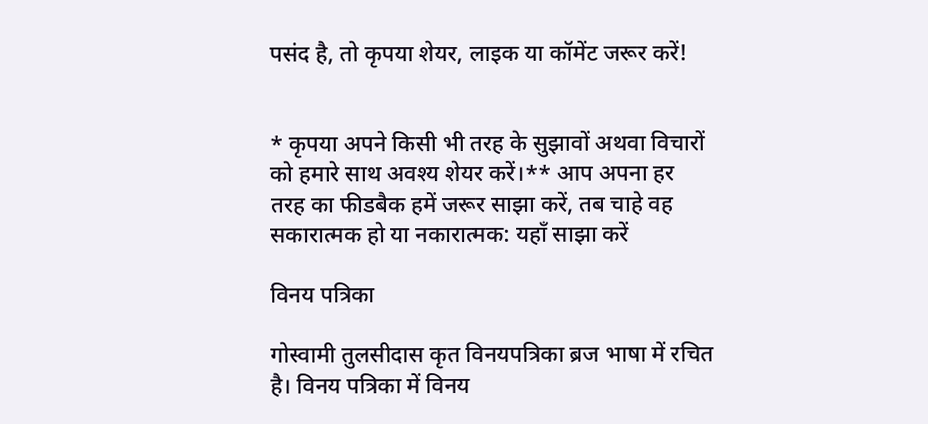पसंद है, तो कृपया शेयर, लाइक या कॉमेंट जरूर करें!


* कृपया अपने किसी भी तरह के सुझावों अथवा विचारों को हमारे साथ अवश्य शेयर करें।** आप अपना हर तरह का फीडबैक हमें जरूर साझा करें, तब चाहे वह सकारात्मक हो या नकारात्मक: यहाँ साझा करें

विनय पत्रिका

गोस्वामी तुलसीदास कृत विनयपत्रिका ब्रज भाषा में रचित है। विनय पत्रिका में विनय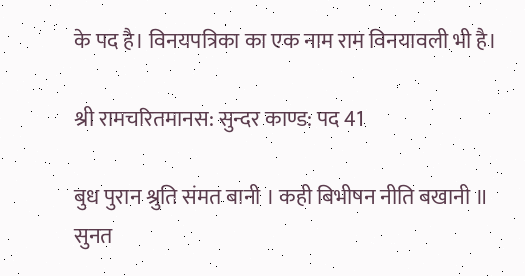के पद है। विनयपत्रिका का एक नाम राम विनयावली भी है।

श्री रामचरितमानस: सुन्दर काण्ड: पद 41

बुध पुरान श्रुति संमत बानी । कही बिभीषन नीति बखानी ॥ सुनत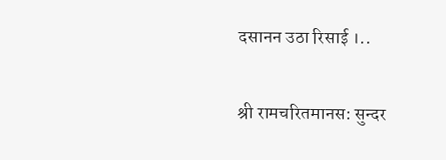दसानन उठा रिसाई ।..

श्री रामचरितमानस: सुन्दर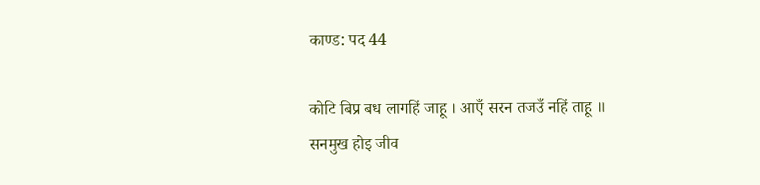काण्ड: पद 44

कोटि बिप्र बध लागहिं जाहू । आएँ सरन तजउँ नहिं ताहू ॥ सनमुख होइ जीव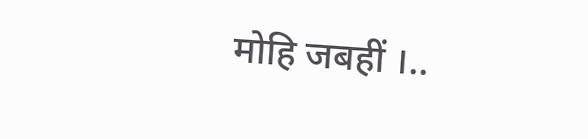मोहि जबहीं ।..